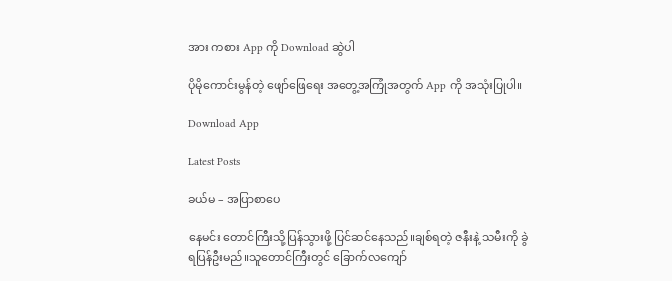အား ကစား App ကို Download ဆွဲပါ

ပိုမိုကောင်းမွန်တဲ့ ဖျော်ဖြေရေး အတွေ့အကြုံအတွက် App ကို အသုံးပြုပါ။

Download App

Latest Posts

ခယ်မ – အပြာစာပေ

နေမင်း တောင်ကြီးသို့ပြန်သွားဖို့ ပြင်ဆင်နေသည်။ချစ်ရတဲ့ ဇနီးနဲ့ သမီးကို ခွဲရပြန်ဦးမည်။သူတောင်ကြီးတွင် ခြောက်လကျော်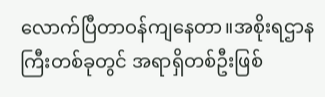လောက်ပြီတာဝန်ကျနေတာ။အစိုးရဌာနကြီးတစ်ခုတွင် အရာရှိတစ်ဦးဖြစ်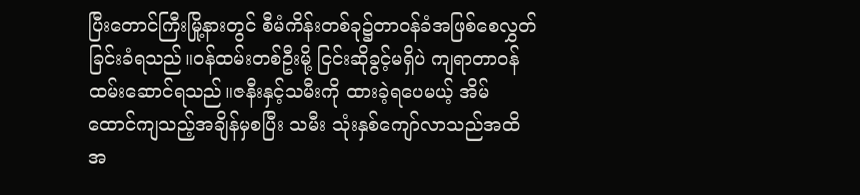ပြီးတောင်ကြီးမြို့နားတွင် စီမံကိန်းတစ်ခု၌တာဝန်ခံအဖြစ်စေလွှတ်ခြင်းခံရသည်။ဝန်ထမ်းတစ်ဦးမို့ ငြင်းဆိုခွင့်မရှိပဲ ကျရာတာဝန်ထမ်းဆောင်ရသည်။ဇနီးနှင့်သမီးကို ထားခဲ့ရပေမယ့် အိမ်ထောင်ကျသည့်အချိန်မှစပြီး သမီး သုံးနှစ်ကျော်လာသည်အထိ အ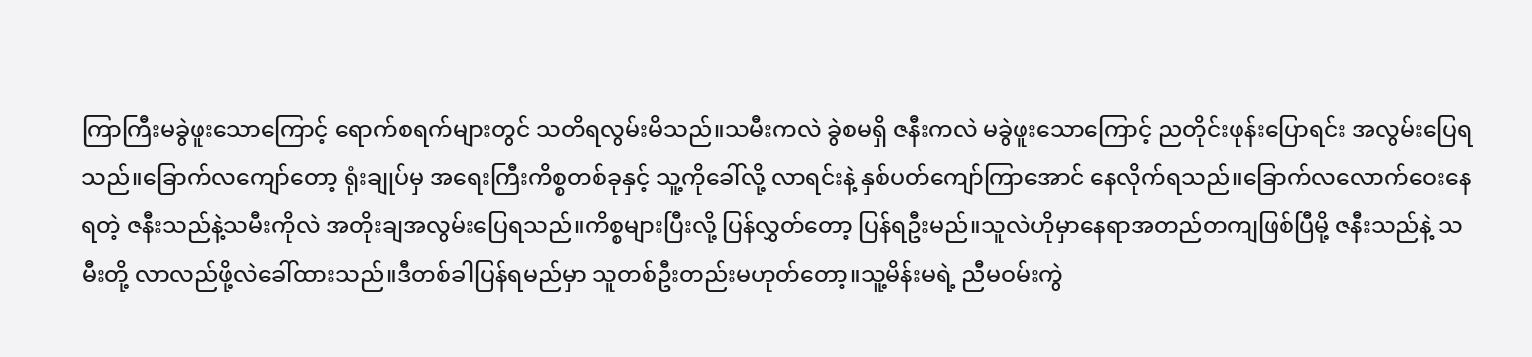ကြာကြီးမခွဲဖူးသောကြောင့် ရောက်စရက်များတွင် သတိရလွမ်းမိသည်။သမီးကလဲ ခွဲစမရှိ ဇနီးကလဲ မခွဲဖူးသောကြောင့် ညတိုင်းဖုန်းပြောရင်း အလွမ်းပြေရသည်။ခြောက်လကျော်တော့ ရုံးချုပ်မှ အရေးကြီးကိစ္စတစ်ခုနှင့် သူ့ကိုခေါ်လို့ လာရင်းနဲ့ နှစ်ပတ်ကျော်ကြာအောင် နေလိုက်ရသည်။ခြောက်လလောက်ဝေးနေရတဲ့ ဇနီးသည်နဲ့သမီးကိုလဲ အတိုးချအလွမ်းပြေရသည်။ကိစ္စများပြီးလို့ ပြန်လွှတ်တော့ ပြန်ရဦးမည်။သူလဲဟိုမှာနေရာအတည်တကျဖြစ်ပြီမို့ ဇနီးသည်နဲ့ သမီးတို့ လာလည်ဖို့လဲခေါ်ထားသည်။ဒီတစ်ခါပြန်ရမည်မှာ သူတစ်ဦးတည်းမဟုတ်တော့။သူ့မိန်းမရဲ့ ညီမဝမ်းကွဲ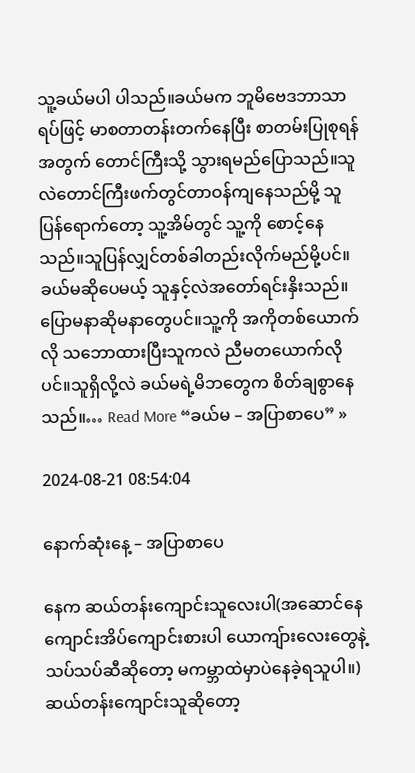သူ့ခယ်မပါ ပါသည်။ခယ်မက ဘူမိဗေဒဘာသာရပ်ဖြင့် မာစတာတန်းတက်နေပြီး စာတမ်းပြုစုရန်အတွက် တောင်ကြီးသို့ သွားရမည်ပြောသည်။သူလဲတောင်ကြီးဖက်တွင်တာဝန်ကျနေသည်မို့ သူပြန်ရောက်တော့ သူ့အိမ်တွင် သူ့ကို စောင့်နေသည်။သူပြန်လျှင်တစ်ခါတည်းလိုက်မည်မို့ပင်။ခယ်မဆိုပေမယ့် သူနှင့်လဲအတော်ရင်းနှိးသည်။ပြောမနာဆိုမနာတွေပင်။သူ့ကို အကိုတစ်ယောက်လို သဘောထားပြီးသူကလဲ ညီမတယောက်လိုပင်။သူရှိလို့လဲ ခယ်မရဲ့မိဘတွေက စိတ်ချစွာနေသည်။… Read More “ခယ်မ – အပြာစာပေ” »

2024-08-21 08:54:04

နောက်ဆုံးနေ့ – အပြာစာပေ

နေက ဆယ်တန်းကျောင်းသူလေးပါ(အဆောင်နေကျောင်းအိပ်ကျောင်းစားပါ ယောကျ်ားလေးတွေနဲ့သပ်သပ်ဆီဆိုတော့ မကမ္ဘာထဲမှာပဲနေခဲ့ရသူပါ။)ဆယ်တန်းကျောင်းသူဆိုတော့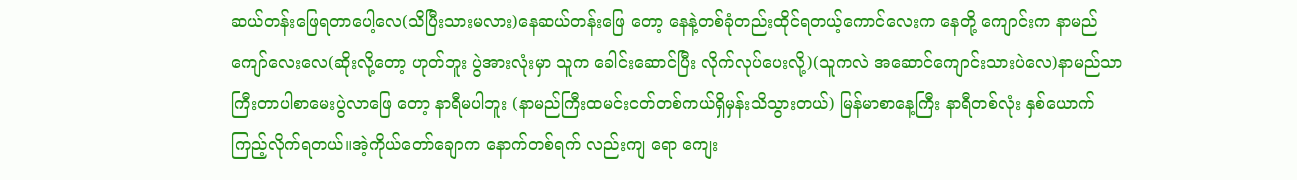ဆယ်တန်းဖြေရတာပေါ့လေ(သိပြီးသားမလား)နေဆယ်တန်းဖြေ တော့ နေနဲ့တစ်ခုံတည်းထိုင်ရတယ့်ကောင်လေးက နေတို့ ကျောင်းက နာမည်ကျော်လေးလေ(ဆိုးလို့တော့ ဟုတ်ဘူး ပွဲအားလုံးမှာ သူက ခေါင်းဆောင်ပြီး လိုက်လုပ်ပေးလို့)(သူကလဲ အဆောင်ကျောင်းသားပဲလေ)နာမည်သာကြီးတာပါစာမေးပွဲလာဖြေ တော့ နာရီမပါဘူး (နာမည်ကြီးထမင်းငတ်တစ်ကယ်ရှိမှန်းသိသွားတယ်) မြန်မာစာနေ့ကြီး နာရီတစ်လုံး နှစ်ယောက်ကြည့်လိုက်ရတယ်။အဲ့ကိုယ်တော်ချောက နောက်တစ်ရက် လည်းကျ ရော ကျေး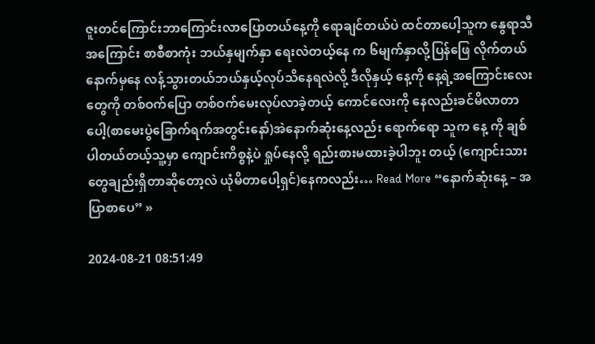ဇူးတင်ကြောင်းဘာကြောင်းလာပြောတယ်နေ့ကို ရောချင်တယ်ပဲ ထင်တာပေါ့သူက နွေရာသီ အကြောင်း စာစီစာကုံး ဘယ်နှမျက်နှာ ရေးလဲတယ့်နေ က ၆မျက်နှာလို့ပြန်ဖြေ လိုက်တယ်နောက်မှနေ လန့်သွားတယ်ဘယ်နှယ့်လုပ်သိနေရလဲလို့ ဒီလိုနှယ့် နေ့ကို နေ့ရဲ့အကြောင်းလေးတွေကို တစ်ဝက်ပြော တစ်ဝက်မေးလုပ်လာခဲ့တယ့် ကောင်လေးကို နေလည်းခင်မိလာတာပေါ့(စာမေးပွဲခြောက်ရက်အတွင်းနော်)အဲနောက်ဆုံးနေ့လည်း ရောက်ရော သူက နေ့ ကို ချစ်ပါတယ်တယ့်သူ့မှာ ကျောင်းကိစ္စနဲ့ပဲ ရှုပ်နေလို့ ရည်းစားမထားခဲ့ပါဘူး တယ့် (ကျောင်းသားတွေချည်းရှိတာဆိုတော့လဲ ယုံမိတာပေါ့ရှင်)နေကလည်း… Read More “နောက်ဆုံးနေ့ – အပြာစာပေ” »

2024-08-21 08:51:49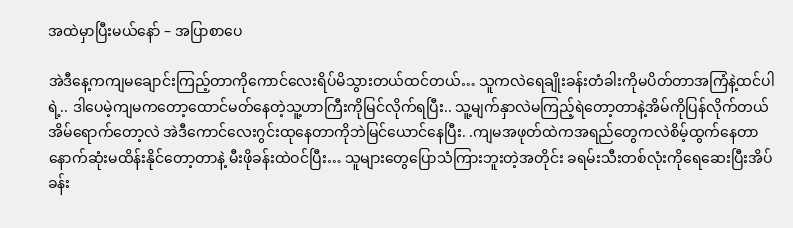အထဲမှာပြီးမယ်နော် – အပြာစာပေ

အဲဒီနေ့ကကျမချောင်းကြည့်တာကိုကောင်လေးရိပ်မိသွားတယ်ထင်တယ်… သူကလဲရေချိုးခန်းတံခါးကိုမပိတ်တာအကြံနဲ့ထင်ပါရဲ့.. ဒါပေမဲ့ကျမကတော့ထောင်မတ်နေတဲ့သူ့ဟာကြီးကိုမြင်လိုက်ရပြီး.. သူ့မျက်နှာလဲမကြည့်ရဲတော့တာနဲ့အိမ်ကိုပြန်လိုက်တယ် အိမ်ရောက်တော့လဲ အဲဒီကောင်လေးဂွင်းထုနေတာကိုဘဲမြင်ယောင်နေပြီး. .ကျမအဖုတ်ထဲကအရည်တွေကလဲစိမ့်ထွက်နေတာနောက်ဆုံးမထိန်းနိုင်တော့တာနဲ့ မီးဖိုခန်းထဲဝင်ပြီး… သူများတွေပြောသံကြားဘူးတဲ့အတိုင်း ခရမ်းသီးတစ်လုံးကိုရေဆေးပြီးအိပ်ခန်း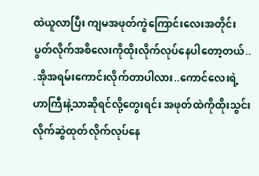ထဲယူလာပြီး ကျမအဖုတ်ကွဲကြောင်းလေးအတိုင်းပွတ်လိုက်အစိလေးကိုထိုးလိုက်လုပ်နေပါတော့တယ်.. .အိုအရမ်းကောင်းလိုက်တာပါလား..ကောင်လေးရဲ့ဟာကြီးနဲ့သာဆိုရင်လို့တွေးရင်း အဖုတ်ထဲကိုထိုးသွင်းလိုက်ဆွဲထုတ်လိုက်လုပ်နေ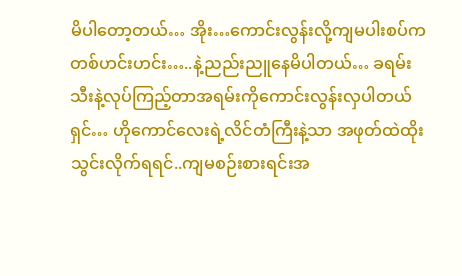မိပါတော့တယ်… အိုး…ကောင်းလွန်းလို့ကျမပါးစပ်က တစ်ဟင်းဟင်း…..နဲ့ညည်းညူနေမိပါတယ်… ခရမ်းသီးနဲ့လုပ်ကြည့်တာအရမ်းကိုကောင်းလွန်းလှပါတယ်ရှင်… ဟိုကောင်လေးရဲ့လိင်တံကြီးနဲ့သာ အဖုတ်ထဲထိုးသွင်းလိုက်ရရင်..ကျမစဉ်းစားရင်းအ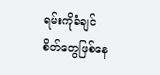ရမ်းကိုခံချင်စိတ်တွေဖြစ်နေ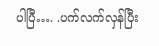ပါပြီ…. .ပက်လက်လှန်ပြီး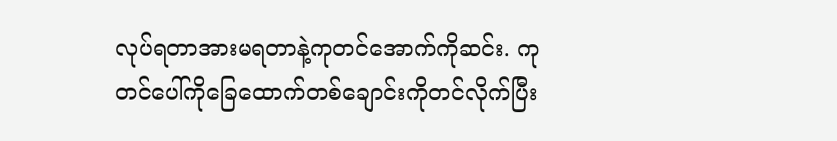လုပ်ရတာအားမရတာနဲ့ကုတင်အောက်ကိုဆင်း. ကုတင်ပေါ်ကိုခြေထောက်တစ်ချောင်းကိုတင်လိုက်ပြီး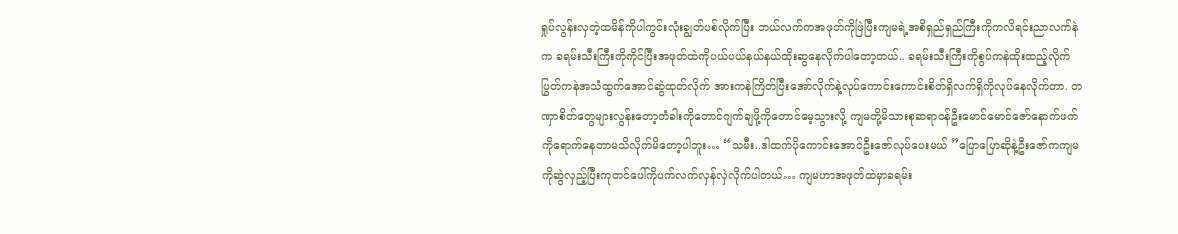ရှုပ်လွန်းလှတဲ့ထမိန်ကိုပါကွင်းလုံးချွတ်ပစ်လိုက်ပြီး ဘယ်လက်ကအဖုတ်ကိုဖြဲပြီးကျမရဲ့အစိရှည်ရှည်ကြီးကိုကလိရင်းညာလက်နဲက ခရမ်းသီးကြီးကိုကိုင်ပြီးအဖုတ်ထဲကိုပယ်ပယ်နယ်နယ်ထိုးဆွနေလိုက်ပါတော့တယ်.. ခရမ်းသီးကြီးကိုစွပ်ကနဲထိုးထည့်လိုက်ပြွတ်ကနဲအသံထွက်အောင်ဆွဲထုတ်လိုက် အားကနဲကြိတ်ပြီးအော်လိုက်နဲ့လုပ်ကောင်းကောင်းစိတ်ရှိလက်ရှိကိုလုပ်နေလိုက်တာ. တဏှာစိတ်တွေများလွန်းတော့တံခါးကိုတောင်ဂျက်ချဖို့ကိုတောင်မေ့သွားလို့ ကျမတို့မိသားစုဆရာဝန်ဦးမောင်မောင်ဇော်နောက်ဖက်ကိုရောက်နေတာမသိလိုက်မိတော့ပါဘူး… “သမီး..ဒါထက်ပိုကောင်းအောင်ဦးဇော်လုပ်ပေးမယ် ”ပြောပြောဆိုနဲ့ဦးဇော်ကကျမကိုဆွဲလှည့်ပြီးကုတင်ပေါ်ကိုပက်လက်လှန်လှဲလိုက်ပါတယ်… ကျမဟာအဖုတ်ထဲမှာခရမ်း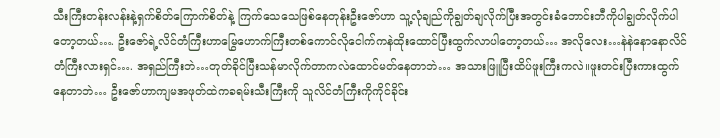သီးကြီးတန်းလန်းနဲ့ရှက်စိတ်ကြောက်စိတ်နဲ့ ကြက်သေသေဖြစ်နေတုန်းဦးဇော်ဟာ သူ့လုံချည်ကိုချွတ်ချလိုက်ပြီးအတွင်းခံဘောင်းဘီကိုပါချွတ်လိုက်ပါတော့တယ်…. ဦးဇော်ရဲ့လိင်တံကြီးဟာမြွေဟောက်ကြီးတစ်ကောင်လိုငေါက်ကနဲထိုးထောင်ပြီးထွက်လာပါတော့တယ်… အလိုလေး…နဲနဲနောနောလိင်တံကြီးလားရှင်…. အရှည်ကြီးဘဲ…တုတ်ခိုင်ပြီးသန်မာလိုက်တာကလဲထောင်မတ်နေတာဘဲ… အသားဖြူပြီးထိပ်ဖူးကြီးကလဲ။ဖူးတင်းပြီးကားထွက်နေတာဘဲ… ဦးဇော်ဟာကျမအဖုတ်ထဲကခရမ်းသီးကြီးကို သူလိင်တံကြီးကိုကိုင်ခိုင်း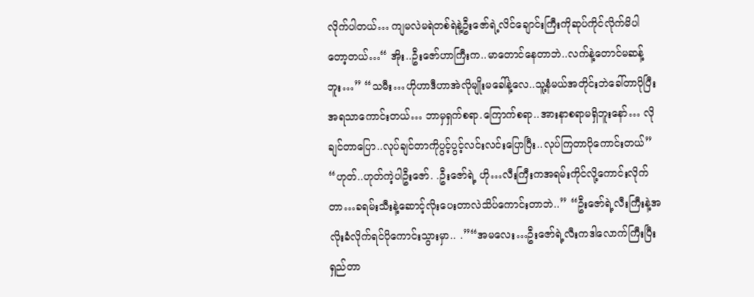လိုက်ပါတယ်… ကျမလဲမရဲတစ်ရဲနဲ့ဦးဇော်ရဲ့လိင်ချောင်းကြီးကိုဆုပ်ကိုင်လိုက်မိပါတော့တယ်…“ အိုး..ဦးဇော်ဟာကြီးက..မာတောင်နေတာဘဲ..လက်နဲ့တောင်မဆန့်ဘူး…” “သမီး…ဟိုဟာဒီဟာအဲလိုမျိုးမခေါ်နဲ့လေ..သူ့နံမယ်အတိုင်းဘဲခေါ်တာပိုပြီးအရသာကောင်းတယ်… ဘာမှရှက်စရာ.ကြောက်စရာ..အားနာစရာမရှိဘူးနော်… လိုချင်တာပြော..လုပ်ချင်တာကိုပွင့်ပွင့်လင်းလင်းပြောပြီး..လုပ်ကြတာပိုကောင်းတယ်” “ဟုတ်..ဟုတ်ကဲ့ပါဦးဇော်. .ဦးဇော်ရဲ့ ဟို…လီးကြီးကအရမ်းကိုင်လို့ကောင်းလိုက်တာ…ခရမ်းသီးနဲ့ဆောင့်လိုးပေးတာလဲသိပ်ကောင်းတာဘဲ..” “ဦးဇော်ရဲ့လီးကြီးနဲ့အလိုးခံလိုက်ရင်ပိုကောင်းသွားမှာ.. .”“အမလေး…ဦးဇော်ရဲ့လီးကဒါလောက်ကြီးပြီးရှည်တာ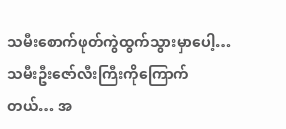သမီးစောက်ဖုတ်ကွဲထွက်သွားမှာပေါ့… သမီးဦးဇော်လီးကြီးကိုကြောက်တယ်… အ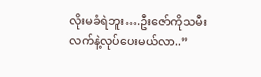လိုးမခံရဲဘူး….ဦးဇော်ကိုသမီးလက်နဲ့လုပ်ပေးမယ်လာ..”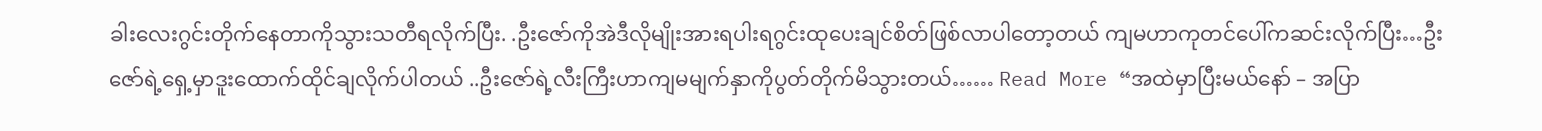ခါးလေးဂွင်းတိုက်နေတာကိုသွားသတီရလိုက်ပြီး. .ဦးဇော်ကိုအဲဒီလိုမျိုးအားရပါးရဂွင်းထုပေးချင်စိတ်ဖြစ်လာပါတော့တယ် ကျမဟာကုတင်ပေါ်ကဆင်းလိုက်ပြီး…ဦးဇော်ရဲ့ရှေ့မှာဒူးထောက်ထိုင်ချလိုက်ပါတယ် ..ဦးဇော်ရဲ့လီးကြီးဟာကျမမျက်နှာကိုပွတ်တိုက်မိသွားတယ်…… Read More “အထဲမှာပြီးမယ်နော် – အပြာ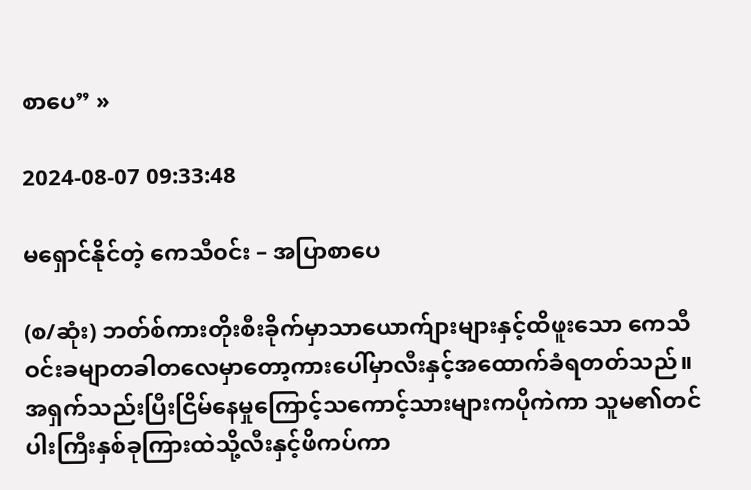စာပေ” »

2024-08-07 09:33:48

မရှောင်နိုင်တဲ့ ကေသီ၀င်း – အပြာစာပေ

(စ/ဆုံး) ဘတ်စ်ကားတိုးစီးခိုက်မှာသာယောက်ျားများနှင့်ထိဖူးသော ကေသီဝင်းခမျာတခါတလေမှာတော့ကားပေါ်မှာလီးနှင့်အထောက်ခံရတတ်သည်။အရှက်သည်းပြီးငြိမ်နေမှုကြောင့်သကောင့်သားများကပိုကဲကာ သူမ၏တင်ပါးကြီးနှစ်ခုကြားထဲသို့လီးနှင့်ဖိကပ်ကာ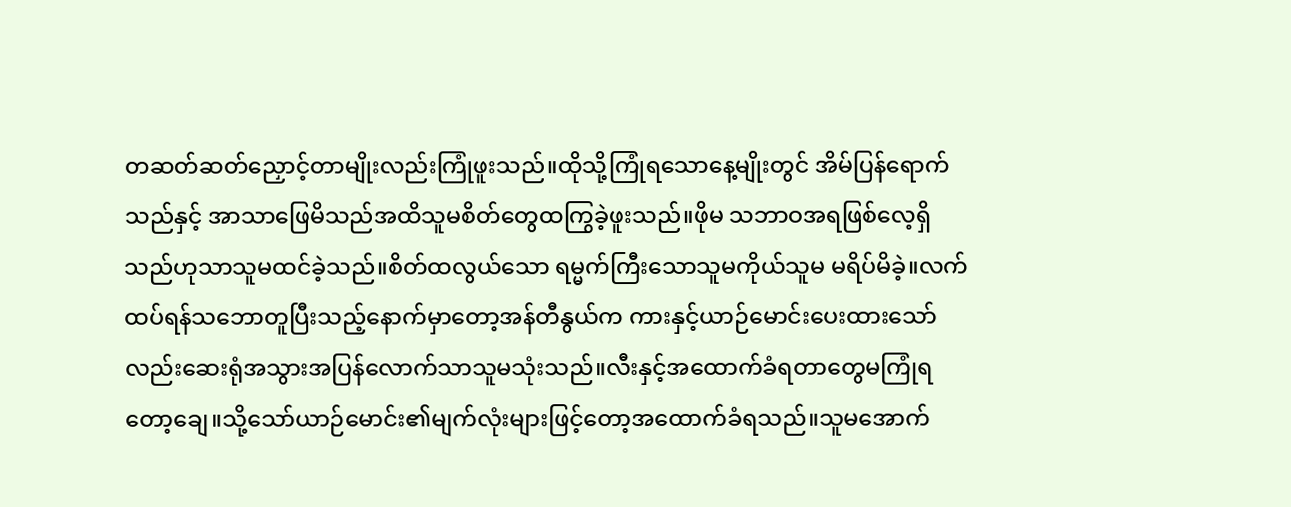တဆတ်ဆတ်ညှောင့်တာမျိုးလည်းကြုံဖူးသည်။ထိုသို့ကြုံရသောနေ့မျိုးတွင် အိမ်ပြန်ရောက်သည်နှင့် အာသာဖြေမိသည်အထိသူမစိတ်တွေထကြွခဲ့ဖူးသည်။ဖိုမ သဘာဝအရဖြစ်လေ့ရှိသည်ဟုသာသူမထင်ခဲ့သည်။စိတ်ထလွယ်သော ရမ္မက်ကြီးသောသူမကိုယ်သူမ မရိပ်မိခဲ့။လက်ထပ်ရန်သဘောတူပြီးသည့်နောက်မှာတော့အန်တီနွယ်က ကားနှင့်ယာဉ်မောင်းပေးထားသော်လည်းဆေးရုံအသွားအပြန်လောက်သာသူမသုံးသည်။လီးနှင့်အထောက်ခံရတာတွေမကြုံရတော့ချေ။သို့သော်ယာဉ်မောင်း၏မျက်လုံးများဖြင့်တော့အထောက်ခံရသည်။သူမအောက်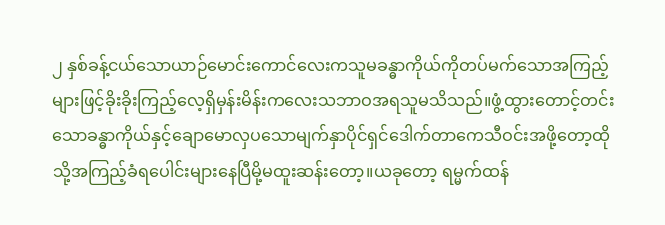၂ နှစ်ခန့်ငယ်သောယာဉ်မောင်းကောင်လေးကသူမခန္ဓာကိုယ်ကိုတပ်မက်သောအကြည့်များဖြင့်ခိုးခိုးကြည့်လေ့ရှိမှန်းမိန်းကလေးသဘာဝအရသူမသိသည်။ဖွံ့ထွားတောင့်တင်းသောခန္ဓာကိုယ်နှင့်ချောမောလှပသောမျက်နှာပိုင်ရှင်ဒေါက်တာကေသီဝင်းအဖို့တော့ထိုသို့အကြည့်ခံရပေါင်းများနေပြီမို့မထူးဆန်းတော့။ယခုတော့ ရမ္မက်ထန်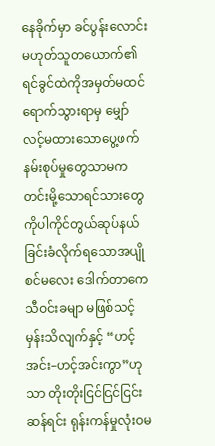နေခိုက်မှာ ခင်ပွန်းလောင်းမဟုတ်သူတယောက်၏ရင်ခွင်ထဲကိုအမှတ်မထင်ရောက်သွားရာမှ မျှော်လင့်မထားသောပွေ့ဖက်နမ်းစုပ်မှုတွေသာမက တင်းမို့သောရင်သားတွေကိုပါကိုင်တွယ်ဆုပ်နယ်ခြင်းခံလိုက်ရသောအပျိုစင်မလေး ဒေါက်တာကေသီဝင်းခမျာ မဖြစ်သင့်မှန်းသိလျက်နှင့် “ဟင့်အင်း–ဟင့်အင်းကွာ”ဟုသာ တိုးတိုးငြင်ငြင်ငြင်းဆန်ရင်း ရုန်းကန်မှုလုံးဝမ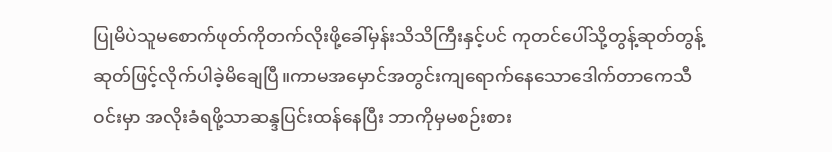ပြုမိပဲသူမစောက်ဖုတ်ကိုတက်လိုးဖို့ခေါ်မှန်းသိသိကြီးနှင့်ပင် ကုတင်ပေါ်သို့တွန့်ဆုတ်တွန့်ဆုတ်ဖြင့်လိုက်ပါခဲ့မိချေပြီ။ကာမအမှောင်အတွင်းကျရောက်နေသောဒေါက်တာကေသီဝင်းမှာ အလိုးခံရဖို့သာဆန္ဒပြင်းထန်နေပြီး ဘာကိုမှမစဉ်းစား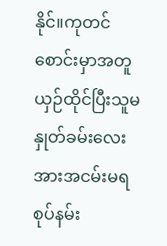နိုင်။ကုတင်စောင်းမှာအတူယှဉ်ထိုင်ပြီးသူမနှုတ်ခမ်းလေးအားအငမ်းမရစုပ်နမ်း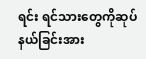ရင်း ရင်သားတွေကိုဆုပ်နယ်ခြင်းအား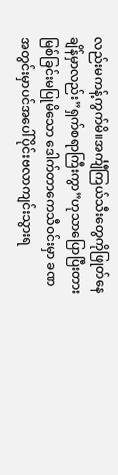လည်းမကန့်ကွက်မိ။အင်္ကျီကြယ်သီးတွေကိုဖြုတ်နေချိန်မှာလည်း”ရှက်စရာကြီးကွာ”ဟုသာပြောပြီးတားမြစ်ခြင်းမပြုမိသော ဒေါက်တာကေသီဝင်းမှာ ခဏအတွင်းမှာပင်အပေါ်ပိုင်းဗလာကျင်းသွားရ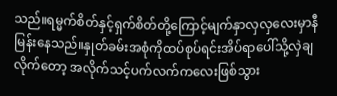သည်။ရမ္မက်စိတ်နှင့်ရှက်စိတ်တို့ကြောင့်မျက်နှာလှလှလေးမှာနီမြန်းနေသည်။နှုတ်ခမ်းအစုံကိုထပ်စုပ်ရင်းအိပ်ရာပေါ်သို့လှဲချလိုက်တော့ အလိုက်သင့်ပက်လက်ကလေးဖြစ်သွား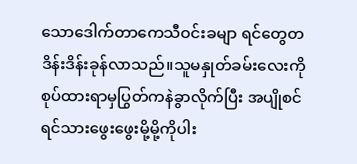သောဒေါက်တာကေသီဝင်းခမျာ ရင်တွေတဒိန်းဒိန်းခုန်လာသည်။သူမနှုတ်ခမ်းလေးကိုစုပ်ထားရာမှပြွတ်ကနဲခွာလိုက်ပြီး အပျိုစင်ရင်သားဖွေးဖွေးမို့မို့ကိုပါး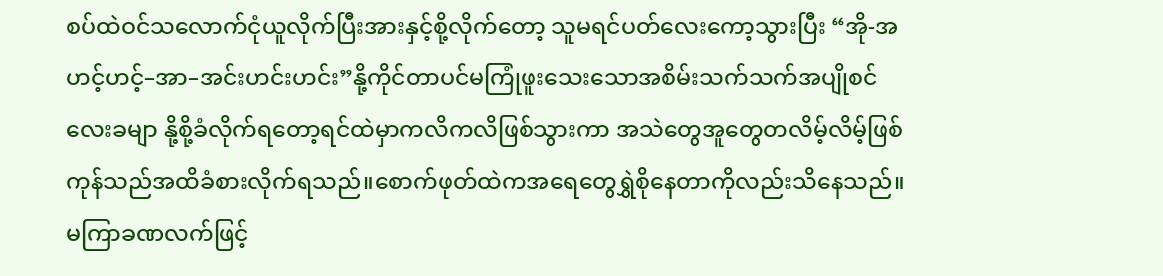စပ်ထဲဝင်သလောက်ငုံယူလိုက်ပြီးအားနှင့်စို့လိုက်တော့ သူမရင်ပတ်လေးကော့သွားပြီး “အို-အဟင့်ဟင့်–အာ–အင်းဟင်းဟင်း”နို့ကိုင်တာပင်မကြုံဖူးသေးသောအစိမ်းသက်သက်အပျိုစင်လေးခမျာ နို့စို့ခံလိုက်ရတော့ရင်ထဲမှာကလိကလိဖြစ်သွားကာ အသဲတွေအူတွေတလိမ့်လိမ့်ဖြစ်ကုန်သည်အထိခံစားလိုက်ရသည်။စောက်ဖုတ်ထဲကအရေတွေရွှဲစိုနေတာကိုလည်းသိနေသည်။မကြာခဏလက်ဖြင့်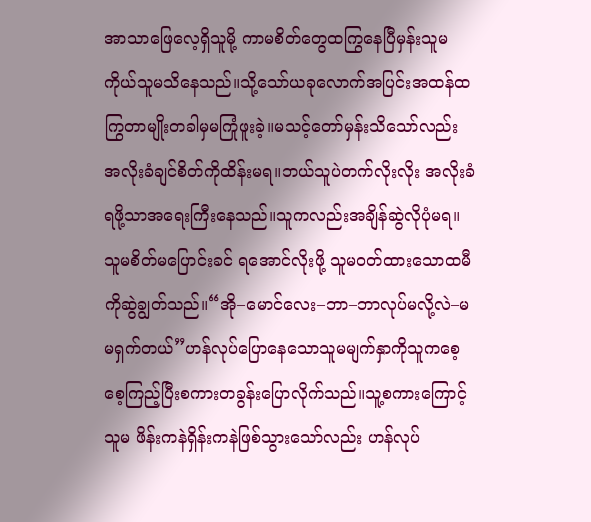အာသာဖြေလေ့ရှိသူမို့ ကာမစိတ်တွေထကြွနေပြီမှန်းသူမကိုယ်သူမသိနေသည်။သို့သော်ယခုလောက်အပြင်းအထန်ထကြွတာမျိုးတခါမှမကြုံဖူးခဲ့။မသင့်တော်မှန်းသိသော်လည်း အလိုးခံချင်စိတ်ကိုထိန်းမရ။ဘယ်သူပဲတက်လိုးလိုး အလိုးခံရဖို့သာအရေးကြီးနေသည်။သူကလည်းအချိန်ဆွဲလိုပုံမရ။သူမစိတ်မပြောင်းခင် ရအောင်လိုးဖို့ သူမဝတ်ထားသောထမီကိုဆွဲချွတ်သည်။“အို–မောင်လေး–ဘာ–ဘာလုပ်မလို့လဲ–မမရှက်တယ်”ဟန်လုပ်ပြောနေသောသူမမျက်နှာကိုသူကစေ့စေ့ကြည့်ပြီးစကားတခွန်းပြောလိုက်သည်။သူ့စကားကြောင့် သူမ ဖိန်းကနဲရှိန်းကနဲဖြစ်သွားသော်လည်း ဟန်လုပ်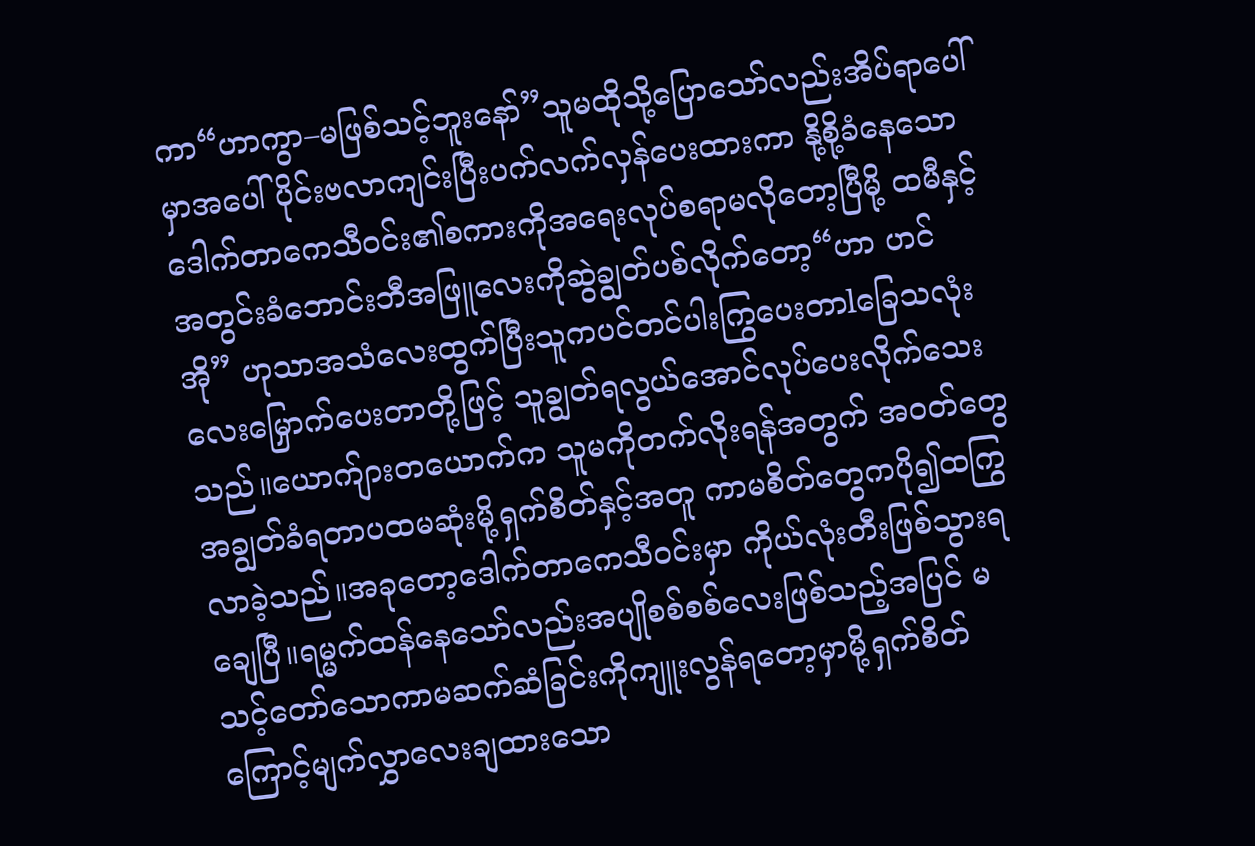ကာ“ဟာကွာ–မဖြစ်သင့်ဘူးနော်”သူမထိုသို့ပြောသော်လည်းအိပ်ရာပေါ်မှာအပေါ်ပိုင်းဗလာကျင်းပြီးပက်လက်လှန်ပေးထားကာ နို့စို့ခံနေသော ဒေါက်တာကေသီဝင်း၏စကားကိုအရေးလုပ်စရာမလိုတော့ပြီမို့ ထမီနှင့်အတွင်းခံဘောင်းဘီအဖြူလေးကိုဆွဲချွတ်ပစ်လိုက်တော့“ဟာ ဟင် အို” ဟုသာအသံလေးထွက်ပြီးသူကပင်တင်ပါးကြွပေးတာlခြေသလုံးလေးမြှောက်ပေးတာတို့ဖြင့် သူချွတ်ရလွယ်အောင်လုပ်ပေးလိုက်သေးသည်။ယောက်ျားတယောက်က သူမကိုတက်လိုးရန်အတွက် အဝတ်တွေအချွတ်ခံရတာပထမဆုံးမို့ရှက်စိတ်နှင့်အတူ ကာမစိတ်တွေကပို၍ထကြွလာခဲ့သည်။အခုတော့ဒေါက်တာကေသီဝင်းမှာ ကိုယ်လုံးတီးဖြစ်သွားရချေပြီ။ရမ္မက်ထန်နေသော်လည်းအပျိုစစ်စစ်လေးဖြစ်သည့်အပြင် မသင့်တော်သောကာမဆက်ဆံခြင်းကိုကျူးလွန်ရတော့မှာမို့ရှက်စိတ်ကြောင့်မျက်လွှာလေးချထားသော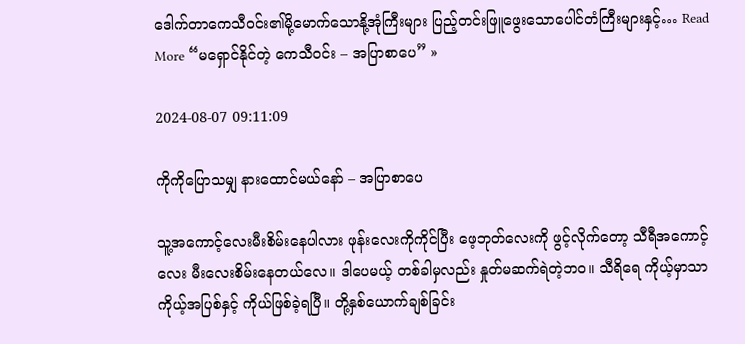ဒေါက်တာကေသီဝင်း၏မို့မောက်သောနို့အုံကြီးများ ပြည့်တင်းဖြူဖွေးသောပေါင်တံကြီးများနှင့်… Read More “မရှောင်နိုင်တဲ့ ကေသီ၀င်း – အပြာစာပေ” »

2024-08-07 09:11:09

ကိုကိုပြောသမျှ နားထောင်မယ်နော် – အပြာစာပေ

သူ့အကောင့်လေးမီးစိမ်းနေပါလား ဖုန်းလေးကိုကိုင်ပြီး ဖေ့ဘုတ်လေးကို ဖွင့်လိုက်တော့ သီရီအကောင့်လေး မီးလေးစိမ်းနေတယ်လေ။ ဒါပေမယ့် တစ်ခါမှလည်း နှုတ်မဆက်ရဲတဲ့ဘဝ။ သီရိရေ ကိုယ့်မှာသာ ကိုယ့်အပြစ်နှင့် ကိုယ်ဖြစ်ခဲ့ရပြီ။ တို့နှစ်ယောက်ချစ်ခြင်း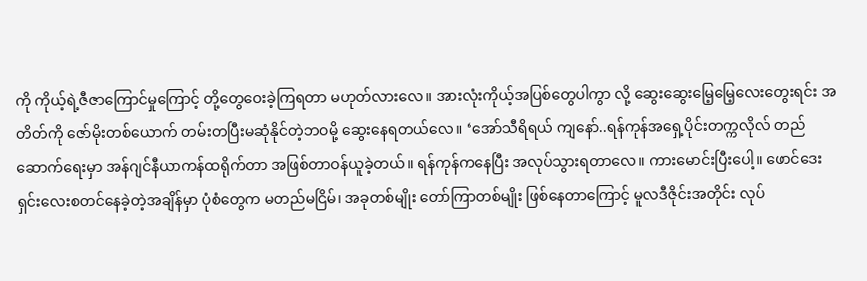ကို ကိုယ့်ရဲ့ဇီဇာကြောင်မှုကြောင့် တို့တွေဝေးခဲ့ကြရတာ မဟုတ်လားလေ။ အားလုံးကိုယ့်အပြစ်တွေပါကွာ လို့ ဆွေးဆွေးမြေ့မြေ့လေးတွေးရင်း အတိတ်ကို ဇော်မိုးတစ်ယောက် တမ်းတပြီးမဆုံနိုင်တဲ့ဘဝမို့ ဆွေးနေရတယ်လေ။ ‘အော်သီရိရယ် ကျနော်..ရန်ကုန်အရှေ့ပိုင်းတက္ကလိုလ် တည်ဆောက်ရေးမှာ အန်ဂျင်နီယာကန်ထရိုက်တာ အဖြစ်တာဝန်ယူခဲ့တယ်။ ရန်ကုန်ကနေပြီး အလုပ်သွားရတာလေ။ ကားမောင်းပြီးပေါ့။ ဖောင်ဒေးရှင်းလေးစတင်နေခဲ့တဲ့အချိန်မှာ ပုံစံတွေက မတည်မငြိမ်၊ အခုတစ်မျိုး တော်ကြာတစ်မျိုး ဖြစ်နေတာကြောင့် မူလဒီဇိုင်းအတိုင်း လုပ်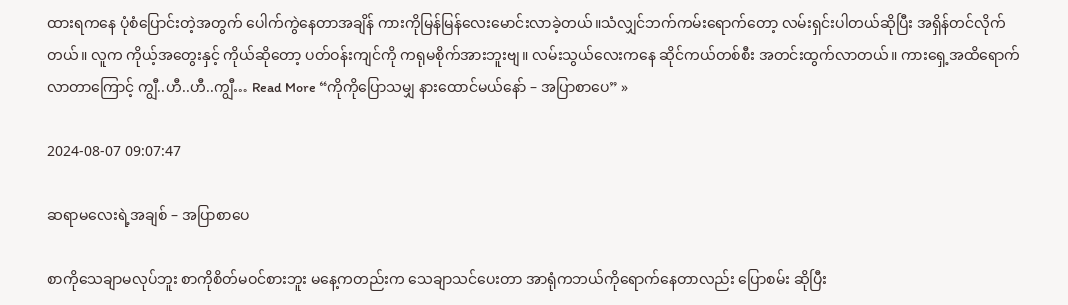ထားရကနေ ပုံစံပြောင်းတဲ့အတွက် ပေါက်ကွဲနေတာအချိန် ကားကိုမြန်မြန်လေးမောင်းလာခဲ့တယ်။သံလျှင်ဘက်ကမ်းရောက်တော့ လမ်းရှင်းပါတယ်ဆိုပြီး အရှိန်တင်လိုက်တယ်။ လူက ကိုယ့်အတွေးနှင့် ကိုယ်ဆိုတော့ ပတ်ဝန်းကျင်ကို ကရုမစိုက်အားဘူးဗျ။ လမ်းသွယ်လေးကနေ ဆိုင်ကယ်တစ်စီး အတင်းထွက်လာတယ်။ ကားရှေ့အထိရောက်လာတာကြောင့် ကျွီ..ဟီ..ဟီ..ကျွီ… Read More “ကိုကိုပြောသမျှ နားထောင်မယ်နော် – အပြာစာပေ” »

2024-08-07 09:07:47

ဆရာမလေးရဲ့အချစ် – အပြာစာပေ

စာကိုသေချာမလုပ်ဘူး စာကိုစိတ်မဝင်စားဘူး မနေ့ကတည်းက သေချာသင်ပေးတာ အာရုံကဘယ်ကိုရောက်နေတာလည်း ပြောစမ်း ဆိုပြီး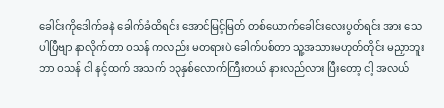ခေါင်းကိုဒေါက်ခနဲ ခေါက်ခံထိရင်း အောင်မြင့်မြတ် တစ်ယောက်ခေါင်းလေးပွတ်ရင်း အား သေပါပြီဗျာ နာလိုက်တာ ဝသန် ကလည်း မတရားပဲ ခေါက်ပစ်တာ သူ့အသားမဟုတ်တိုင်း မညှာဘူး ဘာ ဝသန် ငါ နင့်ထက် အသက် ၁၃နှစ်လောက်ကြီးတယ် နားလည်လား ပြီးတော့ ငါ့ အလယ်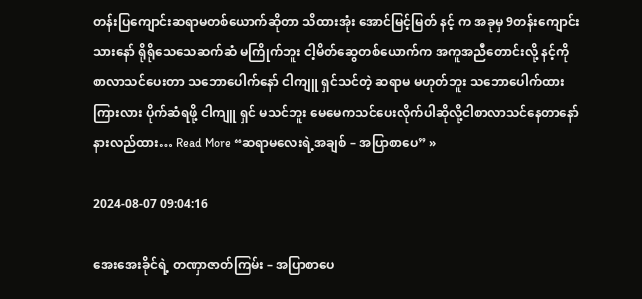တန်းပြကျောင်းဆရာမတစ်ယောက်ဆိုတာ သိထားအုံး အောင်မြင့်မြတ် နင့် က အခုမှ 9တန်းကျောင်းသားနော် ရိုရိုသေသေဆက်ဆံ မကြိုက်ဘူး ငါ့မိတ်ဆွေတစ်ယောက်က အကူအညီတောင်းလို့ နင့်ကို စာလာသင်ပေးတာ သဘောပေါက်နော် ငါကျူ ရှင်သင်တဲ့ ဆရာမ မဟုတ်ဘူး သဘောပေါက်ထား ကြားလား ပိုက်ဆံရဖို့ ငါကျူ ရှင် မသင်ဘူး မေမေကသင်ပေးလိုက်ပါဆိုလို့ငါစာလာသင်နေတာနော် နားလည်ထား… Read More “ဆရာမလေးရဲ့အချစ် – အပြာစာပေ” »

2024-08-07 09:04:16

အေးအေးခိုင်ရဲ့ တဏှာဇာတ်ကြမ်း – အပြာစာပေ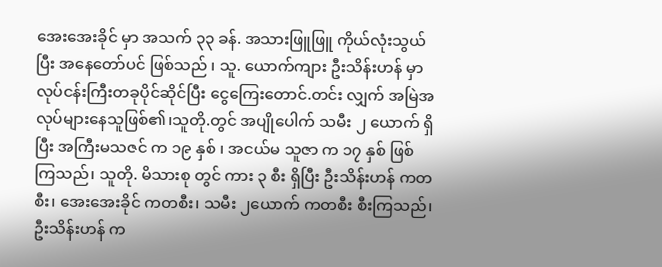အေးအေးခိုင် မှာ အသက် ၃၃ ခန်. အသားဖြူဖြူ ကိုယ်လုံးသွယ်ပြီး အနေတော်ပင် ဖြစ်သည် ၊ သူ. ယောက်ကျား ဦးသိန်းဟန် မှာ လုပ်ငန်းကြီးတခုပိုင်ဆိုင်ပြီး ငွေကြေးတောင်.တင်း လျှက် အမြဲအလုပ်များနေသူဖြစ်၏၊သူတို.တွင် အပျိုပေါက် သမီး ၂ ယောက် ရှိပြီး အကြီးမသဇင် က ၁၉ နှစ် ၊ အငယ်မ သူဇာ က ၁၇ နှစ် ဖြစ်ကြသည်၊ သူတို. မိသားစု တွင် ကား ၃ စီး ရှိပြီး ဦးသိန်းဟန် ကတစီး၊ အေးအေးခိုင် ကတစီး၊ သမီး ၂ယောက် ကတစီး စီးကြသည်၊ ဦးသိန်းဟန် က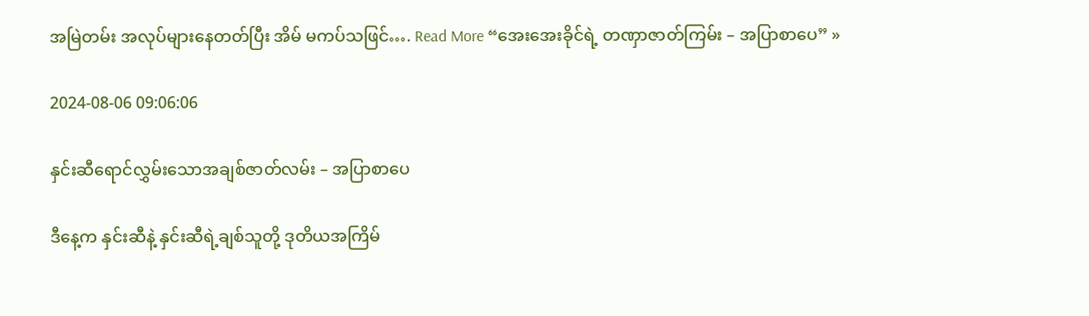အမြဲတမ်း အလုပ်များနေတတ်ပြီး အိမ် မကပ်သဖြင်…. Read More “အေးအေးခိုင်ရဲ့ တဏှာဇာတ်ကြမ်း – အပြာစာပေ” »

2024-08-06 09:06:06

နှင်းဆီရောင်လွှမ်းသောအချစ်ဇာတ်လမ်း – အပြာစာပေ

ဒီနေ့က နှင်းဆီနဲ့ နှင်းဆီရဲ့ချစ်သူတို့ ဒုတိယအကြိမ်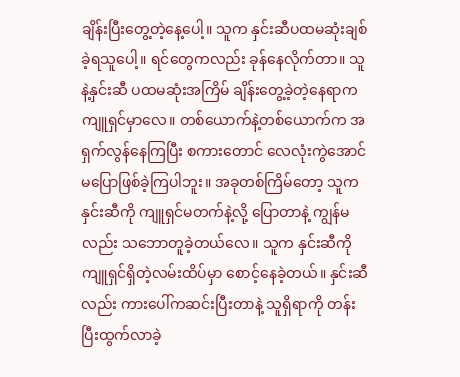ချိန်းပြီးတွေ့တဲ့နေ့ပေါ့။ သူက နှင်းဆီပထမဆုံးချစ်ခဲ့ရသူပေါ့။ ရင်တွေကလည်း ခုန်နေလိုက်တာ။ သူနဲ့နှင်းဆီ ပထမဆုံးအကြိမ် ချိန်းတွေ့ခဲ့တဲ့နေရာက ကျူရှင်မှာလေ။ တစ်ယောက်နဲ့တစ်ယောက်က အရှက်လွန်နေကြပြီး စကားတောင် လေလုံးကွဲအောင် မပြောဖြစ်ခဲ့ကြပါဘူး။ အခုတစ်ကြိမ်တော့ သူကနှင်းဆီကို ကျူရှင်မတက်နဲ့လို့ ပြောတာနဲ့ ကျွန်မလည်း သဘောတူခဲ့တယ်လေ။ သူက နှင်းဆီကို ကျူရှင်ရှိတဲ့လမ်းထိပ်မှာ စောင့်နေခဲ့တယ်။ နှင်းဆီလည်း ကားပေါ်ကဆင်းပြီးတာနဲ့ သူရှိရာကို တန်းပြီးထွက်လာခဲ့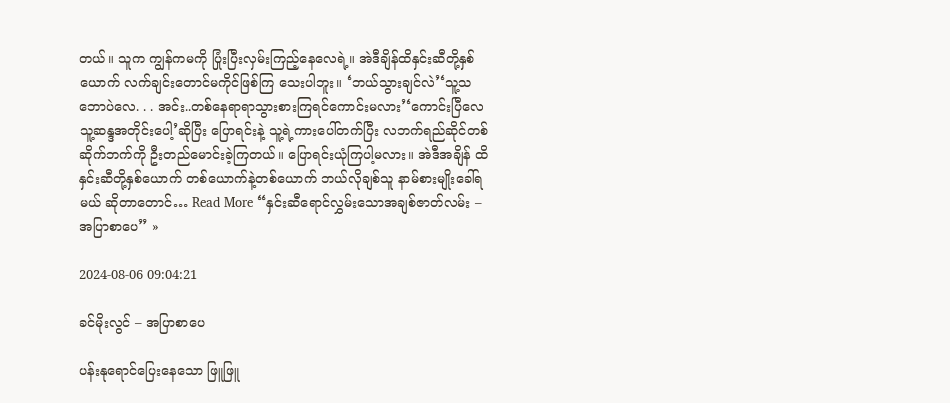တယ်။ သူက ကျွန်ကမကို ပြုံးပြီးလှမ်းကြည့်နေလေရဲ့။ အဲဒီချိန်ထိနှင်းဆီတို့နှစ်ယောက် လက်ချင်းတောင်မကိုင်ဖြစ်ကြ သေးပါဘူး။ ‘ဘယ်သွားချင်လဲ’‘သူ့သဘောပဲလေ. . . အင်း..တစ်နေရာရာသွားစားကြရင်ကောင်းမလား’‘ကောင်းပြီလေ သူ့ဆန္ဒအတိုင်းပေါ့’ဆိုပြီး ပြောရင်းနဲ့ သူ့ရဲ့ကားပေါ်တက်ပြီး လဘက်ရည်ဆိုင်တစ်ဆိုက်ဘက်ကို ဦးတည်မောင်းခဲ့ကြတယ်။ ပြောရင်းယုံကြပါ့မလား။ အဲဒီအချိန် ထိ နှင်းဆီတို့နှစ်ယောက် တစ်ယောက်နဲ့တစ်ယောက် ဘယ်လိုချစ်သူ နာမ်စားမျိုးခေါ်ရမယ် ဆိုတာတောင်… Read More “နှင်းဆီရောင်လွှမ်းသောအချစ်ဇာတ်လမ်း – အပြာစာပေ” »

2024-08-06 09:04:21

ခင်မိုးလွင် – အပြာစာပေ

ပန်းနုရောင်ပြေးနေသော ဖြူဖြူ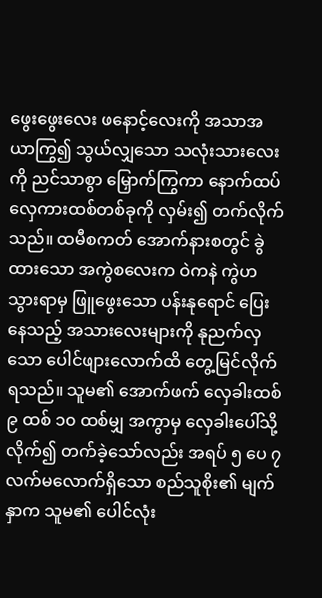ဖွေးဖွေးလေး ဖနောင့်လေးကို အသာအယာကြွ၍ သွယ်လျှသော သလုံးသားလေးကို ညင်သာစွာ မြှောက်ကြွကာ နောက်ထပ်လှေကားထစ်တစ်ခုကို လှမ်း၍ တက်လိုက်သည်။ ထမီစကတ် အောက်နားစတွင် ခွဲထားသော အကွဲစလေးက ဝဲကနဲ ကွဲဟသွားရာမှ ဖြူဖွေးသော ပန်းနုရောင် ပြေးနေသည့် အသားလေးများကို နုညက်လှသော ပေါင်ဖျားလောက်ထိ တွေ့မြင်လိုက်ရသည်။ သူမ၏ အောက်ဖက် လှေခါးထစ် ၉ ထစ် ၁၀ ထစ်မျှ အကွာမှ လှေခါးပေါ်သို့ လိုက်၍ တက်ခဲ့သော်လည်း အရပ် ၅ ပေ ၇ လက်မလောက်ရှိသော စည်သူစိုး၏ မျက်နှာက သူမ၏ ပေါင်လုံး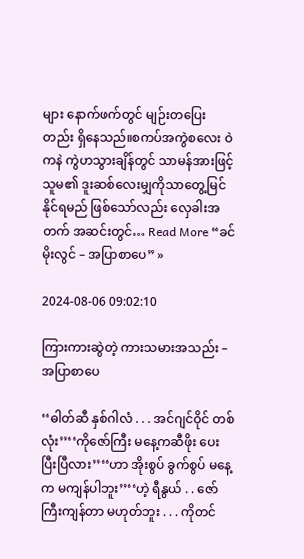များ နောက်ဖက်တွင် မျဉ်းတပြေးတည်း ရှိနေသည်။စကပ်အကွဲစလေး ဝဲကနဲ ကွဲဟသွားချိန်တွင် သာမန်အားဖြင့် သူမ၏ ဒူးဆစ်လေးမျှကိုသာတွေ့မြင်နိုင်ရမည် ဖြစ်သော်လည်း လှေခါးအတက် အဆင်းတွင်… Read More “ခင်မိုးလွင် – အပြာစာပေ” »

2024-08-06 09:02:10

ကြားကားဆွဲတဲ့ ကားသမားအသည်း – အပြာစာပေ

‘‘ဓါတ်ဆီ နှစ်ဂါလံ . . . အင်ဂျင်ဝိုင် တစ်လုံး’’‘‘ကိုဇော်ကြီး မနေ့ကဆီဖိုး ပေးပြီးပြီလား’’‘‘ဟာ အိုးစွပ် ခွက်စွပ် မနေ့က မကျန်ပါဘူး’’‘‘ဟဲ့ ရီနွယ် . . ဇော်ကြီးကျန်တာ မဟုတ်ဘူး . . . ကိုတင်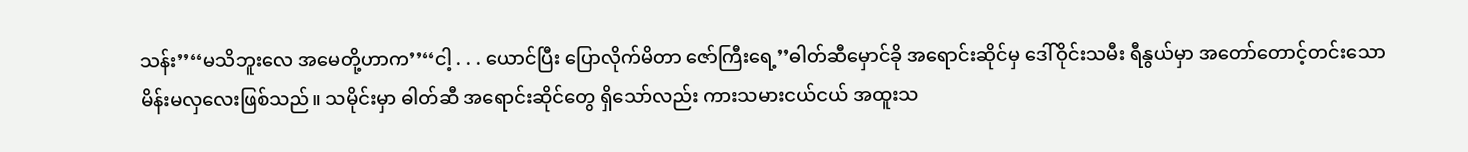သန်း’’‘‘မသိဘူးလေ အမေတို့ဟာက’’‘‘ငါ့ . . . ယောင်ပြီး ပြောလိုက်မိတာ ဇော်ကြီးရေ့’’ဓါတ်ဆီမှောင်ခို အရောင်းဆိုင်မှ ဒေါ်ဝိုင်းသမီး ရီနွယ်မှာ အတော်တောင့်တင်းသော မိန်းမလှလေးဖြစ်သည်။ သမိုင်းမှာ ဓါတ်ဆီ အရောင်းဆိုင်တွေ ရှိသော်လည်း ကားသမားငယ်ငယ် အထူးသ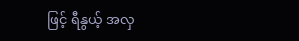ဖြင့် ရီနွယ့် အလှ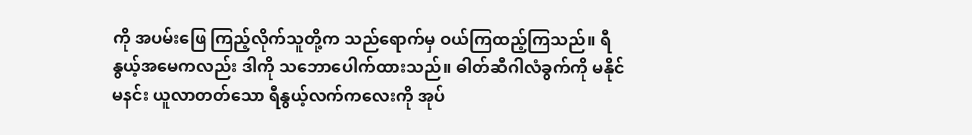ကို အပမ်းဖြေ ကြည့်လိုက်သူတို့က သည်ရောက်မှ ဝယ်ကြထည့်ကြသည်။ ရီနွယ့်အမေကလည်း ဒါကို သဘောပေါက်ထားသည်။ ဓါတ်ဆီဂါလံခွက်ကို မနိုင်မနင်း ယူလာတတ်သော ရီနွယ့်လက်ကလေးကို အုပ်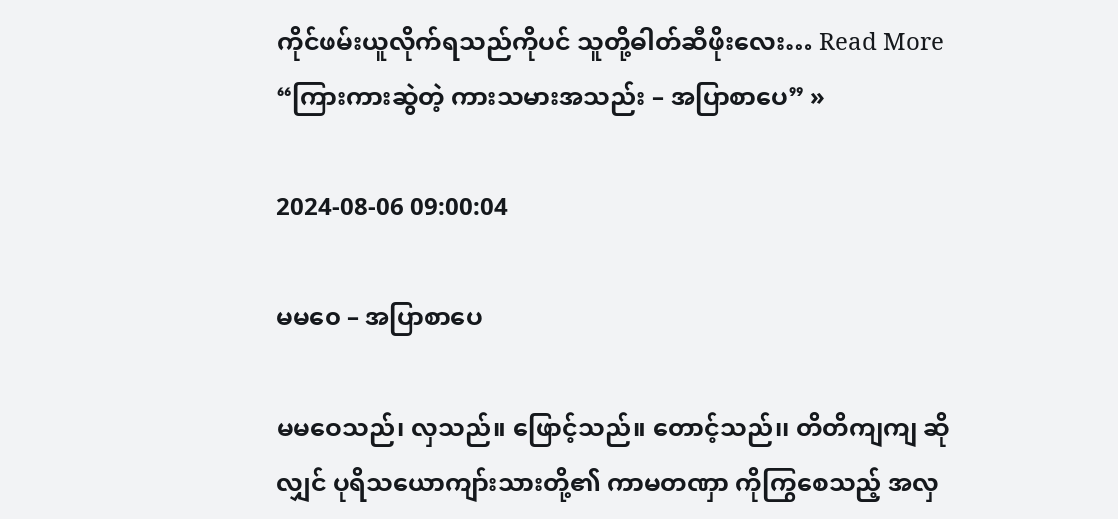ကိုင်ဖမ်းယူလိုက်ရသည်ကိုပင် သူတို့ဓါတ်ဆီဖိုးလေး… Read More “ကြားကားဆွဲတဲ့ ကားသမားအသည်း – အပြာစာပေ” »

2024-08-06 09:00:04

မမ၀ေ – အပြာစာပေ

မမဝေသည်၊ လှသည်။ ဖြောင့်သည်။ တောင့်သည်၊၊ တိတိကျကျ ဆိုလျှင် ပုရိသယောကျာ်းသားတို့၏ ကာမတဏှာ ကိုကြွစေသည့် အလှ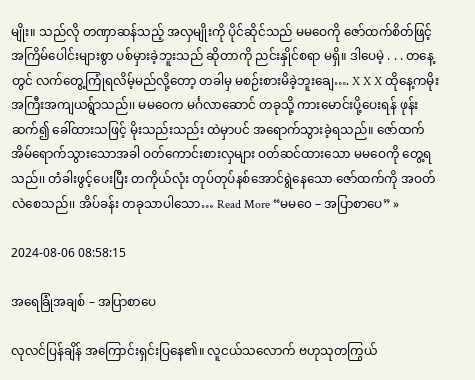မျိုး။ သည်လို တဏှာဆန်သည့် အလှမျိုးကို ပိုင်ဆိုင်သည် မမဝေကို ဇော်ထက်စိတ်ဖြင့် အကြိမ်ပေါင်းများစွာ ပစ်မှားခဲ့ဘူးသည် ဆိုတာကို ညင်းနှိုင်စရာ မရှိ။ ဒါပေမဲ့ . . . တနေ့တွင် လက်တွေ့ကြုံရလိမ့်မည်လို့တော့ တခါမှ မစဉ်းစားမိခဲ့ဘူးချေ…. X X X ထိုနေ့ကမိုးအကြီးအကျယရ်ွာသည်၊၊ မမဝေက မင်္ဂလာဆောင် တခုသို့ ကားမောင်းပို့ပေးရန် ဖုန်းဆက်၍ ခေါ်ထားသဖြင့် မိုးသည်းသည်း ထဲမှာပင် အရောက်သွားခဲ့ရသည်။ ဇော်ထက် အိမ်ရောက်သွားသောအခါ ဝတ်ကောင်းစားလှများ ဝတ်ဆင်ထားသော မမဝေကို တွေ့ရသည်၊၊ တံခါးဖွင့်ပေးပြီး တကိုယ်လုံး တုပ်တုပ်နစ်အောင်ရွဲနေသော ဇော်ထက်ကို အဝတ်လဲစေသည်၊၊ အိပ်ခန်း တခုသာပါသော… Read More “မမ၀ေ – အပြာစာပေ” »

2024-08-06 08:58:15

အရေခြုံအချစ် – အပြာစာပေ

လုလင်ပြန်ချိန် အကြောင်းရှင်းပြနေ၏။ လူငယ်သလောက် ဗဟုသုတကြွယ်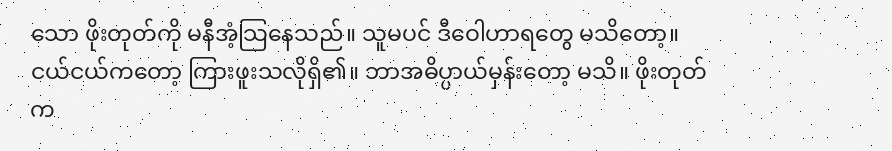သော ဖိုးတုတ်ကို မနီအံ့သြနေသည်။ သူမပင် ဒီဝေါဟာရတွေ မသိတော့။ ငယ်ငယ်ကတော့ ကြားဖူးသလိုရှိ၏။ ဘာအဓိပ္ပာယ်မှန်းတော့ မသိ။ ဖိုးတုတ်က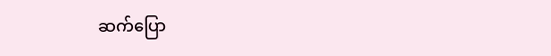ဆက်ပြော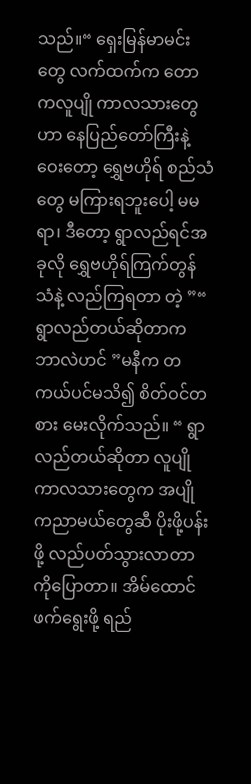သည်။“ ရှေးမြန်မာမင်းတွေ လက်ထက်က တောကလူပျို ကာလသားတွေဟာ နေပြည်တော်ကြီးနဲ့ဝေးတော့ ရွှေဗဟိုရ် စည်သံတွေ မကြားရဘူးပေါ့ မမရာ၊ ဒီတော့ ရွာလည်ရင်အခုလို ရွှေဗဟိုရ်ကြက်တွန်သံနဲ့ လည်ကြရတာ တဲ့ ”“ ရွာလည်တယ်ဆိုတာက ဘာလဲဟင် ”မနီက တကယ်ပင်မသိ၍ စိတ်ဝင်တစား မေးလိုက်သည်။ “ ရွာလည်တယ်ဆိုတာ လူပျိုကာလသားတွေက အပျိုကညာမယ်တွေဆီ ပိုးဖို့ပန်းဖို့ လည်ပတ်သွားလာတာ ကိုပြောတာ။ အိမ်ထောင်ဖက်ရွေးဖို့ ရည်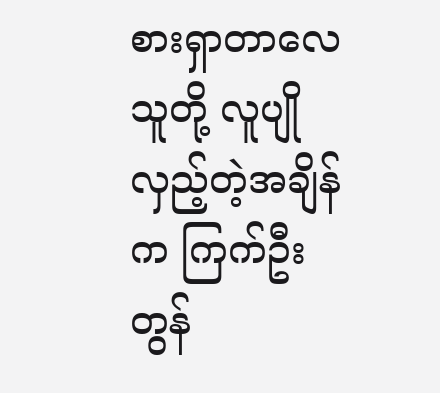စားရှာတာလေ သူတို့ လူပျိုလှည့်တဲ့အချိန်က ကြက်ဦးတွန်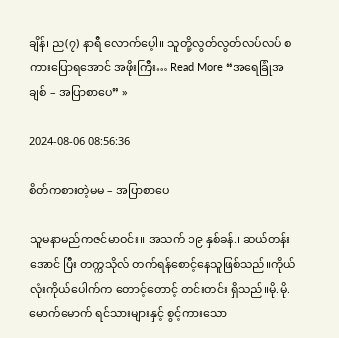ချိန်၊ ည(၇) နာရီ လောက်ပေ့ါ။ သူတို့လွတ်လွတ်လပ်လပ် စကားပြောရအောင် အဖိုးကြီး… Read More “အရေခြုံအချစ် – အပြာစာပေ” »

2024-08-06 08:56:36

စိတ်ကစားတဲ့မမ – အပြာစာပေ

သူမနာမည်ကဇင်မာဝင်း။ အသက် ၁၉ နှစ်ခန်.၊ ဆယ်တန်းအောင် ပြီး တက္ကသိုလ် တက်ရန်စောင့်နေသူဖြစ်သည်။ကိုယ်လုံးကိုယ်ပေါက်က တောင့်တောင့် တင်းတင်း ရှိသည်။မို.မို.မောက်မောက် ရင်သားများနှင့် စွင့်ကားသော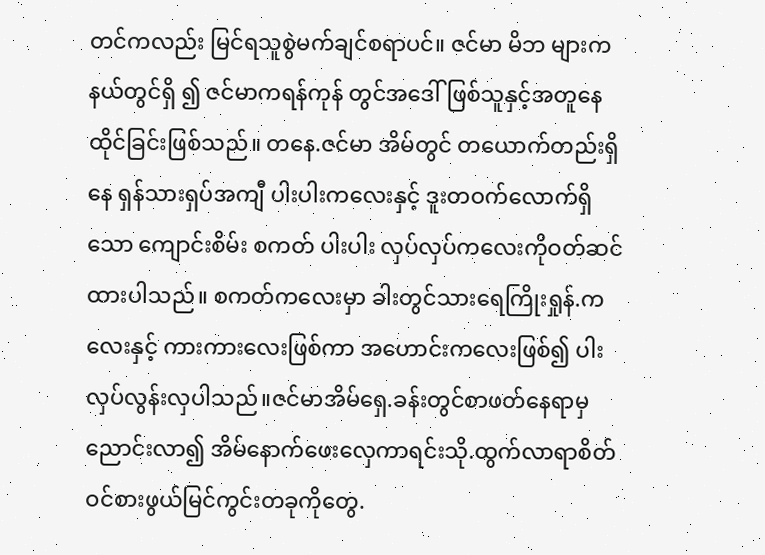တင်ကလည်း မြင်ရသူစွဲမက်ချင်စရာပင်။ ဇင်မာ မိဘ များကနယ်တွင်ရှိ ၍ ဇင်မာကရန်ကုန် တွင်အဒေါ်ဖြစ်သူနှင့်အတူနေထိုင်ခြင်းဖြစ်သည်။ တနေ.ဇင်မာ အိမ်တွင် တယောက်တည်းရှိနေ ရှန်သားရှပ်အကျီ ပါးပါးကလေးနှင့် ဒူးတဝက်လောက်ရှိသော ကျောင်းစိမ်း စကတ် ပါးပါး လှပ်လှပ်ကလေးကိုဝတ်ဆင်ထားပါသည်။ စကတ်ကလေးမှာ ခါးတွင်သားရေကြိုးရှုန်.ကလေးနှင့် ကားကားလေးဖြစ်ကာ အဟောင်းကလေးဖြစ်၍ ပါးလှပ်လွန်းလှပါသည်။ဇင်မာအိမ်ရှေ.ခန်းတွင်စာဖတ်နေရာမှ ညောင်းလာ၍ အိမ်နောက်ဖေးလှေကာရင်းသို.ထွက်လာရာစိတ်ဝင်စားဖွယ်မြင်ကွင်းတခုကိုတွေ.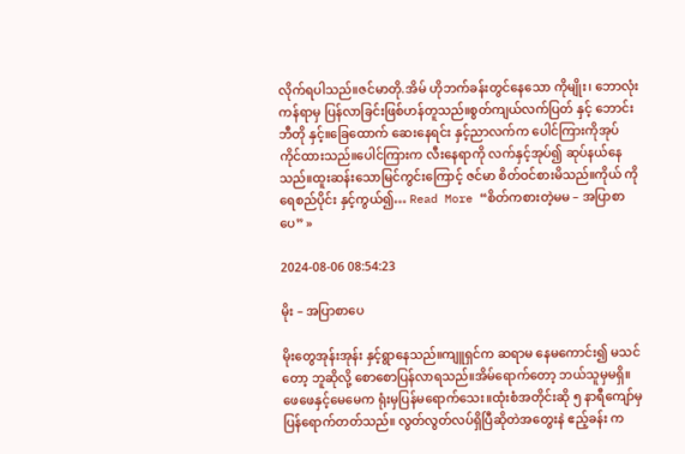လိုက်ရပါသည်။ဇင်မာတို.အိမ် ဟိုဘက်ခန်းတွင်နေသော ကိုမျိုး၊ ဘောလုံးကန်ရာမှ ပြန်လာခြင်းဖြစ်ဟန်တူသည်။စွတ်ကျယ်လက်ပြတ် နှင့် ဘောင်းဘီတို နှင့်။ခြေထောက် ဆေးနေရင်း နှင့်ညာလက်က ပေါင်ကြားကိုအုပ်ကိုင်ထားသည်။ပေါင်ကြားက လီးနေရာကို လက်နှင့်အုပ်၍ ဆုပ်နယ်နေသည်။ထူးဆန်းသောမြင်ကွင်းကြောင့် ဇင်မာ စိတ်ဝင်စားမိသည်။ကိုယ် ကို ရေစည်ပိုင်း နှင့်ကွယ်၍… Read More “စိတ်ကစားတဲ့မမ – အပြာစာပေ” »

2024-08-06 08:54:23

မိုး – အပြာစာပေ

မိုးတွေအုန်းအုန်း နှင့်ရွာနေသည်။ကျူရှင်က ဆရာမ နေမကောင်း၍ မသင်တော့ ဘူဆိုလို့ စောစောပြန်လာရသည်။အိမ်ရောက်တော့ ဘယ်သူမှမရှိ။ဖေဖေနှင့်မေမေက ရုံးမှပြန်မရောက်သေး။ထုံးစံအတိုင်းဆို ၅ နာရီကျော်မှပြန်ရောက်တတ်သည်။ လွတ်လွတ်လပ်ရှိပြီဆိုတဲအတွေးနဲ ဧည့်ခန်း က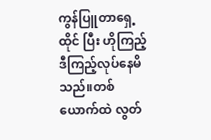ကွန်ပြူတာရှေ့ထိုင် ပြီး ဟိုကြည့်ဒီကြည့်လုပ်နေမိသည်။တစ်ယောက်ထဲ လွတ်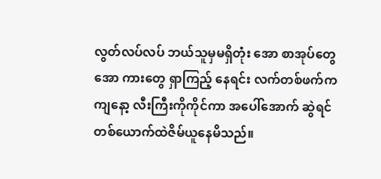လွတ်လပ်လပ် ဘယ်သူမှမရှိတုံး အော စာအုပ်တွေ အော ကားတွေ ရှာကြည့် နေရင်း လက်တစ်ဖက်က ကျနော့ လီးကြီးကိုကိုင်ကာ အပေါ်အောက် ဆွဲရင် တစ်ယောက်ထဲဇိမ်ယူနေမိသည်။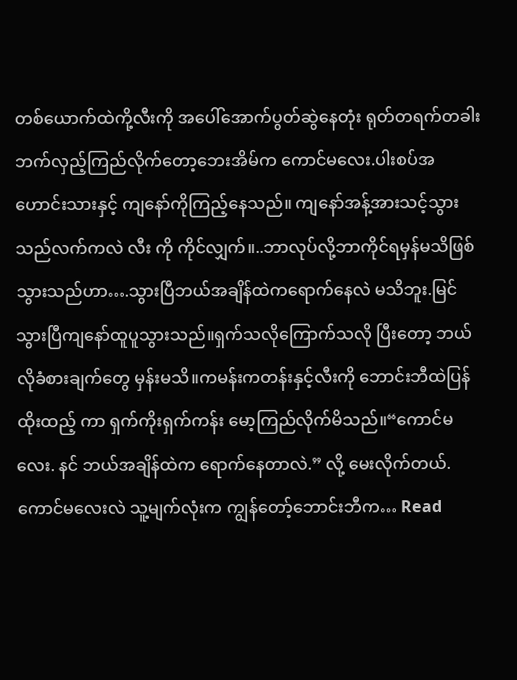တစ်ယောက်ထဲကို့လီးကို အပေါ်အောက်ပွတ်ဆွဲနေတုံး ရုတ်တရက်တခါးဘက်လှည့်ကြည်လိုက်တော့ဘေးအိမ်က ကောင်မလေး.ပါးစပ်အဟောင်းသားနှင့် ကျနော်ကိုကြည့်နေသည်။ ကျနော်အန့်အားသင့်သွားသည်လက်ကလဲ လီး ကို ကိုင်လျှက်။..ဘာလုပ်လို့ဘာကိုင်ရမှန်မသိဖြစ်သွားသည်ဟာ….သွားပြီဘယ်အချိန်ထဲကရောက်နေလဲ မသိဘူး.မြင်သွားပြီကျနော်ထူပူသွားသည်။ရှက်သလိုကြောက်သလို ပြီးတော့ ဘယ်လိုခံစားချက်တွေ မှန်းမသိ။ကမန်းကတန်းနှင့်လီးကို ဘောင်းဘီထဲပြန်ထိုးထည့် ကာ ရှက်ကိုးရှက်ကန်း မော့ကြည်လိုက်မိသည်။“ကောင်မလေး. နင် ဘယ်အချိန်ထဲက ရောက်နေတာလဲ.” လို့ မေးလိုက်တယ်.ကောင်မလေးလဲ သူ့မျက်လုံးက ကျွန်တော့်ဘောင်းဘီက… Read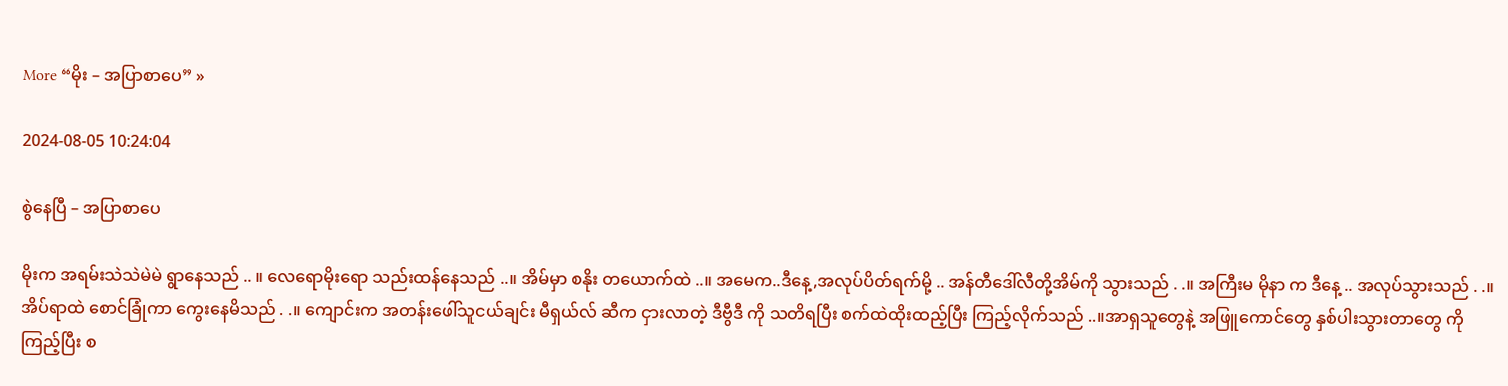More “မိုး – အပြာစာပေ” »

2024-08-05 10:24:04

စွဲနေပြီ – အပြာစာပေ

မိုးက အရမ်းသဲသဲမဲမဲ ရွာနေသည် .. ။ လေရောမိုးရော သည်းထန်နေသည် ..။ အိမ်မှာ စနိုး တယောက်ထဲ ..။ အမေက..ဒီနေ့,အလုပ်ပိတ်ရက်မို့ .. အန်တီဒေါ်လီတို့အိမ်ကို သွားသည် . .။ အကြီးမ မိုနာ က ဒီနေ့ .. အလုပ်သွားသည် . .။ အိပ်ရာထဲ စောင်ခြုံကာ ကွေးနေမိသည် . .။ ကျောင်းက အတန်းဖေါ်သူငယ်ချင်း မီရှယ်လ် ဆီက ငှားလာတဲ့ ဒီဗွီဒီ ကို သတိရပြီး စက်ထဲထိုးထည့်ပြီး ကြည့်လိုက်သည် ..။အာရှသူတွေနဲ့ အဖြူကောင်တွေ နှစ်ပါးသွားတာတွေ ကိုကြည့်ပြီး စ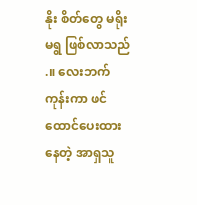နိုး စိတ်တွေ မရိုးမရွ ဖြစ်လာသည် .။ လေးဘက်ကုန်းကာ ဖင်ထောင်ပေးထားနေတဲ့ အာရှသူ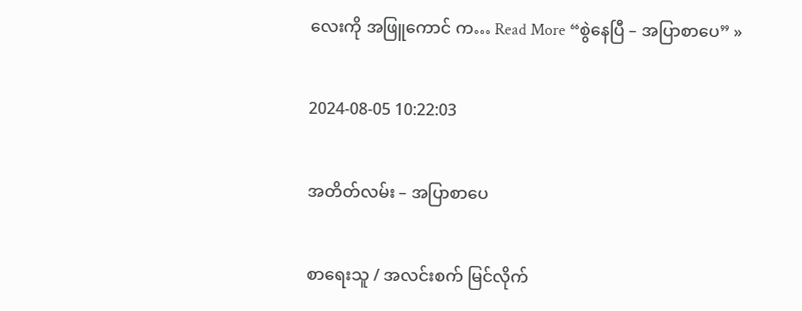လေးကို အဖြူကောင် က… Read More “စွဲနေပြီ – အပြာစာပေ” »

2024-08-05 10:22:03

အတိတ်လမ်း – အပြာစာပေ

စာရေးသူ / အလင်းစက် မြင်လိုက်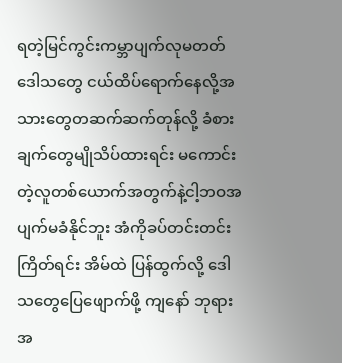ရတဲ့မြင်ကွင်းကမ္ဘာပျက်လုမတတ် ဒေါသတွေ ငယ်ထိပ်ရောက်နေလို့အသားတွေတဆက်ဆက်တုန်လို့ ခံစားချက်တွေမျိုသိပ်ထားရင်း မကောင်းတဲ့လူတစ်ယောက်အတွက်နဲ့ငါ့ဘဝအပျက်မခံနိုင်ဘူး အံကိုခပ်တင်းတင်းကြိတ်ရင်း အိမ်ထဲ ပြန်ထွက်လို့ ဒေါသတွေပြေဖျောက်ဖို့ ကျနော် ဘုရား အ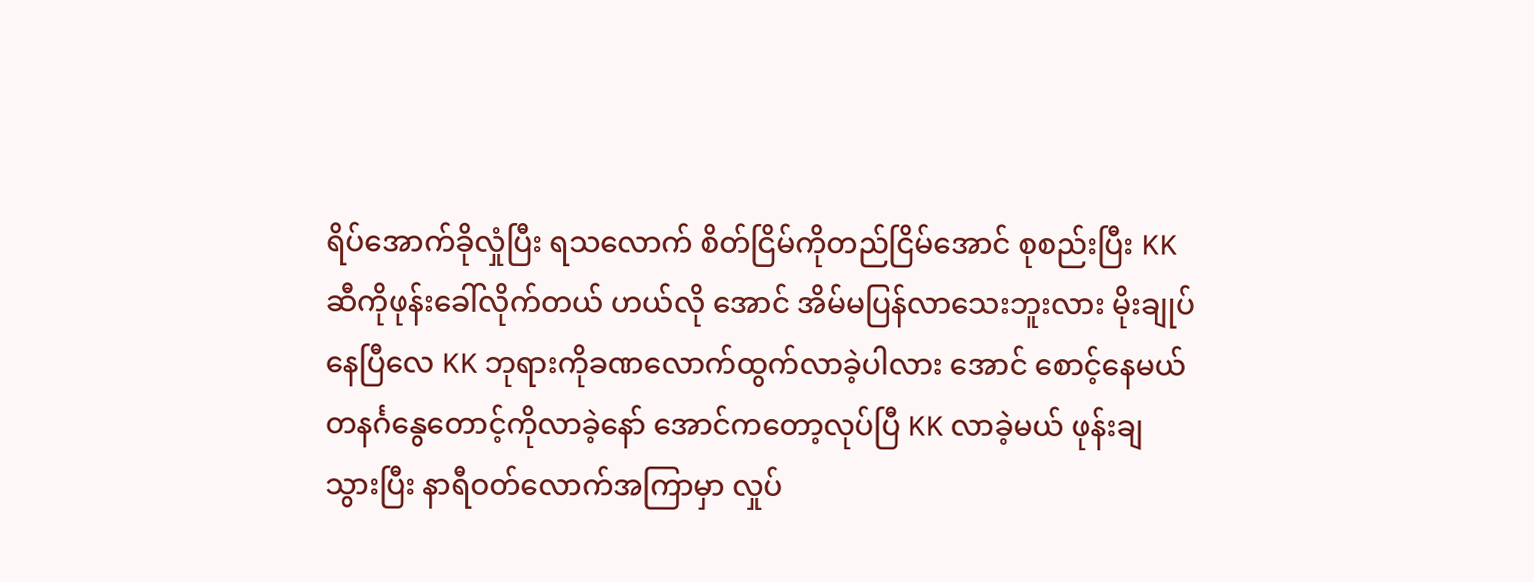ရိပ်အောက်ခိုလှုံပြီး ရသလောက် စိတ်ငြိမ်ကိုတည်ငြိမ်အောင် စုစည်းပြီး KK ဆီကိုဖုန်းခေါ်လိုက်တယ် ဟယ်လို အောင် အိမ်မပြန်လာသေးဘူးလား မိုးချုပ်နေပြီလေ KK ဘုရားကိုခဏလောက်ထွက်လာခဲ့ပါလား အောင် စောင့်နေမယ် တနင်္ဂနွေတောင့်ကိုလာခဲ့နော် အောင်ကတော့လုပ်ပြီ KK လာခဲ့မယ် ဖုန်းချသွားပြီး နာရီဝတ်လောက်အကြာမှာ လှုပ်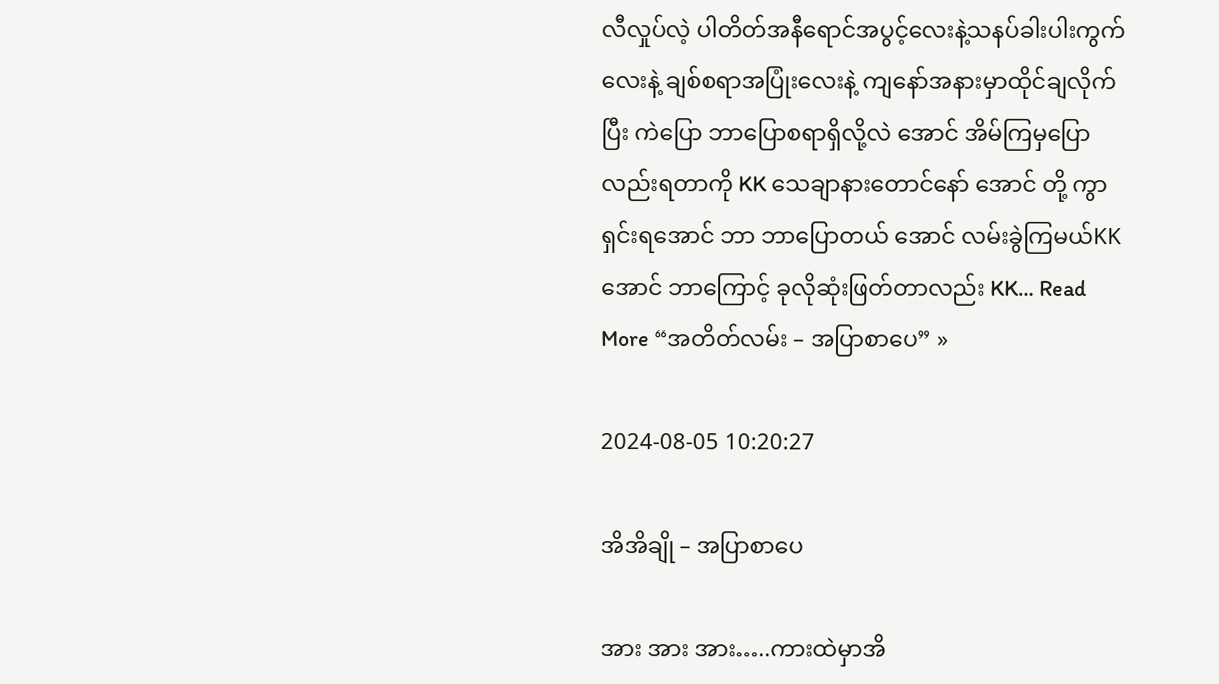လီလှုပ်လဲ့ ပါတိတ်အနီရောင်အပွင့်လေးနဲ့သနပ်ခါးပါးကွက်လေးနဲ့ ချစ်စရာအပြုံးလေးနဲ့ ကျနော်အနားမှာထိုင်ချလိုက်ပြီး ကဲပြော ဘာပြောစရာရှိလို့လဲ အောင် အိမ်ကြမှပြောလည်းရတာကို KK သေချာနားတောင်နော် အောင် တို့ ကွာရှင်းရအောင် ဘာ ဘာပြောတယ် အောင် လမ်းခွဲကြမယ်KK အောင် ဘာကြောင့် ခုလိုဆုံးဖြတ်တာလည်း KK… Read More “အတိတ်လမ်း – အပြာစာပေ” »

2024-08-05 10:20:27

အိအိချို – အပြာစာပေ

အား အား အား…..ကားထဲမှာအိ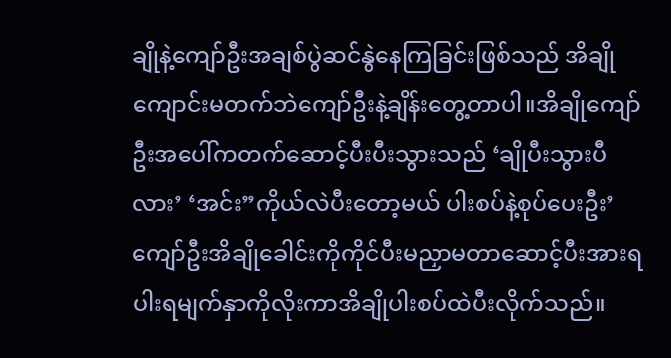ချိုနဲ့ကျော်ဦးအချစ်ပွဲဆင်နွဲနေကြခြင်းဖြစ်သည် အိချိုကျောင်းမတက်ဘဲကျော်ဦးနဲ့ချိန်းတွေ့တာပါ။အိချိုကျော်ဦးအပေါ်ကတက်ဆောင့်ပီးပီးသွားသည် ‘ချိုပီးသွားပီလား’ ‘အင်း”ကိုယ်လဲပီးတော့မယ် ပါးစပ်နဲ့စုပ်ပေးဦး’ ကျော်ဦးအိချိုခေါင်းကိုကိုင်ပီးမညှာမတာဆောင့်ပီးအားရပါးရမျက်နှာကိုလိုးကာအိချိုပါးစပ်ထဲပီးလိုက်သည်။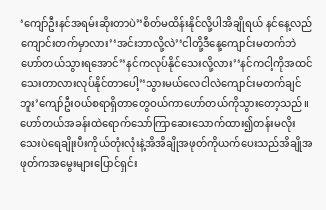‘ကျော်ဦးနင်အရမ်းဆိုးတာပဲ’‘စိတ်မထိန်းနိုင်လို့ပါအိချိုရယ် နင်နေ့လည်ကျောင်းတက်မှာလား’‘အင်းဘာလို့လဲ’‘ငါတို့ဒီနေ့ကျောင်းမတက်ဘဲဟော်တယ်သွားရအောင်’‘နင်ကလုပ်နိုင်သေးလို့လား’‘နင်ကငါ့ကိုအထင်သေးတာလားလုပ်နိုင်တာပေါ့’‘သွားမယ်လေငါလဲကျောင်းမတက်ချင်ဘူး’ကျော်ဦးဝယ်စရာရှိတာတွေဝယ်ကာဟော်တယ်ကိုသွားတော့သည်။ဟော်တယ်အခန်းထဲရောက်သော်ကြာဆေးသောက်ထား၍တန်းမလိုးသေးပဲရေချိုးပီးကိုယ်တုံးလုံးနဲ့အိအိချိုအဖုတ်ကိုယက်ပေးသည်အိချိုအဖုတ်ကအမွေးများပြောင်ရှင်း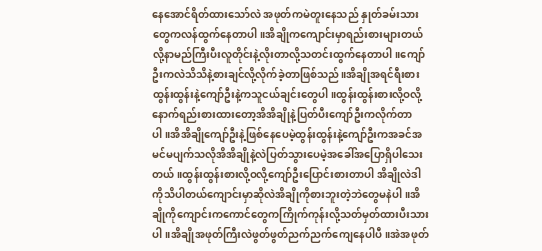နေအောင်ရိတ်ထားသော်လဲ အဖုတ်ကမဲတူးနေသည် နှုတ်ခမ်းသားတွေကလန်ထွက်နေတာပါ။အိချိုကကျောင်းမှာရည်းစားများတယ်လို့နာမည်ကြီးပီးလူတိုင်းနဲ့လိုးတာလို့သတင်းထွက်နေတာပါ။ကျော်ဦးကလဲသိသိနဲ့စားချင်လို့လိုက်ခဲ့တာဖြစ်သည်။အိချိုအရင်ရီးစားထွန်းထွန်းနဲ့ကျော်ဦးနဲ့ကသူငယ်ချင်းတွေပါ။ထွန်းထွန်းစားလို့ဝလို့နောက်ရည်းစားထားတော့အိအိချိုနဲ့ပြတ်ပီးကျော်ဦးကလိုက်တာပါ။အိအိချိုကျော်ဦးနဲ့ဖြစ်နေပေမဲ့ထွန်းထွန်းနဲ့ကျော်ဦးကအခင်အမင်မပျက်သလိုအိအိချိုနဲ့လဲပြတ်သွားပေမဲ့အခေါ်အပြောရှိပါသေးတယ်။ထွန်းထွန်းစားလို့ဝလို့ကျော်ဦးပြောင်းစားတာပါ အိချိုလဲဒါကိုသိပါတယ်ကျောင်းမှာဆိုလဲအိချိုကိုစားဘူးတဲ့ဘဲတွေမနဲပါ။အိချိုကိုကျောင်းကကောင်တွေကကြိုက်ကုန်းလို့သတ်မှတ်ထားပီးသားပါ။အိချိုအဖုတ်ကြီးလဲဖွတ်ဖွတ်ညက်ညက်ကျေနေပါပီ။အဲအဖုတ်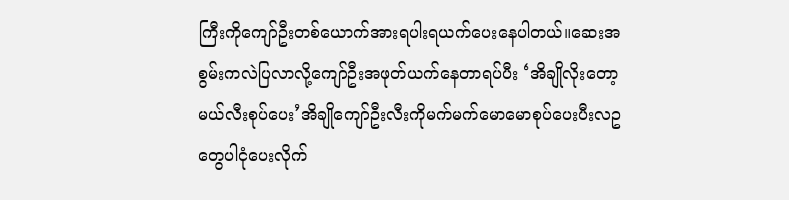ကြီးကိုကျော်ဦးတစ်ယောက်အားရပါးရယက်ပေးနေပါတယ်။ဆေးအစွမ်းကလဲပြလာလို့ကျော်ဦးအဖုတ်ယက်နေတာရပ်ပီး ‘အိချိုလိုးတော့မယ်လီးစုပ်ပေး’အိချိုကျော်ဦးလီးကိုမက်မက်မောမောစုပ်ပေးပီးလဥတွေပါငုံပေးလိုက်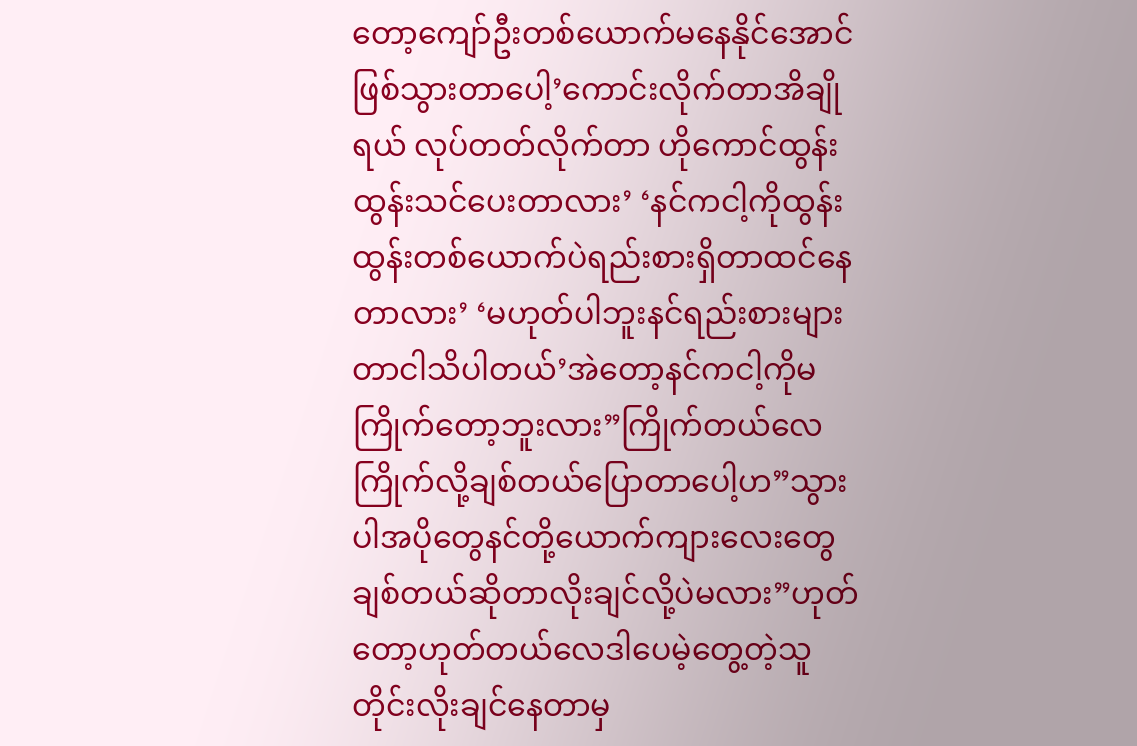တော့ကျော်ဦးတစ်ယောက်မနေနိုင်အောင်ဖြစ်သွားတာပေါ့’ကောင်းလိုက်တာအိချိုရယ် လုပ်တတ်လိုက်တာ ဟိုကောင်ထွန်းထွန်းသင်ပေးတာလား’ ‘နင်ကငါ့ကိုထွန်းထွန်းတစ်ယောက်ပဲရည်းစားရှိတာထင်နေတာလား’ ‘မဟုတ်ပါဘူးနင်ရည်းစားများတာငါသိပါတယ်’အဲတော့နင်ကငါ့ကိုမကြိုက်တော့ဘူးလား”ကြိုက်တယ်လေကြိုက်လို့ချစ်တယ်ပြောတာပေါ့ဟ”သွားပါအပိုတွေနင်တို့ယောက်ကျားလေးတွေချစ်တယ်ဆိုတာလိုးချင်လို့ပဲမလား”ဟုတ်တော့ဟုတ်တယ်လေဒါပေမဲ့တွေ့တဲ့သူတိုင်းလိုးချင်နေတာမှ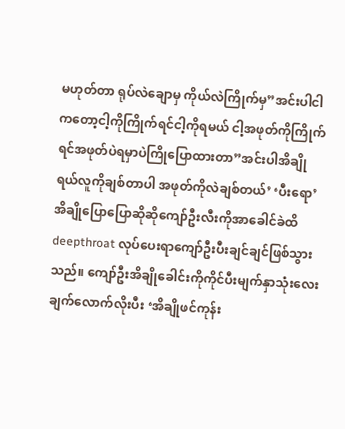မဟုတ်တာ ရုပ်လဲချောမှ ကိုယ်လဲကြိုက်မှ”အင်းပါငါကတော့ငါ့ကိုကြိုက်ရင်ငါ့ကိုရမယ် ငါ့အဖုတ်ကိုကြိုက်ရင်အဖုတ်ပဲရမှာပဲကြိုပြောထားတာ”အင်းပါအိချိုရယ်လူကိုချစ်တာပါ အဖုတ်ကိုလဲချစ်တယ်’ ‘ပီးရော’ အိချိုပြောပြောဆိုဆိုကျော်ဦးလီးကိုအာခေါင်ခဲထိ deepthroat လုပ်ပေးရာကျော်ဦးပီးချင်ချင်ဖြစ်သွားသည်။ ကျော်ဦးအိချိုခေါင်းကိုကိုင်ပီးမျက်နှာသုံးလေးချက်လောက်လိုးပီး ‘အိချိုဖင်ကုန်း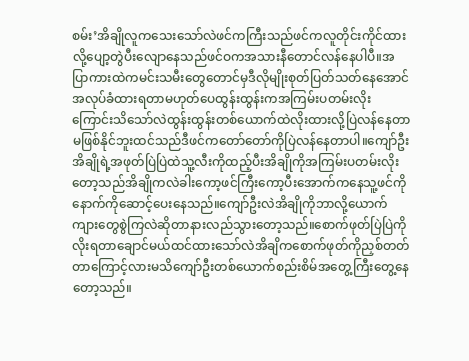စမ်း’အိချိုလူကသေးသော်လဲဖင်ကကြီးသည်ဖင်ကလူတိုင်းကိုင်ထားလို့ပျော့တွဲပီးလျောနေသည်ဖင်ဝကအသားနီတောင်လန်နေပါပီ။အပြာကားထဲကမင်းသမီးတွေတောင်မှဒီလိုမျိုးစုတ်ပြတ်သတ်နေအောင်အလုပ်ခံထားရတာမဟုတ်ပေထွန်းထွန်းကအကြမ်းပတမ်းလိုးကြောင်းသိသော်လဲထွန်းထွန်းတစ်ယောက်ထဲလိုးထားလို့ပြဲလန်နေတာမဖြစ်နိုင်ဘူးထင်သည်ဒီဖင်ကတော်တော်ကိုပြဲလန်နေတာပါ။ကျော်ဦးအိချိုရဲ့အဖုတ်ပြဲပြဲထဲသူ့လီးကိုထည့်ပီးအိချိုကိုအကြမ်းပတမ်းလိုးတော့သည်အိချိုကလဲခါးကော့ဖင်ကြီးကော့ပီးအောက်ကနေသူ့ဖင်ကိုနောက်ကိုဆောင့်ပေးနေသည်။ကျော်ဦးလဲအိချိုကိုဘာလို့ယောက်ကျားတွေစွဲကြလဲဆိုတာနားလည်သွားတော့သည်။စောက်ဖုတ်ပြဲပြဲကိုလိုးရတာချောင်မယ်ထင်ထားသော်လဲအိချိကစောက်ဖုတ်ကိုညှစ်တတ်တာကြောင့်လားမသိကျော်ဦးတစ်ယောက်စည်းစိမ်အတွေ့ကြီးတွေ့နေတော့သည်။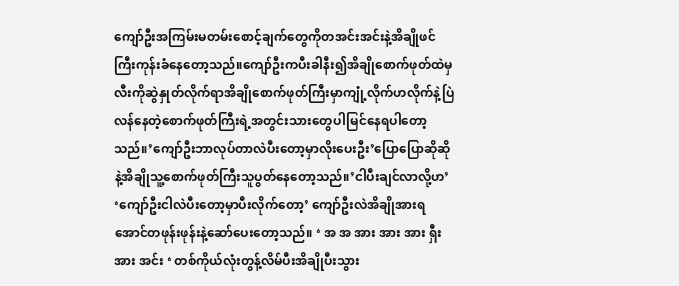ကျော်ဦးအကြမ်းမတမ်းစောင့်ချက်တွေကိုတအင်းအင်းနဲ့အိချိုဖင်ကြီးကုန်းခံနေတော့သည်။ကျော်ဦးကပီးခါနီး၍အိချိုစောက်ဖုတ်ထဲမှလီးကိုဆွဲနှုတ်လိုက်ရာအိချိုစောက်ဖုတ်ကြီးမှာကျုံ့လိုက်ဟလိုက်နဲ့ပြဲလန်နေတဲ့စောက်ဖုတ်ကြီးရဲ့အတွင်းသားတွေပါမြင်နေရပါတော့သည်။’ကျော်ဦးဘာလုပ်တာလဲပီးတော့မှာလိုးပေးဦး’ပြောပြောဆိုဆိုနဲ့အိချိုသူ့စောက်ဖုတ်ကြီးသူပွတ်နေတော့သည်။’ငါပီးချင်လာလို့ဟ’ ‘ကျော်ဦးငါလဲပီးတော့မှာပီးလိုက်တော့’ ကျော်ဦးလဲအိချိုအားရအောင်တဖုန်းဖုန်းနဲ့ဆော်ပေးတော့သည်။ ‘ အ အ အား အား အား ရှီး အား အင်း ‘ တစ်ကိုယ်လုံးတွန့်လိမ်ပီးအိချိုပီးသွား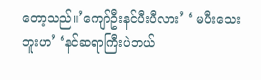တော့သည်။’ကျော်ဦးနင်ပီးပီလား’ ‘ မပီးသေးဘူးဟ’ ‘နင်ဆရာကြီးပဲဘယ်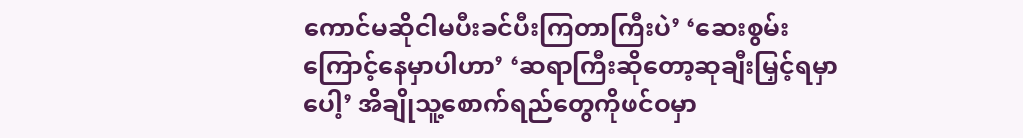ကောင်မဆိုငါမပီးခင်ပီးကြတာကြီးပဲ’ ‘ဆေးစွမ်းကြောင့်နေမှာပါဟာ’ ‘ဆရာကြီးဆိုတော့ဆုချီးမြှင့်ရမှာပေါ့’ အိချိုသူ့စောက်ရည်တွေကိုဖင်ဝမှာ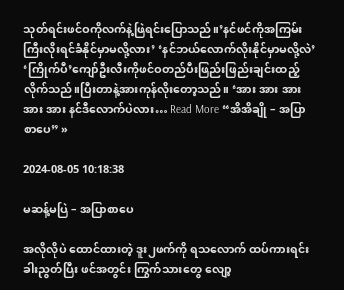သုတ်ရင်းဖင်ဝကိုလက်နဲ့ဖြဲရင်းပြောသည်။’နင်ဖင်ကိုအကြမ်းကြီးလိုးရင်ခံနိုင်မှာမလို့လား’ ‘နင်ဘယ်လောက်လိုးနိုင်မှာမလို့လဲ’ ‘ကြိုက်ပီ’ကျော်ဦးလီးကိုဖင်ဝတည်ပီးဖြည်းဖြည်းချင်းထည့်လိုက်သည်။ပြီးတာနဲ့အားကုန်လိုးတော့သည်။ ‘အား အား အား အား အား နင်ဒီလောက်ပဲလား… Read More “အိအိချို – အပြာစာပေ” »

2024-08-05 10:18:38

မဆန့်မပြဲ – အပြာစာပေ

အလိုလိုပဲ ထောင်ထားတဲ့ ဒူး၂ဖက်ကို ရသလောက် ထပ်ကားရင်း ခါးညွတ်ပြီး ဖင်အတွင်း ကြွက်သားတွေ လျော့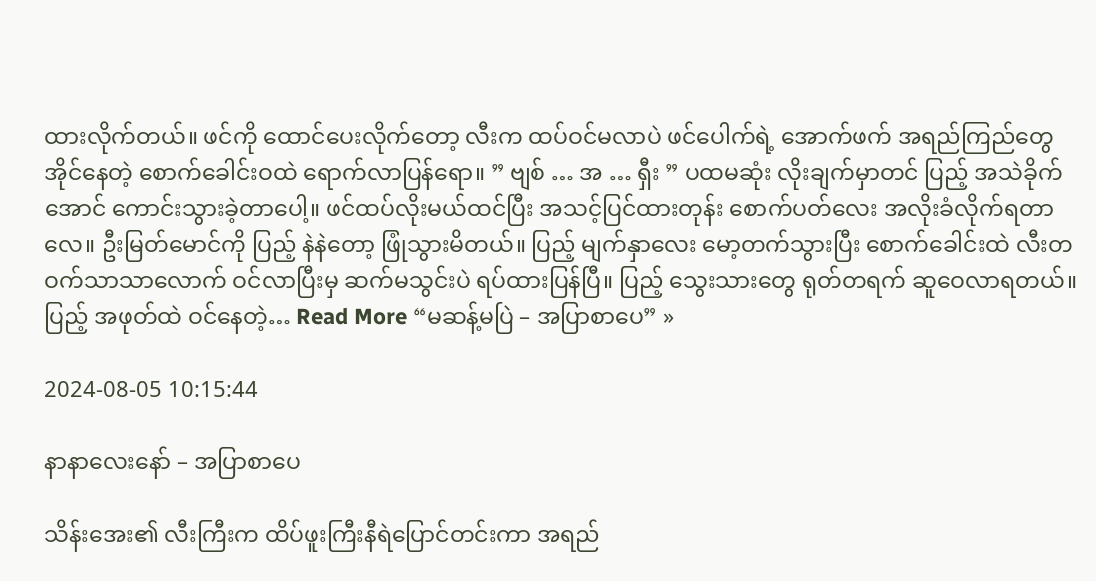ထားလိုက်တယ်။ ဖင်ကို ထောင်ပေးလိုက်တော့ လီးက ထပ်ဝင်မလာပဲ ဖင်ပေါက်ရဲ့ အောက်ဖက် အရည်ကြည်တွေ အိုင်နေတဲ့ စောက်ခေါင်းဝထဲ ရောက်လာပြန်ရော။ ” ဗျစ် … အ … ရှီး ” ပထမဆုံး လိုးချက်မှာတင် ပြည့် အသဲခိုက်အောင် ကောင်းသွားခဲ့တာပေါ့။ ဖင်ထပ်လိုးမယ်ထင်ပြီး အသင့်ပြင်ထားတုန်း စောက်ပတ်လေး အလိုးခံလိုက်ရတာလေ။ ဦးမြတ်မောင်ကို ပြည့် နဲနဲတော့ ဖြုံသွားမိတယ်။ ပြည့် မျက်နှာလေး မော့တက်သွားပြီး စောက်ခေါင်းထဲ လီးတဝက်သာသာလောက် ဝင်လာပြီးမှ ဆက်မသွင်းပဲ ရပ်ထားပြန်ပြီ။ ပြည့် သွေးသားတွေ ရုတ်တရက် ဆူဝေလာရတယ်။ ပြည့် အဖုတ်ထဲ ဝင်နေတဲ့… Read More “မဆန့်မပြဲ – အပြာစာပေ” »

2024-08-05 10:15:44

နာနာလေးနော် – အပြာစာပေ

သိန်းအေး၏ လီးကြီးက ထိပ်ဖူးကြီးနီရဲပြောင်တင်းကာ အရည်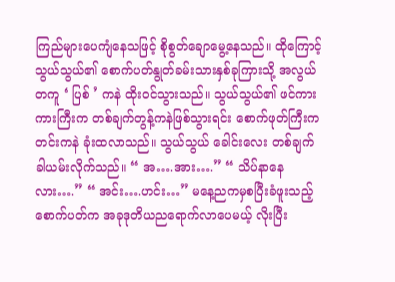ကြည်များပေကျံနေသဖြင့် စိုစွတ်ချောမွေ့နေသည်။ ထိုကြောင့် သွယ်သွယ်၏ စောက်ပတ်နွုတ်ခမ်းသားနှစ်ခုကြားသို့ အလွယ်တကူ ‘ ပြစ် ’ ကနဲ ထိုးဝင်သွားသည်။ သွယ်သွယ်၏ ဖင်ကားကားကြီးက တစ်ချက်တွန့်ကနဲဖြစ်သွားရင်း စောက်ဖုတ်ကြီးက တင်းကနဲ ခုံးထလာသည်။ သွယ်သွယ် ခေါင်းလေး တစ်ချက်ခါယမ်းလိုက်သည်။ “ အ….အား….” “ သိပ်နာနေလား….” “ အင်း….ဟင်း…” မနေ့ညကမှစပြီးခံဖူးသည့် စောက်ပတ်က အခုဒုတိယညရောက်လာပေမယ့် လိုးပြီး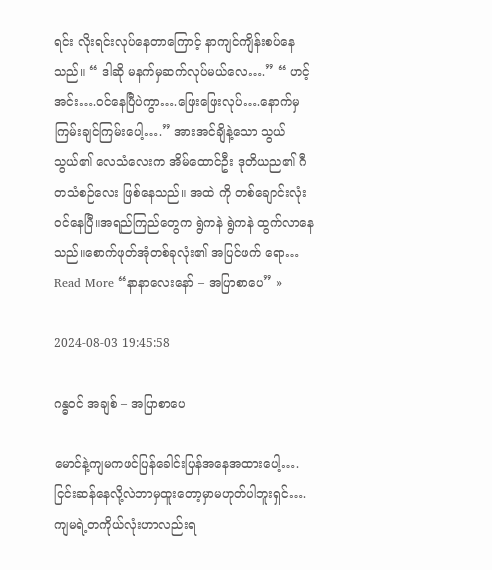ရင်း လိုးရင်းလုပ်နေတာကြောင့် နာကျင်ကျိန်းစပ်နေသည်။ “ ဒါဆို မနက်မှဆက်လုပ်မယ်လေ….” “ ဟင့်အင်း….ဝင်နေပြီပဲကွာ….ဖြေးဖြေးလုပ်….နောက်မှကြမ်းချင်ကြမ်းပေါ့….” အားအင်ချိနဲ့သော သွယ်သွယ်၏ လေသံလေးက အိမ်ထောင်ဦး ဒုတိယည၏ ဂီတသံစဉ်လေး ဖြစ်နေသည်။ အထဲ ကို တစ်ချောင်းလုံးဝင်နေပြီ။အရည်ကြည်တွေက ရွဲကနဲ ရွဲကနဲ ထွက်လာနေသည်။စောက်ဖုတ်အုံတစ်ခုလုံး၏ အပြင်ဖက် ရော… Read More “နာနာလေးနော် – အပြာစာပေ” »

2024-08-03 19:45:58

ဂန္ဓဝင် အချစ် – အပြာစာပေ

မောင်နဲ့ကျမကဖင်ပြန်ခေါင်းပြန်အနေအထားပေါ့….ငြင်းဆန်နေလို့လဲဘာမှထူးတော့မှာမဟုတ်ပါဘူးရှင်….ကျမရဲ့တကိုယ်လုံးဟာလည်းရ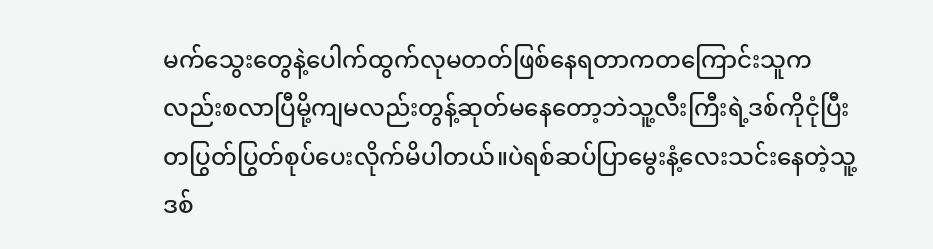မက်သွေးတွေနဲ့ပေါက်ထွက်လုမတတ်ဖြစ်နေရတာကတကြောင်းသူကလည်းစလာပြီမို့ကျမလည်းတွန့်ဆုတ်မနေတော့ဘဲသူ့လီးကြီးရဲ့ဒစ်ကိုငုံပြီးတပြွတ်ပြွတ်စုပ်ပေးလိုက်မိပါတယ်။ပဲရစ်ဆပ်ပြာမွေးနံ့လေးသင်းနေတဲ့သူ့ဒစ်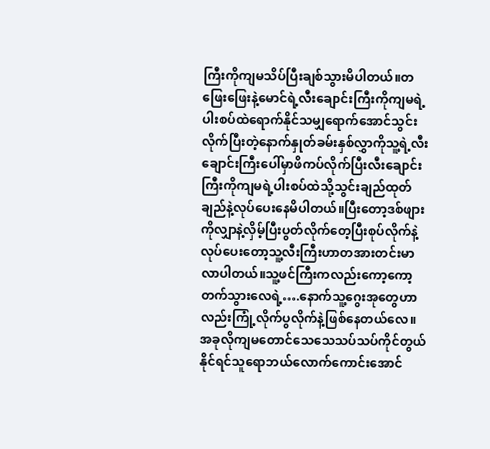ကြီးကိုကျမသိပ်ပြီးချစ်သွားမိပါတယ်။တဖြေးဖြေးနဲ့မောင်ရဲ့လီးချောင်းကြီးကိုကျမရဲ့ပါးစပ်ထဲရောက်နိုင်သမျှရောက်အောင်သွင်းလိုက်ပြီးတဲ့နောက်နှုတ်ခမ်းနှစ်လွှာကိုသူ့ရဲ့လီးချောင်းကြီးပေါ်မှာဖိကပ်လိုက်ပြီးလီးချောင်းကြီးကိုကျမရဲ့ပါးစပ်ထဲသို့သွင်းချည်ထုတ်ချည်နဲ့လုပ်ပေးနေမိပါတယ်။ပြီးတော့ဒစ်ဖျားကိုလျှာနဲ့လှိမ့်ပြီးပွတ်လိုက်တေ့ပြီးစုပ်လိုက်နဲ့လုပ်ပေးတော့သူ့လီးကြီးဟာတအားတင်းမာလာပါတယ်။သူ့ဖင်ကြီးကလည်းကော့ကော့တက်သွားလေရဲ့….နောက်သူ့ဂွေးအုတွေဟာလည်းကြုံ့လိုက်ပွလိုက်နဲ့ဖြစ်နေတယ်လေ။အခုလိုကျမတောင်သေသေသပ်သပ်ကိုင်တွယ်နိုင်ရင်သူရောဘယ်လောက်ကောင်းအောင်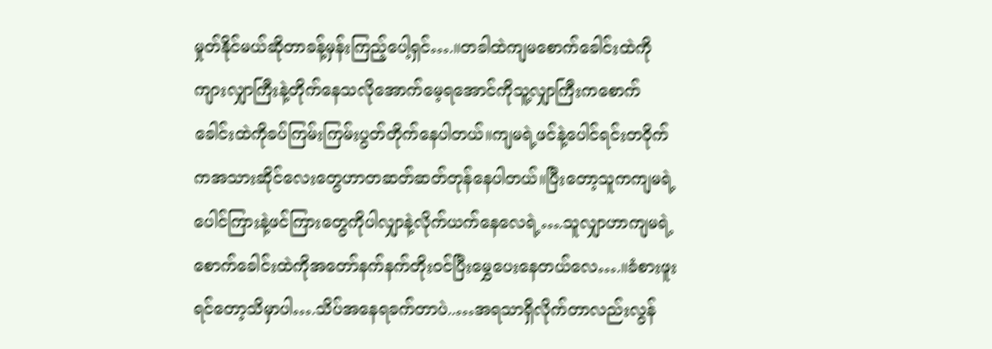မှုတ်နိုင်မယ်ဆိုတာခန့်မှန်းကြည့်ပေါ့ရှင်….။တခါထဲကျမစောက်ခေါင်းထဲကိုကျားလျှာကြီးနဲ့တိုက်နေသလိုအောက်မေ့ရအောင်ကိုသူ့လျှာကြီးကစောက်ခေါင်းထဲကိုခပ်ကြမ်းကြမ်းပွတ်တိုက်နေပါတယ်။ကျမရဲ့ဖင်နဲ့ပေါင်ရင်းတဝိုက်ကအသားဆိုင်လေးတွေဟာတဆတ်ဆတ်တုန်နေပါတယ်။ပြီးတော့သူကကျမရဲ့ပေါင်ကြားနဲ့ဖင်ကြားတွေကိုပါလျှာနဲ့လိုက်ယက်နေလေရဲ့….သူလျှာဟာကျမရဲ့စောက်ခေါင်းထဲကိုအတော်နက်နက်တိုးဝင်ပြီးမွှေပေးနေတယ်လေ….။ခံစားဖူးရင်တော့သိမှာပါ….သိပ်အနေရခက်တာပဲ..…အရသာရှိလိုက်တာလည်းလွန်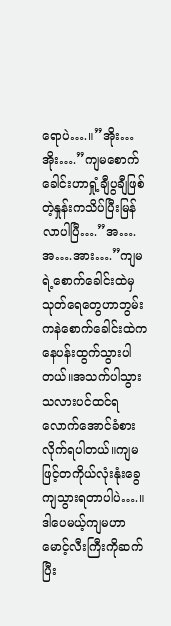ရောပဲ….။”အိုး…အိုး….”ကျမစောက်ခေါင်းဟာရှုံ့ချီပွချီဖြစ်တဲ့နှုန်းကသိပ်ပြီးမြန်လာပါပြီ….”အ….အ….အား….”ကျမရဲ့စောက်ခေါင်းထဲမှသုတ်ရေတွေဟာဘွမ်းကနဲစောက်ခေါင်းထဲကနေပန်းထွက်သွားပါတယ်။အသက်ပါသွားသလားပင်ထင်ရလောက်အောင်ခံစားလိုက်ရပါတယ်။ကျမဖြင့်တကိုယ်လုံးနုံးခွေကျသွားရတာပါပဲ….။ဒါပေမယ့်ကျမဟာမောင့်လီးကြီးကိုဆက်ပြီး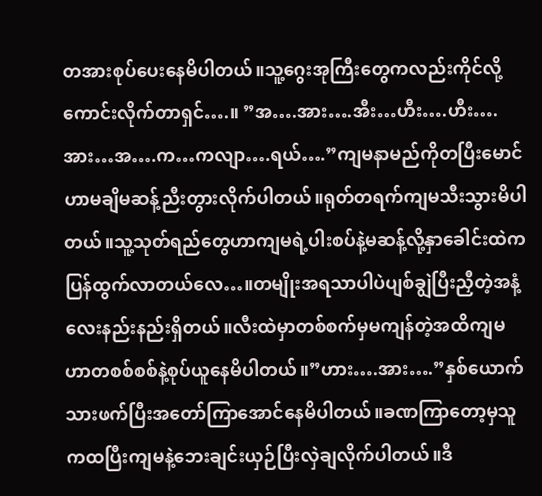တအားစုပ်ပေးနေမိပါတယ်။သူ့ဂွေးအုကြီးတွေကလည်းကိုင်လို့ကောင်းလိုက်တာရှင်….။ ”အ….အား….အီး…ဟီး….ဟီး….အား…အ….က…ကလျာ….ရယ်….”ကျမနာမည်ကိုတပြီးမောင်ဟာမချိမဆန့်ညီးတွားလိုက်ပါတယ်။ရုတ်တရက်ကျမသီးသွားမိပါတယ်။သူ့သုတ်ရည်တွေဟာကျမရဲ့ပါးစပ်နဲ့မဆန့်လို့နှာခေါင်းထဲကပြန်ထွက်လာတယ်လေ…။တမျိုးအရသာပါပဲပျစ်ချွဲပြီးညှီတဲ့အနံ့လေးနည်းနည်းရှိတယ်။လီးထဲမှာတစ်စက်မှမကျန်တဲ့အထိကျမဟာတစစ်စစ်နဲ့စုပ်ယူနေမိပါတယ်။”ဟား….အား….”နှစ်ယောက်သားဖက်ပြီးအတော်ကြာအောင်နေမိပါတယ်။ခဏကြာတော့မှသူကထပြီးကျမနဲ့ဘေးချင်းယှဉ်ပြီးလှဲချလိုက်ပါတယ်။ဒီ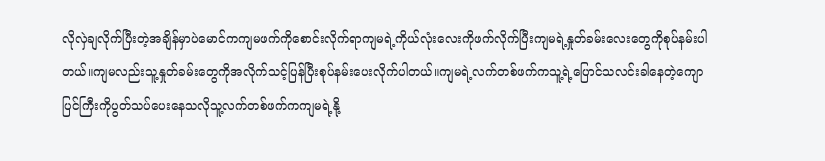လိုလှဲချလိုက်ပြီးတဲ့အချိန်မှာပဲမောင်ကကျမဖက်ကိုစောင်းလိုက်ရာကျမရဲ့ကိုယ်လုံးလေးကိုဖက်လိုက်ပြီးကျမရဲ့နှုတ်ခမ်းလေးတွေကိုစုပ်နမ်းပါတယ်။ကျမလည်းသူ့နှုတ်ခမ်းတွေကိုအလိုက်သင့်ပြန်ပြီးစုပ်နမ်းပေးလိုက်ပါတယ်။ကျမရဲ့လက်တစ်ဖက်ကသူ့ရဲ့ပြောင်သလင်းခါနေတဲ့ကျောပြင်ကြီးကိုပွတ်သပ်ပေးနေသလိုသူ့လက်တစ်ဖက်ကကျမရဲ့နို့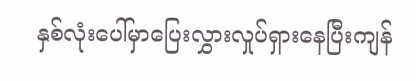နှစ်လုံးပေါ်မှာပြေးလွှားလှုပ်ရှားနေပြီးကျန်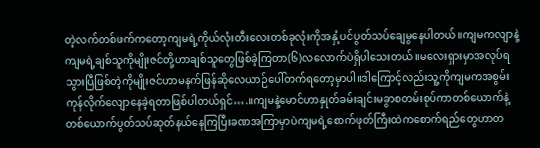တဲ့လက်တစ်ဖက်ကတော့ကျမရဲ့ကိုယ်လုံးတီးလေးတစ်ခုလုံးကိုအနှံ့ပင်ပွတ်သပ်ချေမွနေပါတယ်။ကျမကလျာနဲ့ကျမရဲ့ချစ်သူကိုမျိုးဇင်တို့ဟာချစ်သူတွေဖြစ်ခဲ့ကြတာ(၆)လလောက်ပဲရှိပါသေးတယ်။မလေးရှားမှာအလုပ်ရသွားပြီဖြစ်တဲ့ကိုမျိုးဇင်ဟာမနက်ဖြန်ဆိုလေယာဉ်ပေါ်တက်ရတော့မှာပါ။ဒါကြောင့်လည်းသူ့ကိုကျမကအစွမ်းကုန်လိုက်လျောနေခဲ့ရတာဖြစ်ပါတယ်ရှင်….။ကျမနဲ့မောင်ဟာနှုတ်ခမ်းချင်းမခွာစတမ်းစုပ်ကာတစ်ယောက်နဲ့တစ်ယောက်ပွတ်သပ်ဆုတ်နယ်နေကြပြီးခဏအကြာမှာပဲကျမရဲ့စောက်ဖုတ်ကြီးထဲကစောက်ရည်တွေဟာတ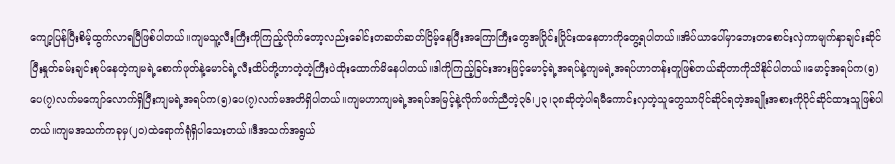ကျော့ပြန်ပြီးစိမ့်ထွက်လာရပြီဖြစ်ပါတယ်။ကျမသူ့လီးကြီးကိုကြည့်လိုက်တော့လည်းခေါင်းတဆတ်ဆတ်ငြိမ့်နေပြီးအကြောကြီးတွေအပြိုင်းပြိုင်းထနေတာကိုတွေ့ရပါတယ်။အိပ်ယာပေါ်မှာဘေးတစောင်းလှဲကာမျက်နှာချင်းဆိုင်ပြီးနှုတ်ခမ်းချင်းစုပ်နေတဲ့ကျမရဲ့စောက်ဖုတ်နဲ့မောင်ရဲ့လီးထိပ်တို့ဟာတဲ့တဲ့ကြီးပဲထိုးထောက်မိနေပါတယ်။ဒါကိုကြည့်ခြင်းအားဖြင့်မောင့်ရဲ့အရပ်နဲ့ကျမရဲ့အရပ်ဟာတန်းတူဖြစ်တယ်ဆိုတာကိုသိနိုင်ပါတယ်။မောင့်အရပ်က(၅)ပေ(၇)လက်မကျော်လောက်ရှိပြီးကျမရဲ့အရပ်က(၅)ပေ(၇)လက်မအတိရှိပါတယ်။ကျမဟာကျမရဲ့အရပ်အမြင့်နဲ့လိုက်ဖက်ညီတဲ့၃၆၊၂၃၊၃၈ဆိုတဲ့ပါရမီကောင်းလှတဲ့သူတွေသာပိုင်ဆိုင်ရတဲ့အချိုးအစားကိုပိုင်ဆိုင်ထားသူဖြစ်ပါတယ်။ကျမအသက်ကခုမှ(၂၀)ထဲရောက်ရုံရှိပါသေးတယ်။ဒီအသက်အရွယ်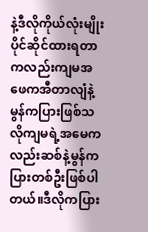နဲ့ဒီလိုကိုယ်လုံးမျိုးပိုင်ဆိုင်ထားရတာကလည်းကျမအဖေကအီတာလျံနဲ့မွန်ကပြားဖြစ်သလိုကျမရဲ့အမေကလည်းဆစ်နဲ့မွန်ကပြားတစ်ဦးဖြစ်ပါတယ်။ဒီလိုကပြား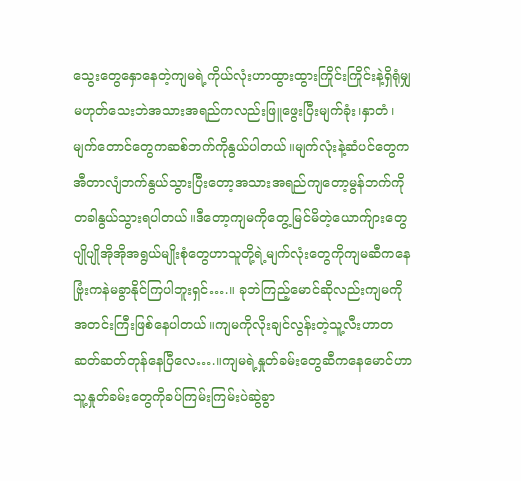သွေးတွေနှောနေတဲ့ကျမရဲ့ကိုယ်လုံးဟာထွားထွားကြိုင်းကြိုင်းနဲ့ရှိရုံမျှမဟုတ်သေးဘဲအသားအရည်ကလည်းဖြူဖွေးပြီးမျက်ခုံး၊နှာတံ၊မျက်တောင်တွေကဆစ်ဘက်ကိုနွယ်ပါတယ်။မျက်လုံးနဲ့ဆံပင်တွေကအီတာလျံဘက်နွယ်သွားပြီးတော့အသားအရည်ကျတော့မွန်ဘက်ကိုတခါနွယ်သွားရပါတယ်။ဒီတော့ကျမကိုတွေ့မြင်မိတဲ့ယောက်ျားတွေပျိုပျိုအိုအိုအရွယ်မျိုးစုံတွေဟာသူတို့ရဲ့မျက်လုံးတွေကိုကျမဆီကနေဗြုံးကနဲမခွာနိုင်ကြပါဘူးရှင်….။ ခုဘဲကြည့်မောင်ဆိုလည်းကျမကိုအတင်းကြီးဖြစ်နေပါတယ်။ကျမကိုလိုးချင်လွန်းတဲ့သူ့လီးဟာတဆတ်ဆတ်တုန်နေပြီလေ….။ကျမရဲ့နှုတ်ခမ်းတွေဆီကနေမောင်ဟာသူ့နှုတ်ခမ်းတွေကိုခပ်ကြမ်းကြမ်းပဲဆွဲခွာ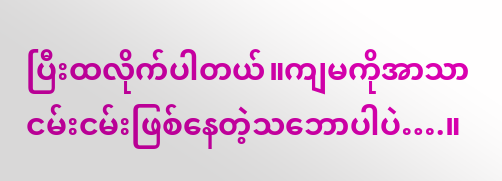ပြီးထလိုက်ပါတယ်။ကျမကိုအာသာငမ်းငမ်းဖြစ်နေတဲ့သဘောပါပဲ….။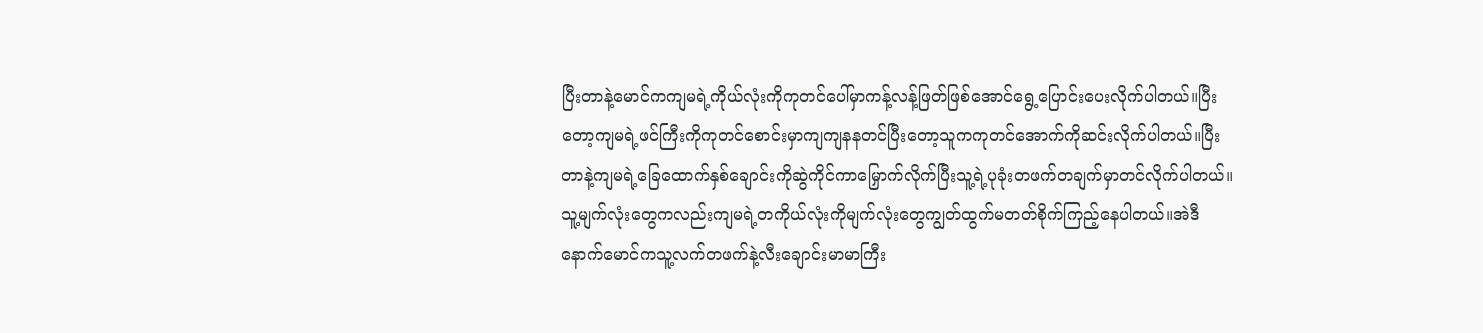ပြီးတာနဲ့မောင်ကကျမရဲ့ကိုယ်လုံးကိုကုတင်ပေါ်မှာကန့်လန့်ဖြတ်ဖြစ်အောင်ရွေ့ပြောင်းပေးလိုက်ပါတယ်။ပြီးတော့ကျမရဲ့ဖင်ကြီးကိုကုတင်စောင်းမှာကျကျနနတင်ပြီးတော့သူကကုတင်အောက်ကိုဆင်းလိုက်ပါတယ်။ပြီးတာနဲ့ကျမရဲ့ခြေထောက်နှစ်ချောင်းကိုဆွဲကိုင်ကာမြှောက်လိုက်ပြီးသူ့ရဲ့ပုခုံးတဖက်တချက်မှာတင်လိုက်ပါတယ်။သူ့မျက်လုံးတွေကလည်းကျမရဲ့တကိုယ်လုံးကိုမျက်လုံးတွေကျွတ်ထွက်မတတ်စိုက်ကြည့်နေပါတယ်။အဲဒီနောက်မောင်ကသူ့လက်တဖက်နဲ့လီးချောင်းမာမာကြီး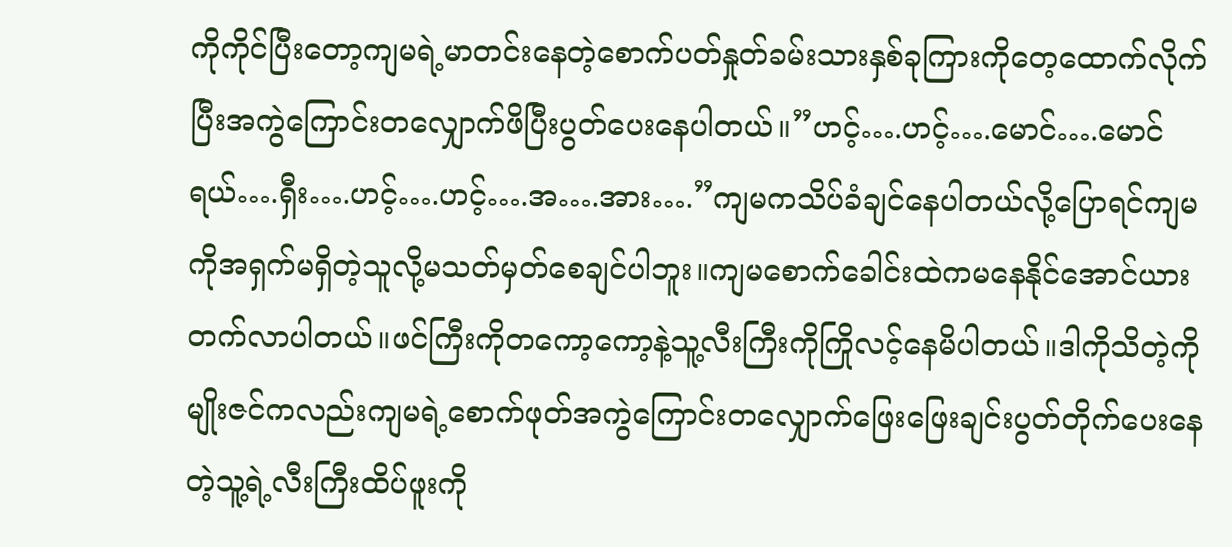ကိုကိုင်ပြီးတော့ကျမရဲ့မာတင်းနေတဲ့စောက်ပတ်နှုတ်ခမ်းသားနှစ်ခုကြားကိုတေ့ထောက်လိုက်ပြီးအကွဲကြောင်းတလျှောက်ဖိပြီးပွတ်ပေးနေပါတယ်။”ဟင့်….ဟင့်….မောင်….မောင်ရယ်….ရှီး….ဟင့်….ဟင့်….အ….အား….”ကျမကသိပ်ခံချင်နေပါတယ်လို့ပြောရင်ကျမကိုအရှက်မရှိတဲ့သူလို့မသတ်မှတ်စေချင်ပါဘူး။ကျမစောက်ခေါင်းထဲကမနေနိုင်အောင်ယားတက်လာပါတယ်။ဖင်ကြီးကိုတကော့ကော့နဲ့သူ့လီးကြီးကိုကြိုလင့်နေမိပါတယ်။ဒါကိုသိတဲ့ကိုမျိုးဇင်ကလည်းကျမရဲ့စောက်ဖုတ်အကွဲကြောင်းတလျှောက်ဖြေးဖြေးချင်းပွတ်တိုက်ပေးနေတဲ့သူ့ရဲ့လီးကြီးထိပ်ဖူးကို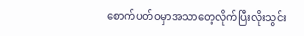စောက်ပတ်ဝမှာအသာတေ့လိုက်ပြီးလိုးသွင်း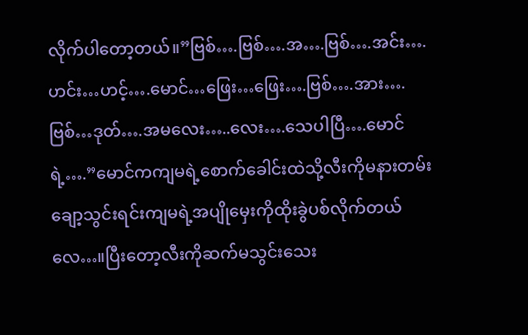လိုက်ပါတော့တယ်။”ဗြစ်….ဗြစ်….အ….ဗြစ်….အင်း….ဟင်း…ဟင့်….မောင်…ဖြေး…ဖြေး….ဗြစ်….အား….ဗြစ်…ဒုတ်….အမလေး…..လေး….သေပါပြီ….မောင်ရဲ့….”မောင်ကကျမရဲ့စောက်ခေါင်းထဲသို့လီးကိုမနားတမ်းချော့သွင်းရင်းကျမရဲ့အပျိုမှေးကိုထိုးခွဲပစ်လိုက်တယ်လေ…။ပြီးတော့လီးကိုဆက်မသွင်းသေး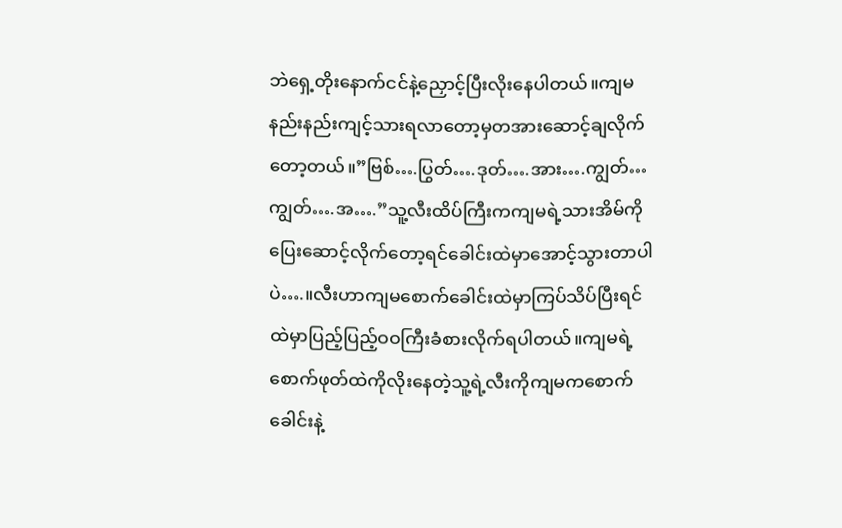ဘဲရှေ့တိုးနောက်ငင်နဲ့ညှောင့်ပြီးလိုးနေပါတယ်။ကျမနည်းနည်းကျင့်သားရလာတော့မှတအားဆောင့်ချလိုက်တော့တယ်။”ဗြစ်….ပြွတ်….ဒုတ်….အား….ကျွတ်…ကျွတ်….အ….”သူ့လီးထိပ်ကြီးကကျမရဲ့သားအိမ်ကိုပြေးဆောင့်လိုက်တော့ရင်ခေါင်းထဲမှာအောင့်သွားတာပါပဲ….။လီးဟာကျမစောက်ခေါင်းထဲမှာကြပ်သိပ်ပြီးရင်ထဲမှာပြည့်ပြည့်ဝဝကြီးခံစားလိုက်ရပါတယ်။ကျမရဲ့စောက်ဖုတ်ထဲကိုလိုးနေတဲ့သူ့ရဲ့လီးကိုကျမကစောက်ခေါင်းနဲ့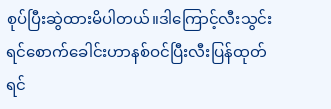စုပ်ပြီးဆွဲထားမိပါတယ်။ဒါကြောင့်လီးသွင်းရင်စောက်ခေါင်းဟာနစ်ဝင်ပြီးလီးပြန်ထုတ်ရင်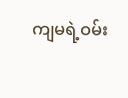ကျမရဲ့ဝမ်း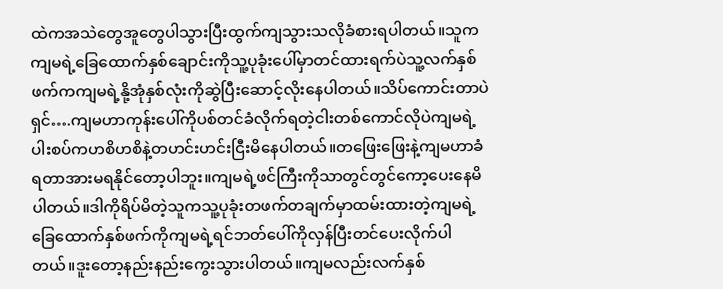ထဲကအသဲတွေအူတွေပါသွားပြီးထွက်ကျသွားသလိုခံစားရပါတယ်။သူကကျမရဲ့ခြေထောက်နှစ်ချောင်းကိုသူ့ပုခုံးပေါ်မှာတင်ထားရက်ပဲသူ့လက်နှစ်ဖက်ကကျမရဲ့နို့အုံနှစ်လုံးကိုဆွဲပြီးဆောင့်လိုးနေပါတယ်။သိပ်ကောင်းတာပဲရှင်….ကျမဟာကုန်းပေါ်ကိုပစ်တင်ခံလိုက်ရတဲ့ငါးတစ်ကောင်လိုပဲကျမရဲ့ပါးစပ်ကဟစိဟစိနဲ့တဟင်းဟင်းငြီးမိနေပါတယ်။တဖြေးဖြေးနဲ့ကျမဟာခံရတာအားမရနိုင်တော့ပါဘူး။ကျမရဲ့ဖင်ကြီးကိုသာတွင်တွင်ကော့ပေးနေမိပါတယ်။ဒါကိုရိပ်မိတဲ့သူကသူ့ပုခုံးတဖက်တချက်မှာထမ်းထားတဲ့ကျမရဲ့ခြေထောက်နှစ်ဖက်ကိုကျမရဲ့ရင်ဘတ်ပေါ်ကိုလှန်ပြီးတင်ပေးလိုက်ပါတယ်။ဒူးတော့နည်းနည်းကွေးသွားပါတယ်။ကျမလည်းလက်နှစ်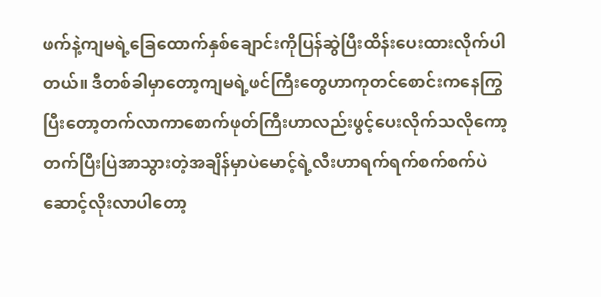ဖက်နဲ့ကျမရဲ့ခြေထောက်နှစ်ချောင်းကိုပြန်ဆွဲပြီးထိန်းပေးထားလိုက်ပါတယ်။ ဒီတစ်ခါမှာတော့ကျမရဲ့ဖင်ကြီးတွေဟာကုတင်စောင်းကနေကြွပြီးတော့တက်လာကာစောက်ဖုတ်ကြီးဟာလည်းဖွင့်ပေးလိုက်သလိုကော့တက်ပြီးပြဲအာသွားတဲ့အချိန်မှာပဲမောင့်ရဲ့လီးဟာရက်ရက်စက်စက်ပဲဆောင့်လိုးလာပါတော့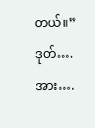တယ်။”ဒုတ်….အား….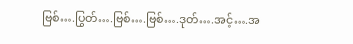ဗြစ်….ပြွတ်….ဗြစ်….ဗြစ်….ဒုတ်….အင့်….အ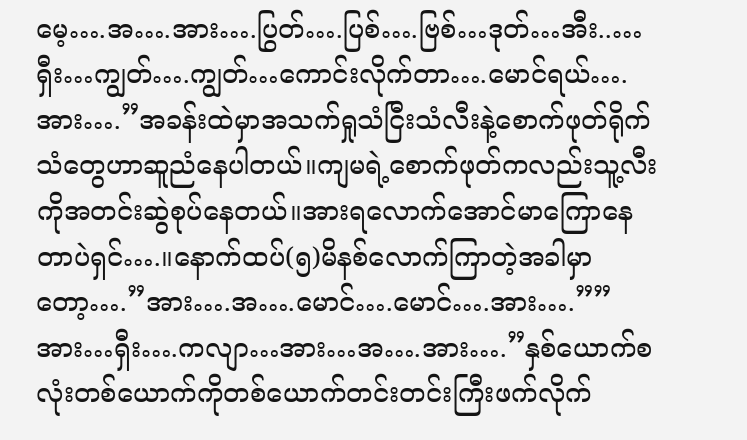မေ့….အ….အား….ပြွတ်….ပြစ်….ဗြစ်…ဒုတ်…အီး..…ရှီး…ကျွတ်….ကျွတ်…ကောင်းလိုက်တာ….မောင်ရယ်….အား….”အခန်းထဲမှာအသက်ရှုသံငြီးသံလီးနဲ့စောက်ဖုတ်ရိုက်သံတွေဟာဆူညံနေပါတယ်။ကျမရဲ့စောက်ဖုတ်ကလည်းသူ့လီးကိုအတင်းဆွဲစုပ်နေတယ်။အားရလောက်အောင်မာကြောနေတာပဲရှင်….။နောက်ထပ်(၅)မိနစ်လောက်ကြာတဲ့အခါမှာတော့….”အား….အ….မောင်….မောင်….အား….””အား…ရှီး….ကလျာ…အား…အ….အား….”နှစ်ယောက်စလုံးတစ်ယောက်ကိုတစ်ယောက်တင်းတင်းကြီးဖက်လိုက်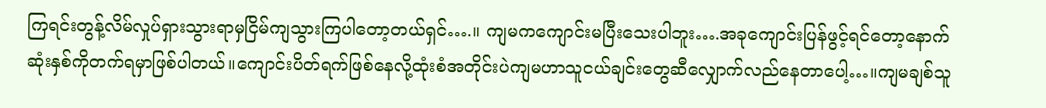ကြရင်းတွန့်လိမ်လှုပ်ရှားသွားရာမှငြိမ်ကျသွားကြပါတော့တယ်ရှင်….။ ကျမကကျောင်းမပြီးသေးပါဘူး….အခုကျောင်းပြန်ဖွင့်ရင်တော့နောက်ဆုံးနှစ်ကိုတက်ရမှာဖြစ်ပါတယ်။ကျောင်းပိတ်ရက်ဖြစ်နေလို့ထုံးစံအတိုင်းပဲကျမဟာသူငယ်ချင်းတွေဆီလျှောက်လည်နေတာပေါ့…။ကျမချစ်သူ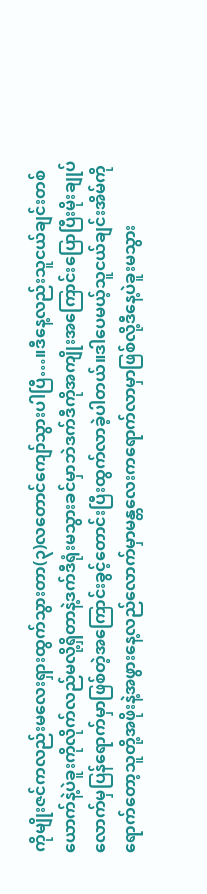ကိုမျိုးဇင်ကလည်းမလေးရှားထွက်သွားတာ(၃)လတောင်ကျော်သွားပါပြီ…။ဒီနေ့လည်းသူငယ်ချင်းတစ်ယောက်နဲ့ပဲခူးကိုလိုက်လည်မလို့ရှိတာနဲ့ဒက်ဒီရုံးမသွားခင်မှာဘဲဒက်ဒီကိုအကျိုးအကြောင်းပြောပြီးမိုးချုပ်လောက်မှပြန်ရောက်မှာဖြစ်တဲ့အကြောင်းခွင့်တောင်းပြီးထွက်လာခဲ့ပါတယ်။ဒါပေမယ့်သူငယ်ချင်းအိမ်ကိုရောက်တော့သူတို့အဖိုးနဲ့အဖွားနေ့လည်လောက်မှာမန္တလေးကရောက်လာမှာဖြစ်လို့ဒီနေ့ပဲခူးမသွား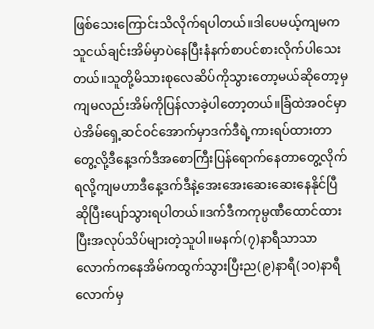ဖြစ်သေးကြောင်းသိလိုက်ရပါတယ်။ဒါပေမယ့်ကျမကသူငယ်ချင်းအိမ်မှာပဲနေပြီးနံနက်စာပင်စားလိုက်ပါသေးတယ်။သူတို့မိသားစုလေဆိပ်ကိုသွားတော့မယ်ဆိုတော့မှကျမလည်းအိမ်ကိုပြန်လာခဲ့ပါတော့တယ်။ခြံထဲအဝင်မှာပဲအိမ်ရှေ့ဆင်ဝင်အောက်မှာဒက်ဒီရဲ့ကားရပ်ထားတာတွေ့လို့ဒီနေ့ဒက်ဒီအစောကြီးပြန်ရောက်နေတာတွေ့လိုက်ရလို့ကျမဟာဒီနေ့ဒက်ဒီနဲ့အေးအေးဆေးဆေးနေနိုင်ပြီဆိုပြီးပျော်သွားရပါတယ်။ဒက်ဒီကကုမ္ပဏီထောင်ထားပြီးအလုပ်သိပ်များတဲ့သူပါ။မနက်(၇)နာရီသာသာလောက်ကနေအိမ်ကထွက်သွားပြီးည(၉)နာရီ(၁၀)နာရီလောက်မှ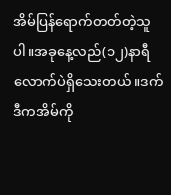အိမ်ပြန်ရောက်တတ်တဲ့သူပါ။အခုနေ့လည်(၁၂)နာရီလောက်ပဲရှိသေးတယ်။ဒက်ဒီကအိမ်ကို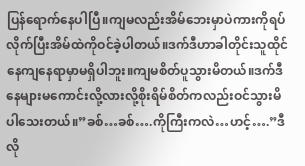ပြန်ရောက်နေပါပြီ။ကျမလည်းအိမ်ဘေးမှာပဲကားကိုရပ်လိုက်ပြီးအိမ်ထဲကိုဝင်ခဲ့ပါတယ်။ဒက်ဒီဟာခါတိုင်းသူထိုင်နေကျနေရာမှာမရှိပါဘူး။ကျမစိတ်ပူသွားမိတယ်။ဒက်ဒီနေများမကောင်းလို့လားလို့စိုးရိမ်စိတ်ကလည်းဝင်သွားမိပါသေးတယ်။”ခစ်…ခစ်….ကိုကြီးကလဲ…ဟင့်….”ဒီလို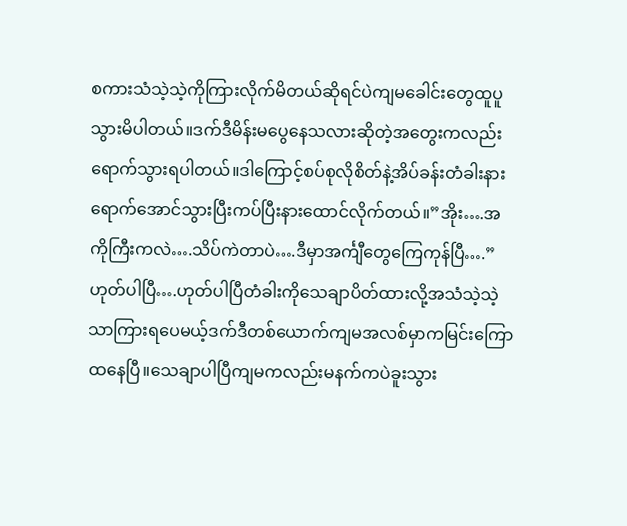စကားသံသဲ့သဲ့ကိုကြားလိုက်မိတယ်ဆိုရင်ပဲကျမခေါင်းတွေထူပူသွားမိပါတယ်။ဒက်ဒီမိန်းမပွေနေသလားဆိုတဲ့အတွေးကလည်းရောက်သွားရပါတယ်။ဒါကြောင့်စပ်စုလိုစိတ်နဲ့အိပ်ခန်းတံခါးနားရောက်အောင်သွားပြီးကပ်ပြီးနားထောင်လိုက်တယ်။”အိုး….အကိုကြီးကလဲ….သိပ်ကဲတာပဲ….ဒီမှာအင်္ကျီတွေကြေကုန်ပြီ….”ဟုတ်ပါပြီ….ဟုတ်ပါပြီတံခါးကိုသေချာပိတ်ထားလို့အသံသဲ့သဲ့သာကြားရပေမယ့်ဒက်ဒီတစ်ယောက်ကျမအလစ်မှာကမြင်းကြောထနေပြီ။သေချာပါပြီကျမကလည်းမနက်ကပဲခူးသွား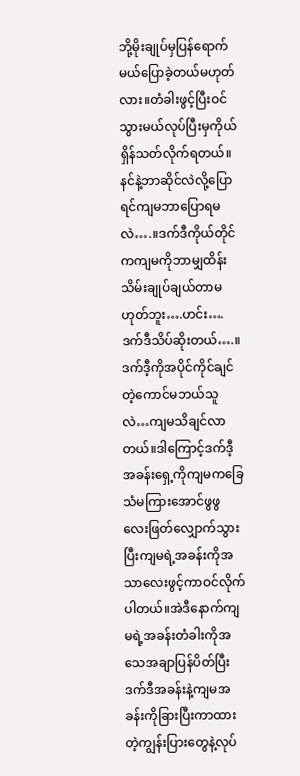ဘို့မိုးချုပ်မှပြန်ရောက်မယ်ပြောခဲ့တယ်မဟုတ်လား။တံခါးဖွင့်ပြီးဝင်သွားမယ်လုပ်ပြီးမှကိုယ်ရှိန်သတ်လိုက်ရတယ်။နင်နဲ့ဘာဆိုင်လဲလို့ပြောရင်ကျမဘာပြောရမလဲ….။ဒက်ဒီကိုယ်တိုင်ကကျမကိုဘာမျှထိန်းသိမ်းချုပ်ချယ်တာမဟုတ်ဘူး….ဟင်း….ဒက်ဒီသိပ်ဆိုးတယ်….။ဒက်ဒီ့ကိုအပိုင်ကိုင်ချင်တဲ့ကောင်မဘယ်သူလဲ…ကျမသိချင်လာတယ်။ဒါကြောင့်ဒက်ဒီ့အခန်းရှေ့ကိုကျမကခြေသံမကြားအောင်ဖွဖွလေးဖြတ်လျှောက်သွားပြီးကျမရဲ့အခန်းကိုအသာလေးဖွင့်ကာဝင်လိုက်ပါတယ်။အဲဒီနောက်ကျမရဲ့အခန်းတံခါးကိုအသေအချာပြန်ပိတ်ပြီးဒက်ဒီအခန်းနဲ့ကျမအခန်းကိုခြားပြီးကာထားတဲ့ကျွန်းပြားတွေနဲ့လုပ်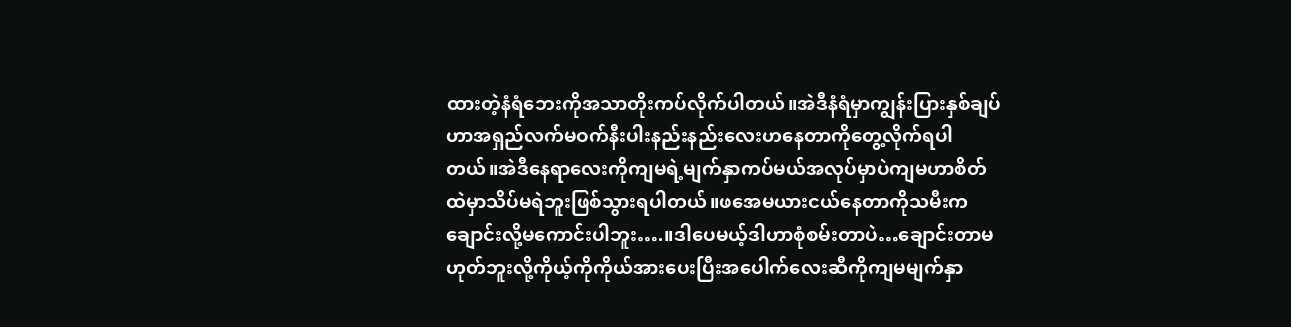ထားတဲ့နံရံဘေးကိုအသာတိုးကပ်လိုက်ပါတယ်။အဲဒီနံရံမှာကျွန်းပြားနှစ်ချပ်ဟာအရှည်လက်မဝက်နီးပါးနည်းနည်းလေးဟနေတာကိုတွေ့လိုက်ရပါတယ်။အဲဒီနေရာလေးကိုကျမရဲ့မျက်နှာကပ်မယ်အလုပ်မှာပဲကျမဟာစိတ်ထဲမှာသိပ်မရဲဘူးဖြစ်သွားရပါတယ်။ဖအေမယားငယ်နေတာကိုသမီးကချောင်းလို့မကောင်းပါဘူး….။ဒါပေမယ့်ဒါဟာစုံစမ်းတာပဲ…ချောင်းတာမဟုတ်ဘူးလို့ကိုယ့်ကိုကိုယ်အားပေးပြီးအပေါက်လေးဆီကိုကျမမျက်နှာ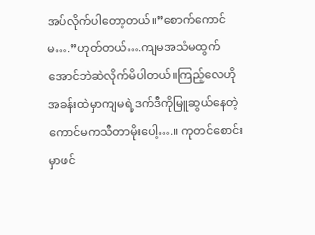အပ်လိုက်ပါတော့တယ်။”စောက်ကောင်မ….”ဟုတ်တယ်….ကျမအသံမထွက်အောင်ဘဲဆဲလိုက်မိပါတယ်။ကြည့်လေဟိုအခန်းထဲမှာကျမရဲ့ဒက်ဒီကိုမြူဆွယ်နေတဲ့ကောင်မကသီတာမိုးပေါ့….။ ကုတင်စောင်းမှာဖင်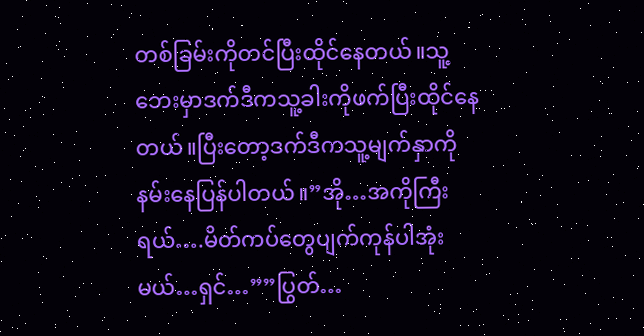တစ်ခြမ်းကိုတင်ပြီးထိုင်နေတယ်။သူ့ဘေးမှာဒက်ဒီကသူ့ခါးကိုဖက်ပြီးထိုင်နေတယ်။ပြီးတော့ဒက်ဒီကသူ့မျက်နှာကိုနမ်းနေပြန်ပါတယ်။”အို…အကိုကြီးရယ်….မိတ်ကပ်တွေပျက်ကုန်ပါအုံးမယ်…ရှင်…””ပြွတ်…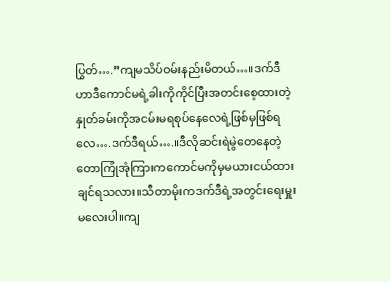ပြွတ်….”ကျမသိပ်ဝမ်းနည်းမိတယ်…။ဒက်ဒီဟာဒီကောင်မရဲ့ခါးကိုကိုင်ပြီးအတင်းစေ့ထားတဲ့နှုတ်ခမ်းကိုအငမ်းမရစုပ်နေလေရဲ့ဖြစ်မှဖြစ်ရလေ….ဒက်ဒီရယ်….။ဒီလိုဆင်းရဲမွဲတေနေတဲ့တောကြုံအုံကြားကကောင်မကိုမှမယားငယ်ထားချင်ရသလား။သီတာမိုးကဒက်ဒီရဲ့အတွင်းရေးမှူးမလေးပါ။ကျ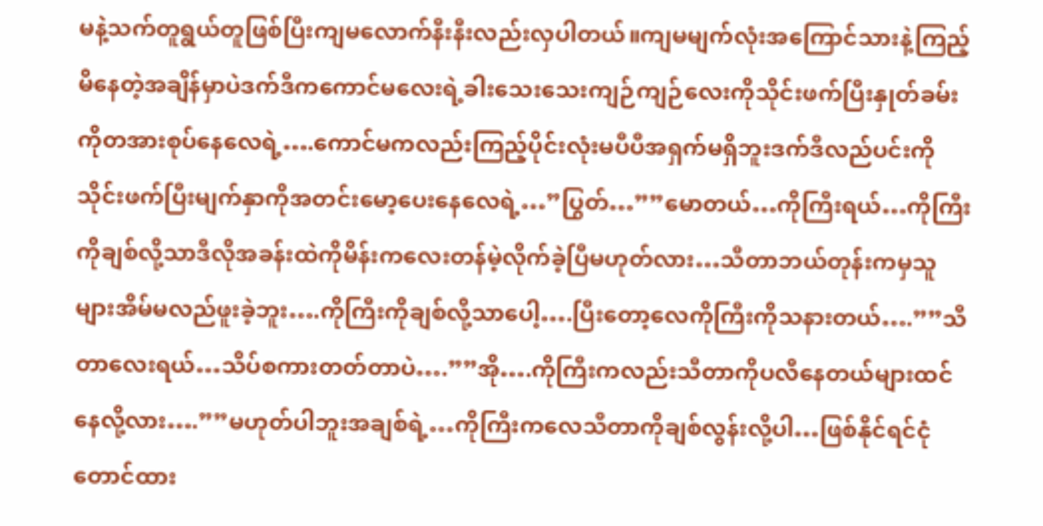မနဲ့သက်တူရွယ်တူဖြစ်ပြီးကျမလောက်နီးနီးလည်းလှပါတယ်။ကျမမျက်လုံးအကြောင်သားနဲ့ကြည့်မိနေတဲ့အချိန်မှာပဲဒက်ဒီကကောင်မလေးရဲ့ခါးသေးသေးကျဉ်ကျဉ်လေးကိုသိုင်းဖက်ပြီးနှုတ်ခမ်းကိုတအားစုပ်နေလေရဲ့….ကောင်မကလည်းကြည့်ပိုင်းလုံးမပီပီအရှက်မရှိဘူးဒက်ဒီလည်ပင်းကိုသိုင်းဖက်ပြီးမျက်နှာကိုအတင်းမော့ပေးနေလေရဲ့…”ပြွတ်…””မောတယ်…ကိုကြီးရယ်…ကိုကြီးကိုချစ်လို့သာဒီလိုအခန်းထဲကိုမိန်းကလေးတန်မဲ့လိုက်ခဲ့ပြီမဟုတ်လား…သီတာဘယ်တုန်းကမှသူများအိမ်မလည်ဖူးခဲ့ဘူး….ကိုကြီးကိုချစ်လို့သာပေါ့….ပြီးတော့လေကိုကြီးကိုသနားတယ်….””သီတာလေးရယ်…သိပ်စကားတတ်တာပဲ….””အို….ကိုကြီးကလည်းသီတာကိုပလီနေတယ်များထင်နေလို့လား….””မဟုတ်ပါဘူးအချစ်ရဲ့…ကိုကြီးကလေသီတာကိုချစ်လွန်းလို့ပါ…ဖြစ်နိုင်ရင်ငုံတောင်ထား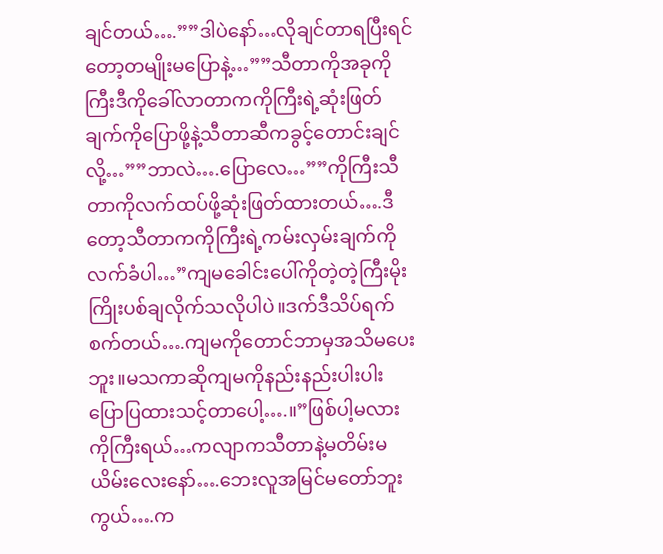ချင်တယ်….””ဒါပဲနော်…လိုချင်တာရပြီးရင်တော့တမျိုးမပြောနဲ့…””သီတာကိုအခုကိုကြီးဒီကိုခေါ်လာတာကကိုကြီးရဲ့ဆုံးဖြတ်ချက်ကိုပြောဖို့နဲ့သီတာဆီကခွင့်တောင်းချင်လို့…””ဘာလဲ….ပြောလေ…””ကိုကြီးသီတာကိုလက်ထပ်ဖို့ဆုံးဖြတ်ထားတယ်….ဒီတော့သီတာကကိုကြီးရဲ့ကမ်းလှမ်းချက်ကိုလက်ခံပါ…”ကျမခေါင်းပေါ်ကိုတဲ့တဲ့ကြီးမိုးကြိုးပစ်ချလိုက်သလိုပါပဲ။ဒက်ဒီသိပ်ရက်စက်တယ်….ကျမကိုတောင်ဘာမှအသိမပေးဘူး။မသကာဆိုကျမကိုနည်းနည်းပါးပါးပြောပြထားသင့်တာပေါ့….။”ဖြစ်ပါ့မလားကိုကြီးရယ်…ကလျာကသီတာနဲ့မတိမ်းမယိမ်းလေးနော်….ဘေးလူအမြင်မတော်ဘူးကွယ်….က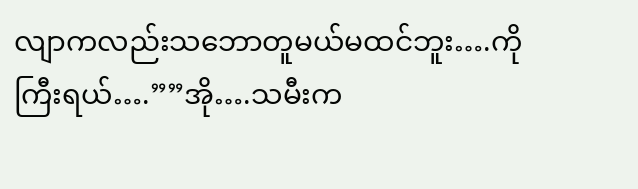လျာကလည်းသဘောတူမယ်မထင်ဘူး….ကိုကြီးရယ်….””အို….သမီးက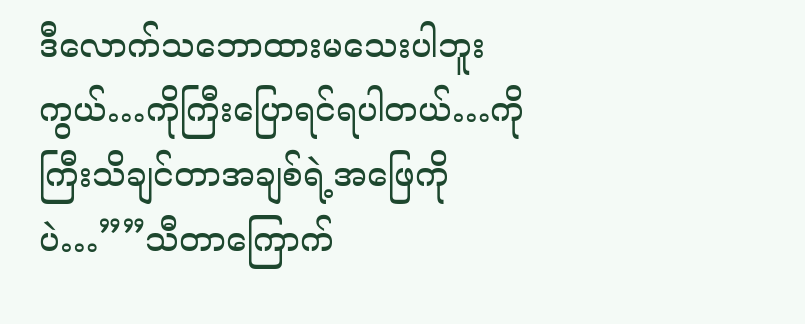ဒီလောက်သဘောထားမသေးပါဘူးကွယ်…ကိုကြီးပြောရင်ရပါတယ်…ကိုကြီးသိချင်တာအချစ်ရဲ့အဖြေကိုပဲ…””သီတာကြောက်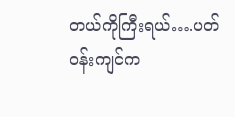တယ်ကိုကြီးရယ်….ပတ်ဝန်းကျင်က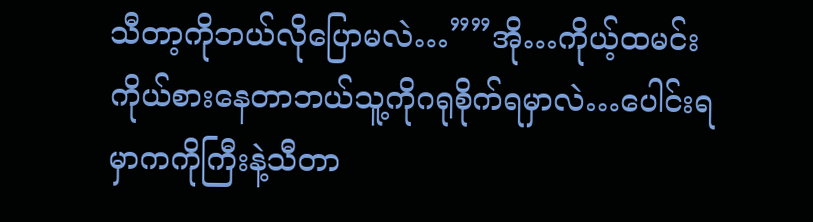သီတာ့ကိုဘယ်လိုပြောမလဲ…””အို…ကိုယ့်ထမင်းကိုယ်စားနေတာဘယ်သူ့ကိုဂရုစိုက်ရမှာလဲ…ပေါင်းရမှာကကိုကြီးနဲ့သီတာ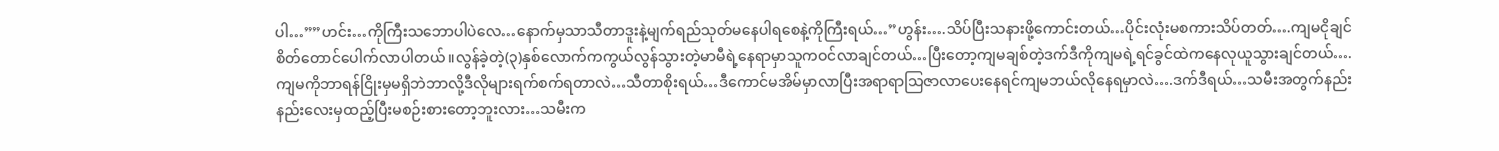ပါ…””ဟင်း…ကိုကြီးသဘောပါပဲလေ…နောက်မှသာသီတာဒူးနဲ့မျက်ရည်သုတ်မနေပါရစေနဲ့ကိုကြီးရယ်…”ဟွန်း….သိပ်ပြီးသနားဖို့ကောင်းတယ်…ပိုင်းလုံးမစကားသိပ်တတ်….ကျမငိုချင်စိတ်တောင်ပေါက်လာပါတယ်။လွန်ခဲ့တဲ့(၃)နှစ်လောက်ကကွယ်လွန်သွားတဲ့မာမီရဲ့နေရာမှာသူကဝင်လာချင်တယ်…ပြီးတော့ကျမချစ်တဲ့ဒက်ဒီကိုကျမရဲ့ရင်ခွင်ထဲကနေလုယူသွားချင်တယ်….ကျမကိုဘာရန်ငြိုးမှမရှိဘဲဘာလို့ဒီလိုများရက်စက်ရတာလဲ…သီတာစိုးရယ်…ဒီကောင်မအိမ်မှာလာပြီးအရာရာသြဇာလာပေးနေရင်ကျမဘယ်လိုနေရမှာလဲ….ဒက်ဒီရယ်…သမီးအတွက်နည်းနည်းလေးမှထည့်ပြီးမစဉ်းစားတော့ဘူးလား…သမီးက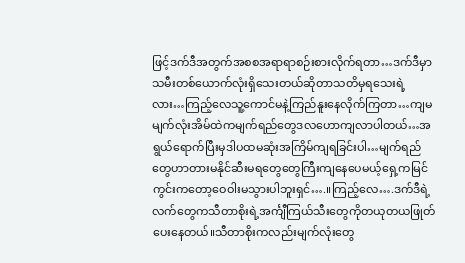ဖြင့်ဒက်ဒီအတွက်အစစအရာရာစဉ်းစားလိုက်ရတာ…ဒက်ဒီမှာသမီးတစ်ယောက်လုံးရှိသေးတယ်ဆိုတာသတိမှရသေးရဲ့လား…ကြည့်လေသူ့ကောင်မနဲ့ကြည်နူးနေလိုက်ကြတာ…ကျမမျက်လုံးအိမ်ထဲကမျက်ရည်တွေဒလဟောကျလာပါတယ်…အရွယ်ရောက်ပြီးမှဒါပထမဆုံးအကြိမ်ကျရခြင်းပါ…မျက်ရည်တွေဟာတားမနိုင်ဆီးမရတွေတွေကြီးကျနေပေမယ့်ရှေ့ကမြင်ကွင်းကတော့ဝေဝါးမသွားပါဘူးရှင်….။ကြည့်လေ….ဒက်ဒီရဲ့လက်တွေကသီတာစိုးရဲ့အင်္ကျီကြယ်သီးတွေကိုတယုတယဖြုတ်ပေးနေတယ်။သီတာစိုးကလည်းမျက်လုံးတွေ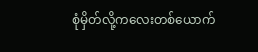စုံမှိတ်လို့ကလေးတစ်ယောက်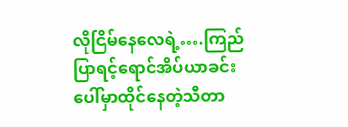လိုငြိမ်နေလေရဲ့….ကြည်ပြာရင့်ရောင်အိပ်ယာခင်းပေါ်မှာထိုင်နေတဲ့သီတာ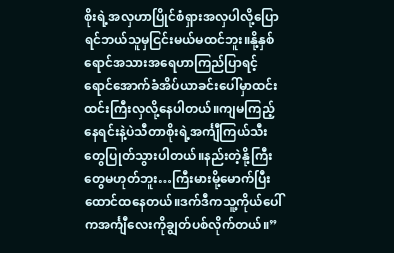စိုးရဲ့အလှဟာပြိုင်စံရှားအလှပါလို့ပြောရင်ဘယ်သူမှငြင်းမယ်မထင်ဘူး။နို့နှစ်ရောင်အသားအရေဟာကြည်ပြာရင့်ရောင်အောက်ခံအိပ်ယာခင်းပေါ်မှာထင်းထင်းကြီးလှလို့နေပါတယ်။ကျမကြည့်နေရင်းနဲ့ပဲသီတာစိုးရဲ့အင်္ကျီကြယ်သီးတွေပြုတ်သွားပါတယ်။နည်းတဲ့နို့ကြီးတွေမဟုတ်ဘူး…ကြီးမားမို့မောက်ပြီးထောင်ထနေတယ်။ဒက်ဒီကသူ့ကိုယ်ပေါ်ကအင်္ကျီလေးကိုချွတ်ပစ်လိုက်တယ်။”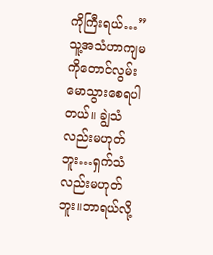ကိုကြီးရယ်…”သူ့အသံဟာကျမကိုတောင်လွမ်းမောသွားစေရပါတယ်။ ချွဲသံလည်းမဟုတ်ဘူး…ရှက်သံလည်းမဟုတ်ဘူး။ဘာရယ်လို့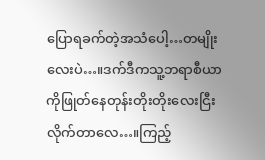ပြောရခက်တဲ့အသံပေါ့…တမျိုးလေးပဲ…။ဒက်ဒီကသူ့ဘရာစီယာကိုဖြုတ်နေတုန်းတိုးတိုးလေးငြီးလိုက်တာလေ…။ကြည့်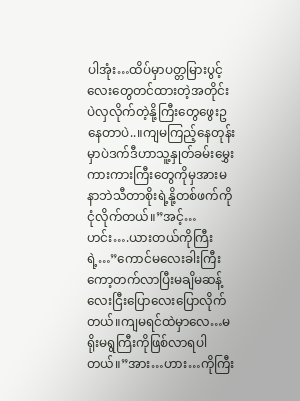ပါအုံး…ထိပ်မှာပတ္တမြားပွင့်လေးတွေတင်ထားတဲ့အတိုင်းပဲလှလိုက်တဲ့နို့ကြီးတွေဖွေးဥနေတာပဲ..။ကျမကြည့်နေတုန်းမှာပဲဒက်ဒီဟာသူ့နှုတ်ခမ်းမွှေးကားကားကြီးတွေကိုမှအားမနာဘဲသီတာစိုးရဲ့နို့တစ်ဖက်ကိုငုံလိုက်တယ်။”အင့်…ဟင်း….ယားတယ်ကိုကြီးရဲ့…”ကောင်မလေးခါးကြီးကော့တက်လာပြီးမချိမဆန့်လေးငြီးပြောလေးပြောလိုက်တယ်။ကျမရင်ထဲမှာလေ…မရိုးမရွကြီးကိုဖြစ်လာရပါတယ်။”အား…ဟား…ကိုကြီး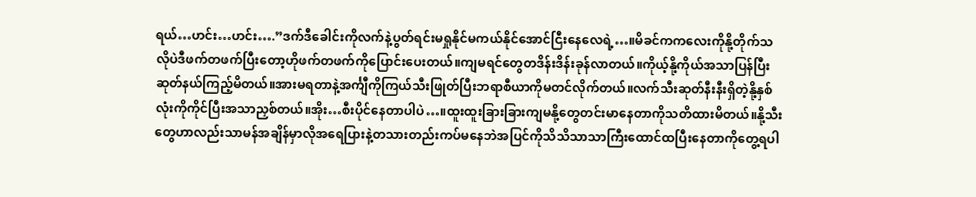ရယ်…ဟင်း…ဟင်း….”ဒက်ဒီခေါင်းကိုလက်နဲ့ပွတ်ရင်းမရှုနိုင်မကယ်နိုင်အောင်ငြီးနေလေရဲ့…။မိခင်ကကလေးကိုနို့တိုက်သလိုပဲဒီဖက်တဖက်ပြီးတော့ဟိုဖက်တဖက်ကိုပြောင်းပေးတယ်။ကျမရင်တွေတဒိန်းဒိန်းခုန်လာတယ်။ကိုယ့်နို့ကိုယ်အသာပြန်ပြီးဆုတ်နယ်ကြည့်မိတယ်။အားမရတာနဲ့အင်္ကျီကိုကြယ်သီးဖြုတ်ပြီးဘရာစီယာကိုမတင်လိုက်တယ်။လက်သီးဆုတ်နီးနီးရှိတဲ့နို့နှစ်လုံးကိုကိုင်ပြီးအသာညှစ်တယ်။အိုး…စီးပိုင်နေတာပါပဲ…။ထူးထူးခြားခြားကျမနို့တွေတင်းမာနေတာကိုသတိထားမိတယ်။နို့သီးတွေဟာလည်းသာမန်အချိန်မှာလိုအရေပြားနဲ့တသားတည်းကပ်မနေဘဲအပြင်ကိုသိသိသာသာကြီးထောင်ထပြီးနေတာကိုတွေ့ရပါ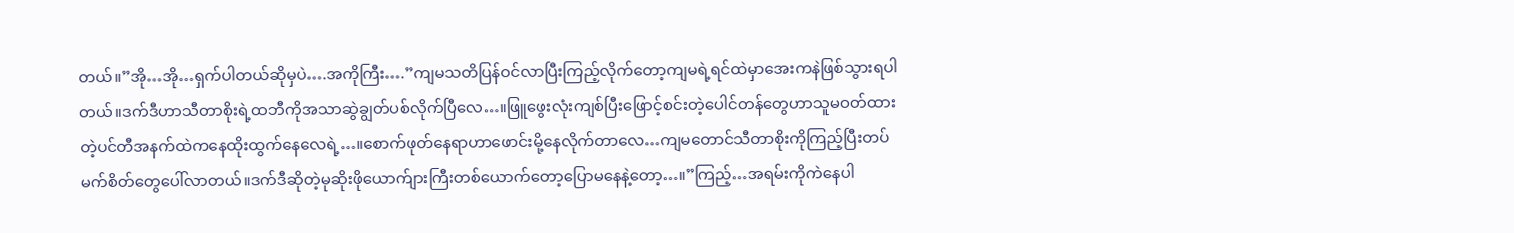တယ်။”အို…အို…ရှက်ပါတယ်ဆိုမှပဲ….အကိုကြီး….”ကျမသတိပြန်ဝင်လာပြီးကြည့်လိုက်တော့ကျမရဲ့ရင်ထဲမှာအေးကနဲဖြစ်သွားရပါတယ်။ဒက်ဒီဟာသီတာစိုးရဲ့ထဘီကိုအသာဆွဲချွတ်ပစ်လိုက်ပြီလေ…။ဖြူဖွေးလုံးကျစ်ပြီးဖြောင့်စင်းတဲ့ပေါင်တန်တွေဟာသူမဝတ်ထားတဲ့ပင်တီအနက်ထဲကနေထိုးထွက်နေလေရဲ့…။စောက်ဖုတ်နေရာဟာဖောင်းမို့နေလိုက်တာလေ…ကျမတောင်သီတာစိုးကိုကြည့်ပြီးတပ်မက်စိတ်တွေပေါ်လာတယ်။ဒက်ဒီဆိုတဲ့မုဆိုးဖိုယောက်ျားကြီးတစ်ယောက်တော့ပြောမနေနဲ့တော့…။”ကြည့်…အရမ်းကိုကဲနေပါ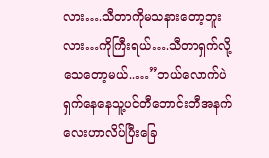လား….သီတာကိုမသနားတော့ဘူးလား…ကိုကြီးရယ်….သီတာရှက်လို့သေတော့မယ်..…”ဘယ်လောက်ပဲရှက်နေနေသူ့ပင်တီဘောင်းဘီအနက်လေးဟာလိပ်ပြီးခြေ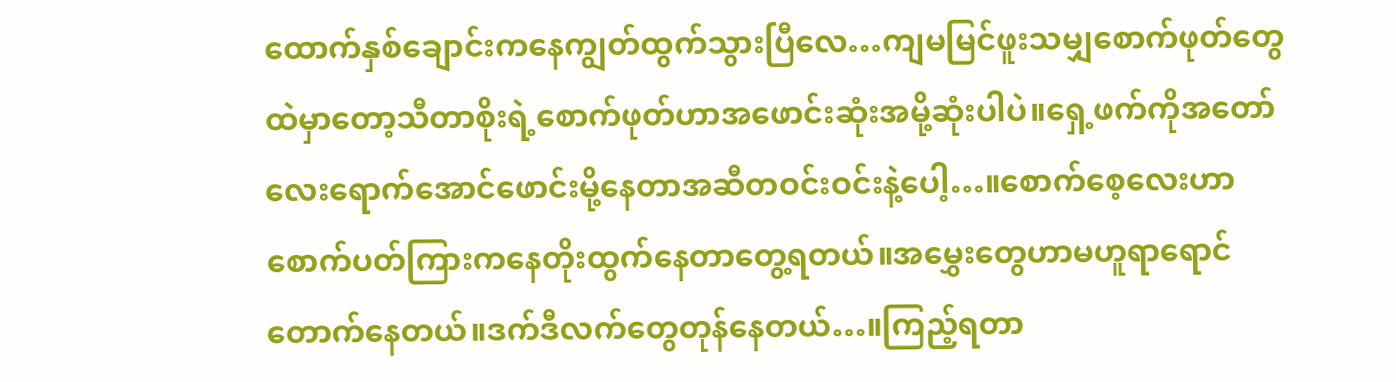ထောက်နှစ်ချောင်းကနေကျွတ်ထွက်သွားပြီလေ…ကျမမြင်ဖူးသမျှစောက်ဖုတ်တွေထဲမှာတော့သီတာစိုးရဲ့စောက်ဖုတ်ဟာအဖောင်းဆုံးအမို့ဆုံးပါပဲ။ရှေ့ဖက်ကိုအတော်လေးရောက်အောင်ဖောင်းမို့နေတာအဆီတဝင်းဝင်းနဲ့ပေါ့…။စောက်စေ့လေးဟာစောက်ပတ်ကြားကနေတိုးထွက်နေတာတွေ့ရတယ်။အမွှေးတွေဟာမဟူရာရောင်တောက်နေတယ်။ဒက်ဒီလက်တွေတုန်နေတယ်…။ကြည့်ရတာ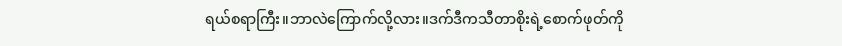ရယ်စရာကြီး။ဘာလဲကြောက်လို့လား။ဒက်ဒီကသီတာစိုးရဲ့စောက်ဖုတ်ကို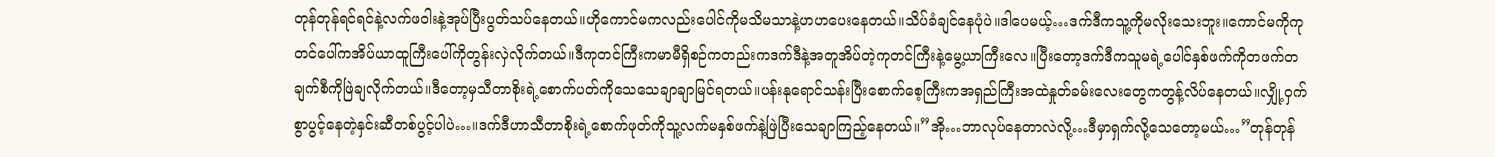တုန်တုန်ရင်ရင်နဲ့လက်ဖဝါးနဲ့အုပ်ပြီးပွတ်သပ်နေတယ်။ဟိုကောင်မကလည်းပေါင်ကိုမသိမသာနဲ့ဟဟပေးနေတယ်။သိပ်ခံချင်နေပုံပဲ။ဒါပေမယ့်…ဒက်ဒီကသူ့ကိုမလိုးသေးဘူး။ကောင်မကိုကုတင်ပေါ်ကအိပ်ယာထူကြီးပေါ်ကိုတွန်းလှဲလိုက်တယ်။ဒီကုတင်ကြီးကမာမီရှိစဉ်ကတည်းကဒက်ဒီနဲ့အတူအိပ်တဲ့ကုတင်ကြီးနဲ့မွေ့ယာကြီးလေ။ပြီးတော့ဒက်ဒီကသူမရဲ့ပေါင်နှစ်ဖက်ကိုတဖက်တချက်စီကိုဖြဲချလိုက်တယ်။ဒီတော့မှသီတာစိုးရဲ့စောက်ပတ်ကိုသေသေချာချာမြင်ရတယ်။ပန်းနုရောင်သန်းပြီးစောက်စေ့ကြီးကအရှည်ကြီးအထဲနှုတ်ခမ်းလေးတွေကတွန့်လိပ်နေတယ်။လျှို့ဝှက်စွာပွင့်နေတဲ့နှင်းဆီတစ်ပွင့်ပါပဲ…။ဒက်ဒီဟာသီတာစိုးရဲ့စောက်ဖုတ်ကိုသူ့လက်မနှစ်ဖက်နဲ့ဖြဲပြီးသေချာကြည့်နေတယ်။”အို…ဘာလုပ်နေတာလဲလို့…ဒီမှာရှက်လို့သေတော့မယ်…”တုန်တုန်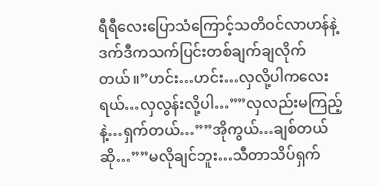ရီရီလေးပြောသံကြောင့်သတိဝင်လာဟန်နဲ့ဒက်ဒီကသက်ပြင်းတစ်ချက်ချလိုက်တယ်။”ဟင်း…ဟင်း…လှလို့ပါကလေးရယ်…လှလွန်းလို့ပါ…””လှလည်းမကြည့်နဲ့…ရှက်တယ်…””အိုကွယ်…ချစ်တယ်ဆို…””မလိုချင်ဘူး…သီတာသိပ်ရှက်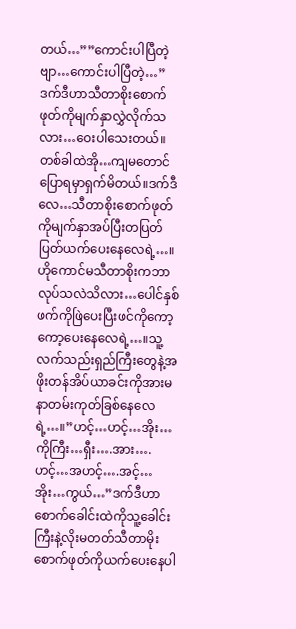တယ်…””ကောင်းပါပြီတဲ့ဗျာ…ကောင်းပါပြီတဲ့…”ဒက်ဒီဟာသီတာစိုးစောက်ဖုတ်ကိုမျက်နှာလွှဲလိုက်သလား…ဝေးပါသေးတယ်။တစ်ခါထဲအို…ကျမတောင်ပြောရမှာရှက်မိတယ်။ဒက်ဒီလေ…သီတာစိုးစောက်ဖုတ်ကိုမျက်နှာအပ်ပြီးတပြတ်ပြတ်ယက်ပေးနေလေရဲ့…။ဟိုကောင်မသီတာစိုးကဘာလုပ်သလဲသိလား…ပေါင်နှစ်ဖက်ကိုဖြဲပေးပြီးဖင်ကိုကော့ကော့ပေးနေလေရဲ့…။သူ့လက်သည်းရှည်ကြီးတွေနဲ့အဖိုးတန်အိပ်ယာခင်းကိုအားမနာတမ်းကုတ်ခြစ်နေလေရဲ့…။”ဟင့်…ဟင့်…အိုး…ကိုကြီး…ရှီး….အား….ဟင့်…အဟင့်….အင့်…အိုး…ကွယ်…”ဒက်ဒီဟာစောက်ခေါင်းထဲကိုသူ့ခေါင်းကြီးနဲ့လိုးမတတ်သီတာမိုးစောက်ဖုတ်ကိုယက်ပေးနေပါ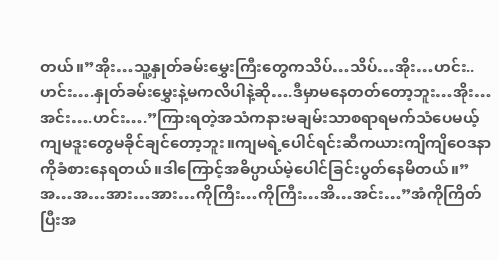တယ်။”အိုး…သူ့နှုတ်ခမ်းမွှေးကြီးတွေကသိပ်…သိပ်…အိုး…ဟင်း..ဟင်း….နှုတ်ခမ်းမွှေးနဲ့မကလိပါနဲ့ဆို….ဒီမှာမနေတတ်တော့ဘူး…အိုး…အင်း….ဟင်း….”ကြားရတဲ့အသံကနားမချမ်းသာစရာရမက်သံပေမယ့်ကျမဒူးတွေမခိုင်ချင်တော့ဘူး။ကျမရဲ့ပေါင်ရင်းဆီကယားကျိကျိဝေဒနာကိုခံစားနေရတယ်။ဒါကြောင့်အဓိပ္ပာယ်မဲ့ပေါင်ခြင်းပွတ်နေမိတယ်။”အ…အ…အား…အား…ကိုကြီး…ကိုကြီး…အိ…အင်း…”အံကိုကြိတ်ပြီးအ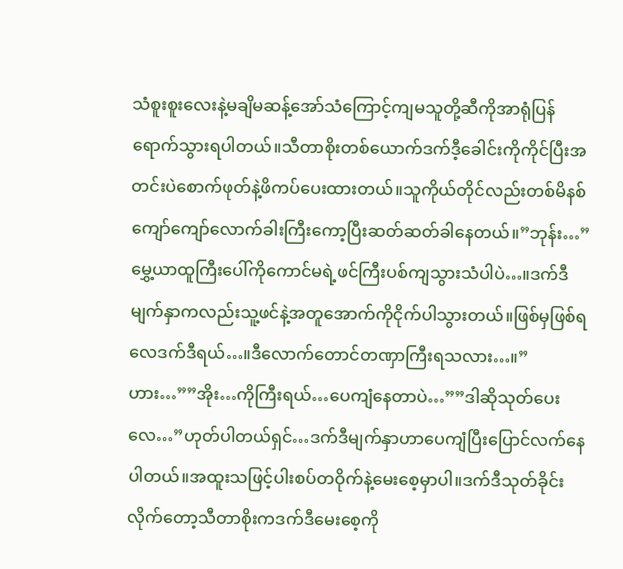သံစူးစူးလေးနဲ့မချိမဆန့်အော်သံကြောင့်ကျမသူတို့ဆီကိုအာရုံပြန်ရောက်သွားရပါတယ်။သီတာစိုးတစ်ယောက်ဒက်ဒီ့ခေါင်းကိုကိုင်ပြီးအတင်းပဲစောက်ဖုတ်နဲ့ဖိကပ်ပေးထားတယ်။သူကိုယ်တိုင်လည်းတစ်မိနစ်ကျော်ကျော်လောက်ခါးကြီးကော့ပြီးဆတ်ဆတ်ခါနေတယ်။”ဘုန်း…”မွှေ့ယာထူကြီးပေါ်ကိုကောင်မရဲ့ဖင်ကြီးပစ်ကျသွားသံပါပဲ…။ဒက်ဒီမျက်နှာကလည်းသူ့ဖင်နဲ့အတူအောက်ကိုငိုက်ပါသွားတယ်။ဖြစ်မှဖြစ်ရလေဒက်ဒီရယ်…။ဒီလောက်တောင်တဏှာကြီးရသလား…။”ဟား…””အိုး…ကိုကြီးရယ်…ပေကျံနေတာပဲ…””ဒါဆိုသုတ်ပေးလေ…”ဟုတ်ပါတယ်ရှင်…ဒက်ဒီမျက်နှာဟာပေကျံပြီးပြောင်လက်နေပါတယ်။အထူးသဖြင့်ပါးစပ်တဝိုက်နဲ့မေးစေ့မှာပါ။ဒက်ဒီသုတ်ခိုင်းလိုက်တော့သီတာစိုးကဒက်ဒီမေးစေ့ကို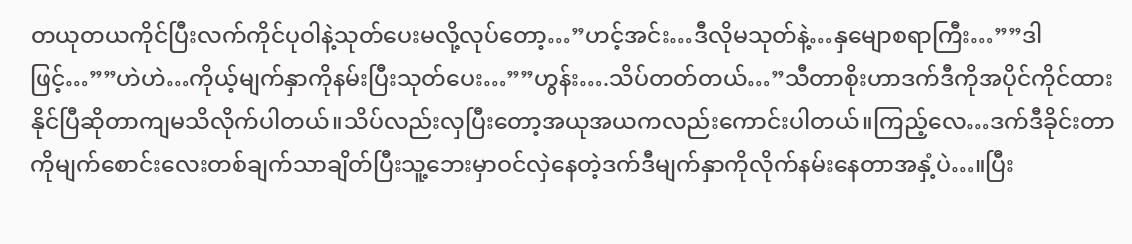တယုတယကိုင်ပြီးလက်ကိုင်ပုဝါနဲ့သုတ်ပေးမလို့လုပ်တော့…”ဟင့်အင်း…ဒီလိုမသုတ်နဲ့…နှမျောစရာကြီး…””ဒါဖြင့်…””ဟဲဟဲ…ကိုယ့်မျက်နှာကိုနမ်းပြီးသုတ်ပေး…””ဟွန်း….သိပ်တတ်တယ်…”သီတာစိုးဟာဒက်ဒီကိုအပိုင်ကိုင်ထားနိုင်ပြီဆိုတာကျမသိလိုက်ပါတယ်။သိပ်လည်းလှပြီးတော့အယုအယကလည်းကောင်းပါတယ်။ကြည့်လေ…ဒက်ဒီခိုင်းတာကိုမျက်စောင်းလေးတစ်ချက်သာချိတ်ပြီးသူ့ဘေးမှာဝင်လှဲနေတဲ့ဒက်ဒီမျက်နှာကိုလိုက်နမ်းနေတာအနှံ့ပဲ…။ပြီး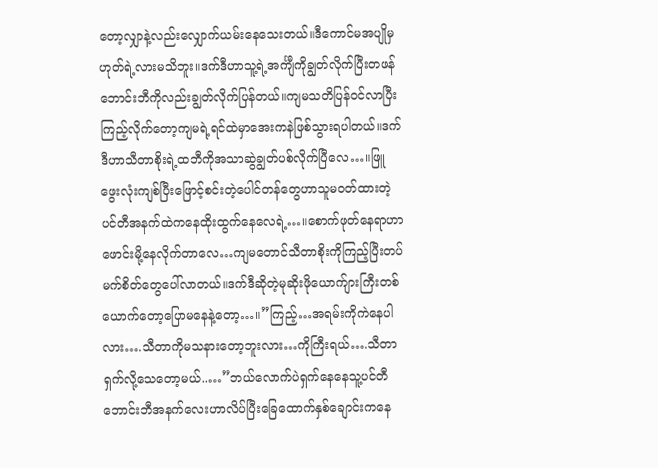တော့လျှာနဲ့လည်းလျှောက်ယမ်းနေသေးတယ်။ဒီကောင်မအပျိုမှဟုတ်ရဲ့လားမသိဘူး။ဒက်ဒီဟာသူ့ရဲ့အင်္ကျီကိုချွတ်လိုက်ပြီးတဖန်ဘောင်းဘီကိုလည်းချွတ်လိုက်ပြန်တယ်။ကျမသတိပြန်ဝင်လာပြီးကြည့်လိုက်တော့ကျမရဲ့ရင်ထဲမှာအေးကနဲဖြစ်သွားရပါတယ်။ဒက်ဒီဟာသီတာစိုးရဲ့ထဘီကိုအသာဆွဲချွတ်ပစ်လိုက်ပြီလေ…။ဖြူဖွေးလုံးကျစ်ပြီးဖြောင့်စင်းတဲ့ပေါင်တန်တွေဟာသူမဝတ်ထားတဲ့ပင်တီအနက်ထဲကနေထိုးထွက်နေလေရဲ့…။စောက်ဖုတ်နေရာဟာဖောင်းမို့နေလိုက်တာလေ…ကျမတောင်သီတာစိုးကိုကြည့်ပြီးတပ်မက်စိတ်တွေပေါ်လာတယ်။ဒက်ဒီဆိုတဲ့မုဆိုးဖိုယောက်ျားကြီးတစ်ယောက်တော့ပြောမနေနဲ့တော့…။”ကြည့်…အရမ်းကိုကဲနေပါလား….သီတာကိုမသနားတော့ဘူးလား…ကိုကြီးရယ်….သီတာရှက်လို့သေတော့မယ်..…”ဘယ်လောက်ပဲရှက်နေနေသူ့ပင်တီဘောင်းဘီအနက်လေးဟာလိပ်ပြီးခြေထောက်နှစ်ချောင်းကနေ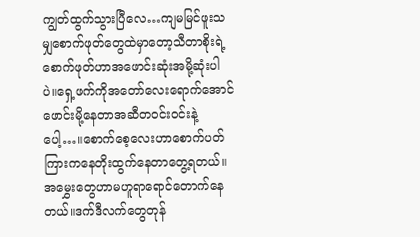ကျွတ်ထွက်သွားပြီလေ…ကျမမြင်ဖူးသမျှစောက်ဖုတ်တွေထဲမှာတော့သီတာစိုးရဲ့စောက်ဖုတ်ဟာအဖောင်းဆုံးအမို့ဆုံးပါပဲ။ရှေ့ဖက်ကိုအတော်လေးရောက်အောင်ဖောင်းမို့နေတာအဆီတဝင်းဝင်းနဲ့ပေါ့…။စောက်စေ့လေးဟာစောက်ပတ်ကြားကနေတိုးထွက်နေတာတွေ့ရတယ်။အမွှေးတွေဟာမဟူရာရောင်တောက်နေတယ်။ဒက်ဒီလက်တွေတုန်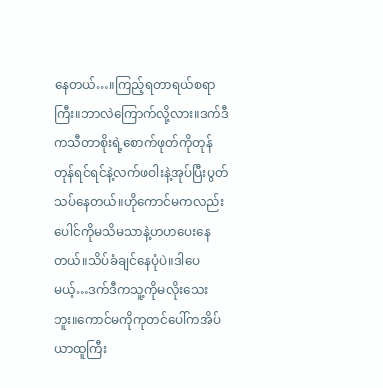နေတယ်…။ကြည့်ရတာရယ်စရာကြီး။ဘာလဲကြောက်လို့လား။ဒက်ဒီကသီတာစိုးရဲ့စောက်ဖုတ်ကိုတုန်တုန်ရင်ရင်နဲ့လက်ဖဝါးနဲ့အုပ်ပြီးပွတ်သပ်နေတယ်။ဟိုကောင်မကလည်းပေါင်ကိုမသိမသာနဲ့ဟဟပေးနေတယ်။သိပ်ခံချင်နေပုံပဲ။ဒါပေမယ့်…ဒက်ဒီကသူ့ကိုမလိုးသေးဘူး။ကောင်မကိုကုတင်ပေါ်ကအိပ်ယာထူကြီး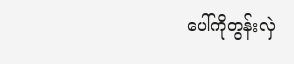ပေါ်ကိုတွန်းလှဲ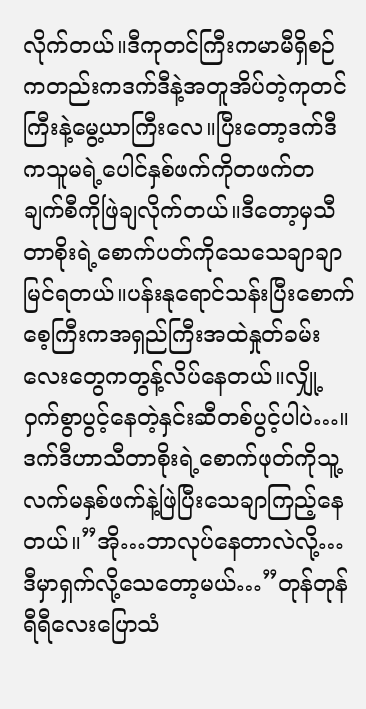လိုက်တယ်။ဒီကုတင်ကြီးကမာမီရှိစဉ်ကတည်းကဒက်ဒီနဲ့အတူအိပ်တဲ့ကုတင်ကြီးနဲ့မွေ့ယာကြီးလေ။ပြီးတော့ဒက်ဒီကသူမရဲ့ပေါင်နှစ်ဖက်ကိုတဖက်တချက်စီကိုဖြဲချလိုက်တယ်။ဒီတော့မှသီတာစိုးရဲ့စောက်ပတ်ကိုသေသေချာချာမြင်ရတယ်။ပန်းနုရောင်သန်းပြီးစောက်စေ့ကြီးကအရှည်ကြီးအထဲနှုတ်ခမ်းလေးတွေကတွန့်လိပ်နေတယ်။လျှို့ဝှက်စွာပွင့်နေတဲ့နှင်းဆီတစ်ပွင့်ပါပဲ…။ဒက်ဒီဟာသီတာစိုးရဲ့စောက်ဖုတ်ကိုသူ့လက်မနှစ်ဖက်နဲ့ဖြဲပြီးသေချာကြည့်နေတယ်။”အို…ဘာလုပ်နေတာလဲလို့…ဒီမှာရှက်လို့သေတော့မယ်…”တုန်တုန်ရီရီလေးပြောသံ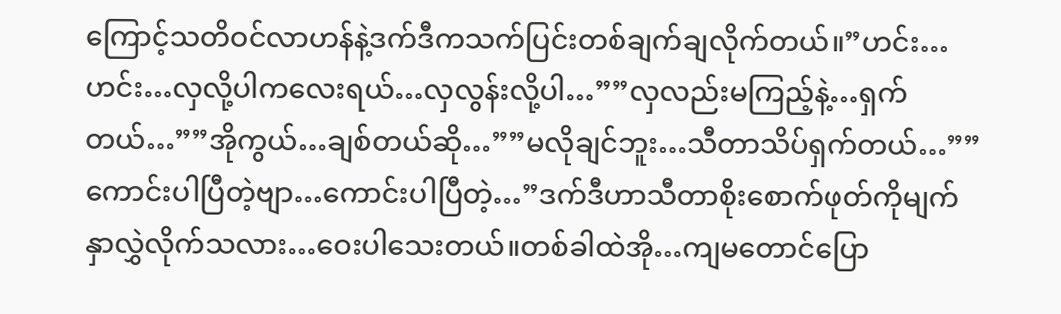ကြောင့်သတိဝင်လာဟန်နဲ့ဒက်ဒီကသက်ပြင်းတစ်ချက်ချလိုက်တယ်။”ဟင်း…ဟင်း…လှလို့ပါကလေးရယ်…လှလွန်းလို့ပါ…””လှလည်းမကြည့်နဲ့…ရှက်တယ်…””အိုကွယ်…ချစ်တယ်ဆို…””မလိုချင်ဘူး…သီတာသိပ်ရှက်တယ်…””ကောင်းပါပြီတဲ့ဗျာ…ကောင်းပါပြီတဲ့…”ဒက်ဒီဟာသီတာစိုးစောက်ဖုတ်ကိုမျက်နှာလွှဲလိုက်သလား…ဝေးပါသေးတယ်။တစ်ခါထဲအို…ကျမတောင်ပြော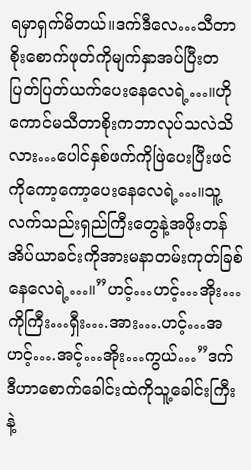ရမှာရှက်မိတယ်။ဒက်ဒီလေ…သီတာစိုးစောက်ဖုတ်ကိုမျက်နှာအပ်ပြီးတပြတ်ပြတ်ယက်ပေးနေလေရဲ့…။ဟိုကောင်မသီတာစိုးကဘာလုပ်သလဲသိလား…ပေါင်နှစ်ဖက်ကိုဖြဲပေးပြီးဖင်ကိုကော့ကော့ပေးနေလေရဲ့…။သူ့လက်သည်းရှည်ကြီးတွေနဲ့အဖိုးတန်အိပ်ယာခင်းကိုအားမနာတမ်းကုတ်ခြစ်နေလေရဲ့…။”ဟင့်…ဟင့်…အိုး…ကိုကြီး…ရှီး….အား….ဟင့်…အဟင့်….အင့်…အိုး…ကွယ်…”ဒက်ဒီဟာစောက်ခေါင်းထဲကိုသူ့ခေါင်းကြီးနဲ့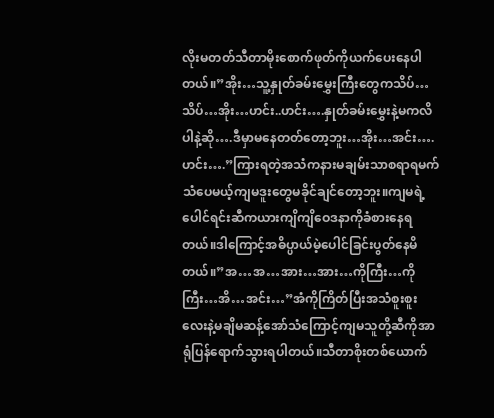လိုးမတတ်သီတာမိုးစောက်ဖုတ်ကိုယက်ပေးနေပါတယ်။”အိုး…သူ့နှုတ်ခမ်းမွှေးကြီးတွေကသိပ်…သိပ်…အိုး…ဟင်း..ဟင်း….နှုတ်ခမ်းမွှေးနဲ့မကလိပါနဲ့ဆို….ဒီမှာမနေတတ်တော့ဘူး…အိုး…အင်း….ဟင်း….”ကြားရတဲ့အသံကနားမချမ်းသာစရာရမက်သံပေမယ့်ကျမဒူးတွေမခိုင်ချင်တော့ဘူး။ကျမရဲ့ပေါင်ရင်းဆီကယားကျိကျိဝေဒနာကိုခံစားနေရတယ်။ဒါကြောင့်အဓိပ္ပာယ်မဲ့ပေါင်ခြင်းပွတ်နေမိတယ်။”အ…အ…အား…အား…ကိုကြီး…ကိုကြီး…အိ…အင်း…”အံကိုကြိတ်ပြီးအသံစူးစူးလေးနဲ့မချိမဆန့်အော်သံကြောင့်ကျမသူတို့ဆီကိုအာရုံပြန်ရောက်သွားရပါတယ်။သီတာစိုးတစ်ယောက်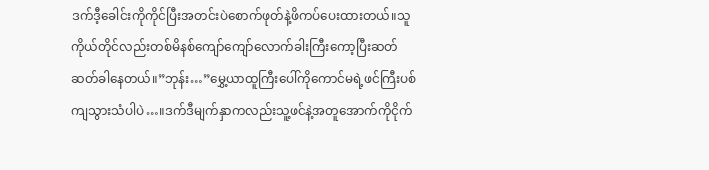ဒက်ဒီ့ခေါင်းကိုကိုင်ပြီးအတင်းပဲစောက်ဖုတ်နဲ့ဖိကပ်ပေးထားတယ်။သူကိုယ်တိုင်လည်းတစ်မိနစ်ကျော်ကျော်လောက်ခါးကြီးကော့ပြီးဆတ်ဆတ်ခါနေတယ်။”ဘုန်း…”မွှေ့ယာထူကြီးပေါ်ကိုကောင်မရဲ့ဖင်ကြီးပစ်ကျသွားသံပါပဲ…။ဒက်ဒီမျက်နှာကလည်းသူ့ဖင်နဲ့အတူအောက်ကိုငိုက်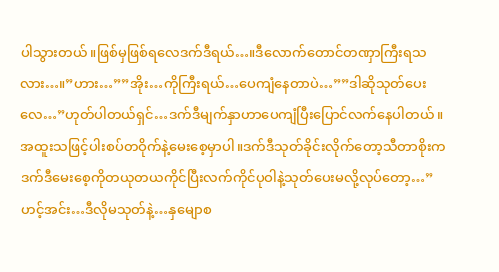ပါသွားတယ်။ဖြစ်မှဖြစ်ရလေဒက်ဒီရယ်…။ဒီလောက်တောင်တဏှာကြီးရသလား…။”ဟား…””အိုး…ကိုကြီးရယ်…ပေကျံနေတာပဲ…””ဒါဆိုသုတ်ပေးလေ…”ဟုတ်ပါတယ်ရှင်…ဒက်ဒီမျက်နှာဟာပေကျံပြီးပြောင်လက်နေပါတယ်။အထူးသဖြင့်ပါးစပ်တဝိုက်နဲ့မေးစေ့မှာပါ။ဒက်ဒီသုတ်ခိုင်းလိုက်တော့သီတာစိုးကဒက်ဒီမေးစေ့ကိုတယုတယကိုင်ပြီးလက်ကိုင်ပုဝါနဲ့သုတ်ပေးမလို့လုပ်တော့…”ဟင့်အင်း…ဒီလိုမသုတ်နဲ့…နှမျောစ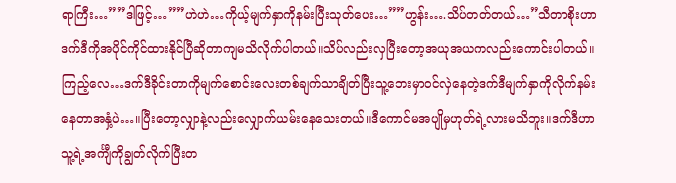ရာကြီး…””ဒါဖြင့်…””ဟဲဟဲ…ကိုယ့်မျက်နှာကိုနမ်းပြီးသုတ်ပေး…””ဟွန်း….သိပ်တတ်တယ်…”သီတာစိုးဟာဒက်ဒီကိုအပိုင်ကိုင်ထားနိုင်ပြီဆိုတာကျမသိလိုက်ပါတယ်။သိပ်လည်းလှပြီးတော့အယုအယကလည်းကောင်းပါတယ်။ကြည့်လေ…ဒက်ဒီခိုင်းတာကိုမျက်စောင်းလေးတစ်ချက်သာချိတ်ပြီးသူ့ဘေးမှာဝင်လှဲနေတဲ့ဒက်ဒီမျက်နှာကိုလိုက်နမ်းနေတာအနှံ့ပဲ…။ပြီးတော့လျှာနဲ့လည်းလျှောက်ယမ်းနေသေးတယ်။ဒီကောင်မအပျိုမှဟုတ်ရဲ့လားမသိဘူး။ဒက်ဒီဟာသူ့ရဲ့အင်္ကျီကိုချွတ်လိုက်ပြီးတ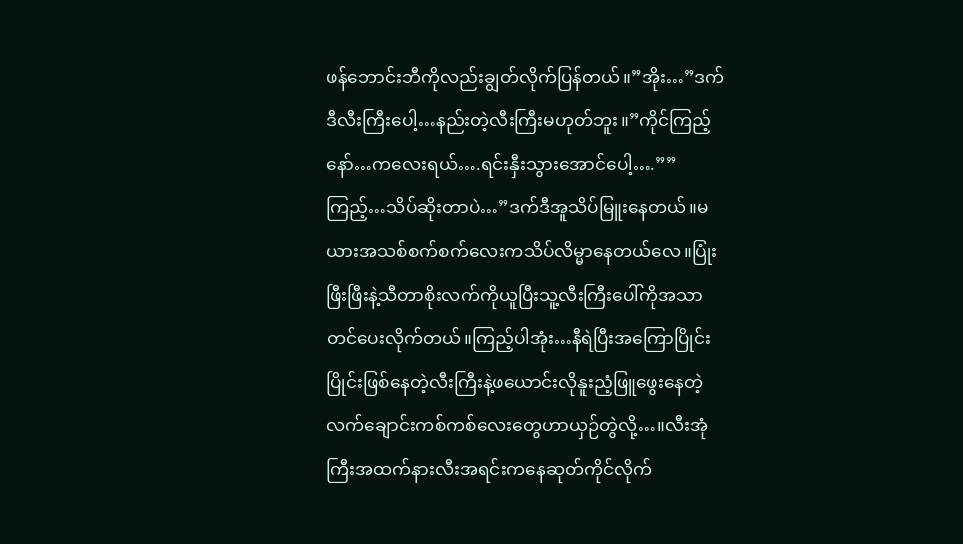ဖန်ဘောင်းဘီကိုလည်းချွတ်လိုက်ပြန်တယ်။”အိုး…”ဒက်ဒီလီးကြီးပေါ့…နည်းတဲ့လီးကြီးမဟုတ်ဘူး။”ကိုင်ကြည့်နော်…ကလေးရယ်….ရင်းနှီးသွားအောင်ပေါ့….””ကြည့်…သိပ်ဆိုးတာပဲ…”ဒက်ဒီအူသိပ်မြူးနေတယ်။မယားအသစ်စက်စက်လေးကသိပ်လိမ္မာနေတယ်လေ။ပြုံးဖြီးဖြီးနဲ့သီတာစိုးလက်ကိုယူပြီးသူ့လီးကြီးပေါ်ကိုအသာတင်ပေးလိုက်တယ်။ကြည့်ပါအုံး…နီရဲပြီးအကြောပြိုင်းပြိုင်းဖြစ်နေတဲ့လီးကြီးနဲ့ဖယောင်းလိုနူးညံ့ဖြူဖွေးနေတဲ့လက်ချောင်းကစ်ကစ်လေးတွေဟာယှဉ်တွဲလို့…။လီးအုံကြီးအထက်နားလီးအရင်းကနေဆုတ်ကိုင်လိုက်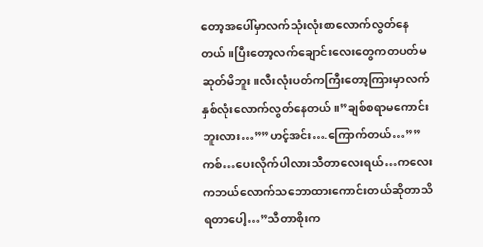တော့အပေါ်မှာလက်သုံးလုံးစာလောက်လွတ်နေတယ်။ပြီးတော့လက်ချောင်းလေးတွေကတပတ်မဆုတ်မိဘူး။လီးလုံးပတ်ကကြီးတော့ကြားမှာလက်နှစ်လုံးလောက်လွတ်နေတယ်။”ချစ်စရာမကောင်းဘူးလား…””ဟင့်အင်း….ကြောက်တယ်…””ကစ်…ပေးလိုက်ပါလားသီတာလေးရယ်…ကလေးကဘယ်လောက်သဘောထားကောင်းတယ်ဆိုတာသိရတာပေါ့…”သီတာစိုးက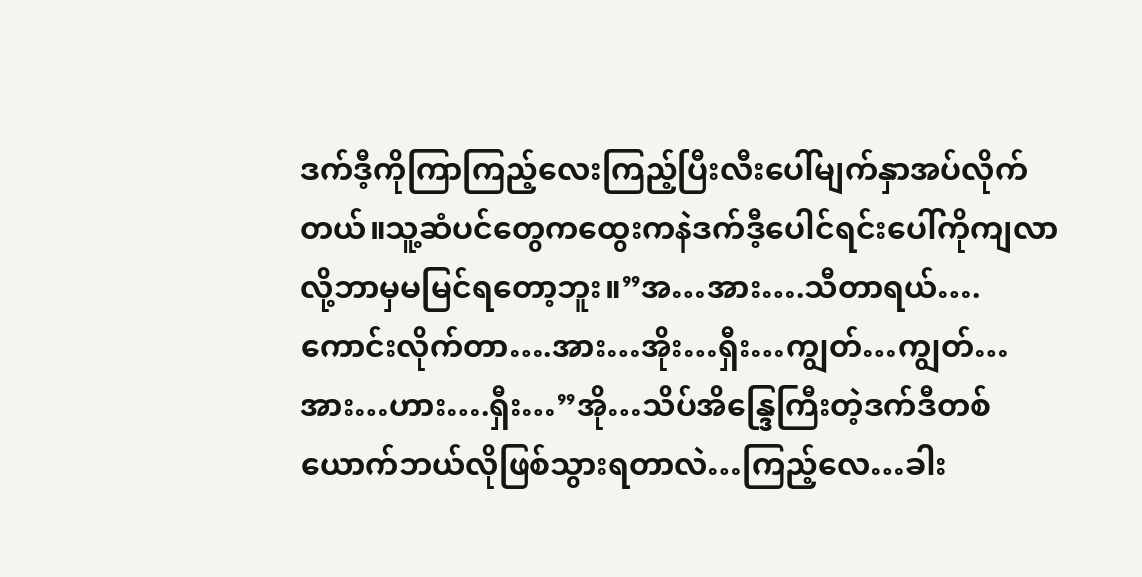ဒက်ဒီ့ကိုကြာကြည့်လေးကြည့်ပြီးလီးပေါ်မျက်နှာအပ်လိုက်တယ်။သူ့ဆံပင်တွေကထွေးကနဲဒက်ဒီ့ပေါင်ရင်းပေါ်ကိုကျလာလို့ဘာမှမမြင်ရတော့ဘူး။”အ…အား….သီတာရယ်….ကောင်းလိုက်တာ….အား…အိုး…ရှီး…ကျွတ်…ကျွတ်…အား…ဟား….ရှီး…”အို…သိပ်အိန္ဒြေကြီးတဲ့ဒက်ဒီတစ်ယောက်ဘယ်လိုဖြစ်သွားရတာလဲ…ကြည့်လေ…ခါး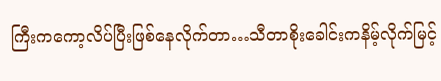ကြီးကကော့လိပ်ပြီးဖြစ်နေလိုက်တာ…သီတာစိုးခေါင်းကနိမ့်လိုက်မြင့်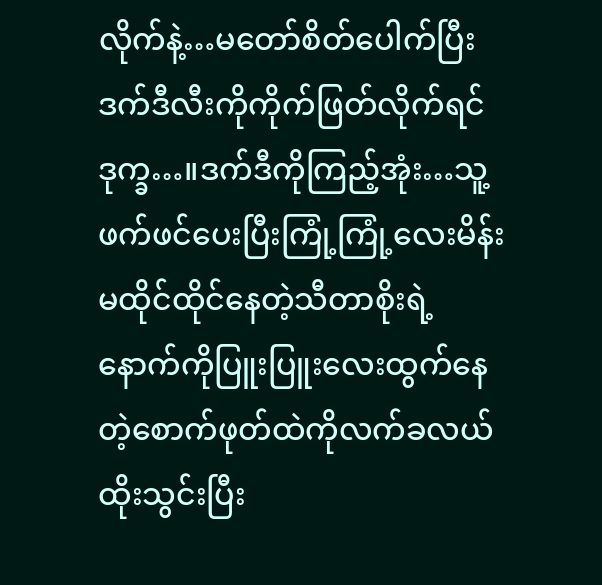လိုက်နဲ့…မတော်စိတ်ပေါက်ပြီးဒက်ဒီလီးကိုကိုက်ဖြတ်လိုက်ရင်ဒုက္ခ…။ဒက်ဒီကိုကြည့်အုံး…သူ့ဖက်ဖင်ပေးပြီးကြုံ့ကြုံ့လေးမိန်းမထိုင်ထိုင်နေတဲ့သီတာစိုးရဲ့နောက်ကိုပြူးပြူးလေးထွက်နေတဲ့စောက်ဖုတ်ထဲကိုလက်ခလယ်ထိုးသွင်းပြီး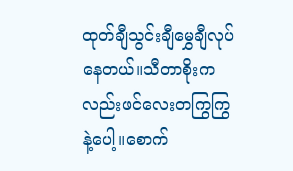ထုတ်ချီသွင်းချီမွှေချီလုပ်နေတယ်။သီတာစိုးကလည်းဖင်လေးတကြွကြွနဲ့ပေါ့။စောက်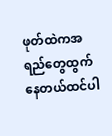ဖုတ်ထဲကအရည်တွေထွက်နေတယ်ထင်ပါ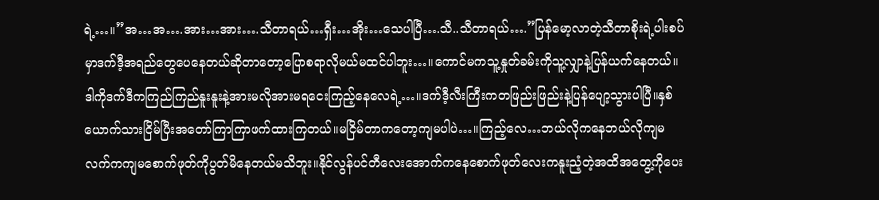ရဲ့…။”အ…အ….အား…အား….သီတာရယ်…ရှီး…အိုး…သေပါပြီ….သီ..သီတာရယ်….”ပြန်မော့လာတဲ့သီတာစိုးရဲ့ပါးစပ်မှာဒက်ဒီ့အရည်တွေပေနေတယ်ဆိုတာတော့ပြောစရာလိုမယ်မထင်ပါဘူး…။ကောင်မကသူ့နှုတ်ခမ်းကိုသူ့လျှာနဲ့ပြန်ယက်နေတယ်။ဒါကိုဒက်ဒီကကြည်ကြည်နူးနူးနဲ့အားမလိုအားမရငေးကြည့်နေလေရဲ့…။ဒက်ဒီ့လီးကြီးကတဖြည်းဖြည်းနဲ့ပြန်ပျော့သွားပါပြီ။နှစ်ယောက်သားငြိမ်ပြီးအတော်ကြာကြာဖက်ထားကြတယ်။မငြိမ်တာကတော့ကျမပါပဲ…။ကြည့်လေ…ဘယ်လိုကနေဘယ်လိုကျမလက်ကကျမစောက်ဖုတ်ကိုပွတ်မိနေတယ်မသိဘူး။နိုင်လွန်ပင်တီလေးအောက်ကနေစောက်ဖုတ်လေးကနူးညံ့တဲ့အထိအတွေ့ကိုပေး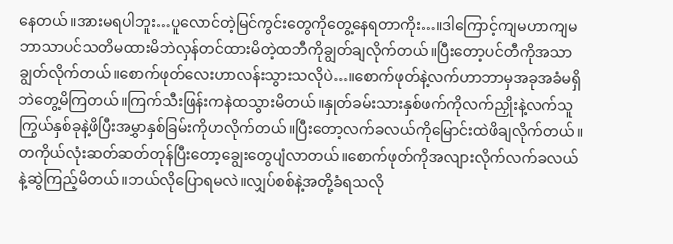နေတယ်။အားမရပါဘူး…ပူလောင်တဲ့မြင်ကွင်းတွေကိုတွေ့နေရတာကိုး…။ဒါကြောင့်ကျမဟာကျမဘာသာပင်သတိမထားမိဘဲလှန်တင်ထားမိတဲ့ထဘီကိုချွတ်ချလိုက်တယ်။ပြီးတော့ပင်တီကိုအသာချွတ်လိုက်တယ်။စောက်ဖုတ်လေးဟာလန်းသွားသလိုပဲ…။စောက်ဖုတ်နဲ့လက်ဟာဘာမှအခုအခံမရှိဘဲတွေ့မိကြတယ်။ကြက်သီးဖြန်းကနဲထသွားမိတယ်။နှုတ်ခမ်းသားနှစ်ဖက်ကိုလက်ညှိုးနဲ့လက်သူကြွယ်နှစ်ခုနဲ့ဖိပြီးအမွှာနှစ်ခြမ်းကိုဟလိုက်တယ်။ပြီးတော့လက်ခလယ်ကိုမြောင်းထဲဖိချလိုက်တယ်။တကိုယ်လုံးဆတ်ဆတ်တုန်ပြီးတော့ချွေးတွေပျံလာတယ်။စောက်ဖုတ်ကိုအလျားလိုက်လက်ခလယ်နဲ့ဆွဲကြည့်မိတယ်။ဘယ်လိုပြောရမလဲ။လျှပ်စစ်နဲ့အတို့ခံရသလို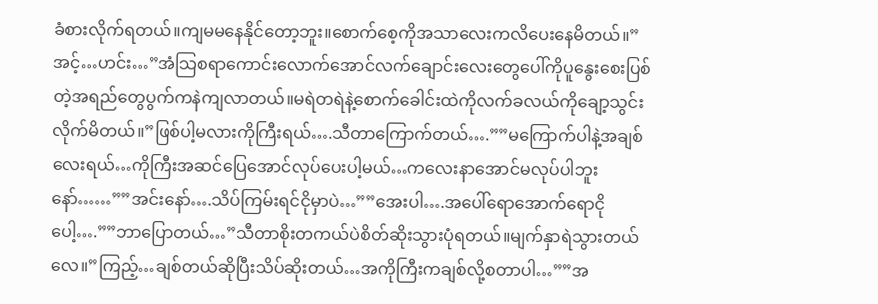ခံစားလိုက်ရတယ်။ကျမမနေနိုင်တော့ဘူး။စောက်စေ့ကိုအသာလေးကလိပေးနေမိတယ်။”အင့်…ဟင်း…”အံသြစရာကောင်းလောက်အောင်လက်ချောင်းလေးတွေပေါ်ကိုပူနွေးစေးပြစ်တဲ့အရည်တွေပွက်ကနဲကျလာတယ်။မရဲတရဲနဲ့စောက်ခေါင်းထဲကိုလက်ခလယ်ကိုချော့သွင်းလိုက်မိတယ်။”ဖြစ်ပါ့မလားကိုကြီးရယ်….သီတာကြောက်တယ်….””မကြောက်ပါနဲ့အချစ်လေးရယ်…ကိုကြီးအဆင်ပြေအောင်လုပ်ပေးပါ့မယ်…ကလေးနာအောင်မလုပ်ပါဘူးနော်……””အင်းနော်….သိပ်ကြမ်းရင်ငိုမှာပဲ…””အေးပါ….အပေါ်ရောအောက်ရောငိုပေါ့….””ဘာပြောတယ်…”သီတာစိုးတကယ်ပဲစိတ်ဆိုးသွားပုံရတယ်။မျက်နှာရဲသွားတယ်လေ။”ကြည့်…ချစ်တယ်ဆိုပြီးသိပ်ဆိုးတယ်…အကိုကြီးကချစ်လို့စတာပါ…””အ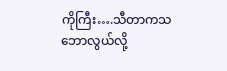ကိုကြီး….သီတာကသဘောလွယ်လို့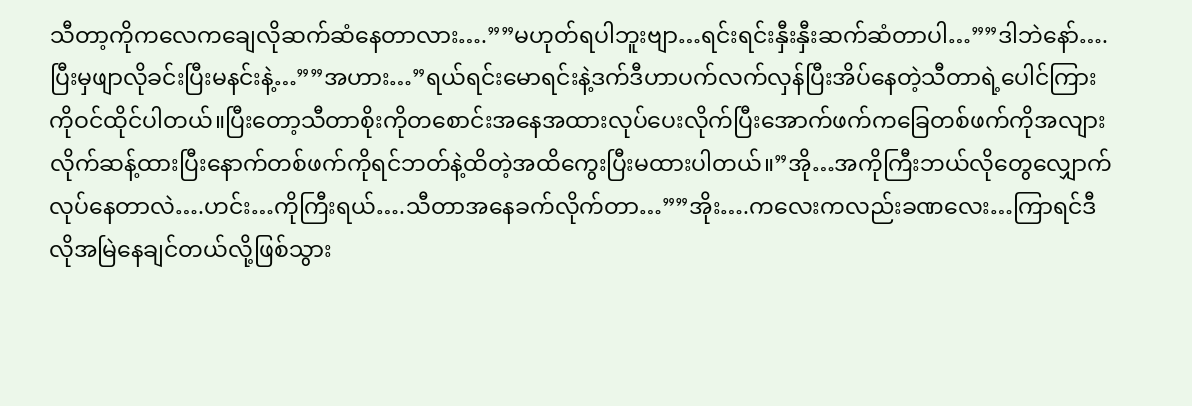သီတာ့ကိုကလေကချေလိုဆက်ဆံနေတာလား….””မဟုတ်ရပါဘူးဗျာ…ရင်းရင်းနှီးနှီးဆက်ဆံတာပါ…””ဒါဘဲနော်….ပြီးမှဖျာလိုခင်းပြီးမနင်းနဲ့…””အဟား…”ရယ်ရင်းမောရင်းနဲ့ဒက်ဒီဟာပက်လက်လှန်ပြီးအိပ်နေတဲ့သီတာရဲ့ပေါင်ကြားကိုဝင်ထိုင်ပါတယ်။ပြီးတော့သီတာစိုးကိုတစောင်းအနေအထားလုပ်ပေးလိုက်ပြီးအောက်ဖက်ကခြေတစ်ဖက်ကိုအလျားလိုက်ဆန့်ထားပြီးနောက်တစ်ဖက်ကိုရင်ဘတ်နဲ့ထိတဲ့အထိကွေးပြီးမထားပါတယ်။”အို…အကိုကြီးဘယ်လိုတွေလျှောက်လုပ်နေတာလဲ….ဟင်း…ကိုကြီးရယ်….သီတာအနေခက်လိုက်တာ…””အိုး….ကလေးကလည်းခဏလေး…ကြာရင်ဒီလိုအမြဲနေချင်တယ်လို့ဖြစ်သွား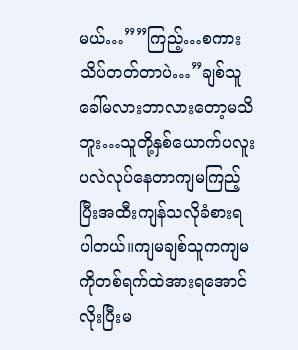မယ်…””ကြည့်…စကားသိပ်တတ်တာပဲ…”ချစ်သူခေါ်မလားဘာလားတော့မသိဘူး…သူတို့နှစ်ယောက်ပလူးပလဲလုပ်နေတာကျမကြည့်ပြီးအထီးကျန်သလိုခံစားရပါတယ်။ကျမချစ်သူကကျမကိုတစ်ရက်ထဲအားရအောင်လိုးပြီးမ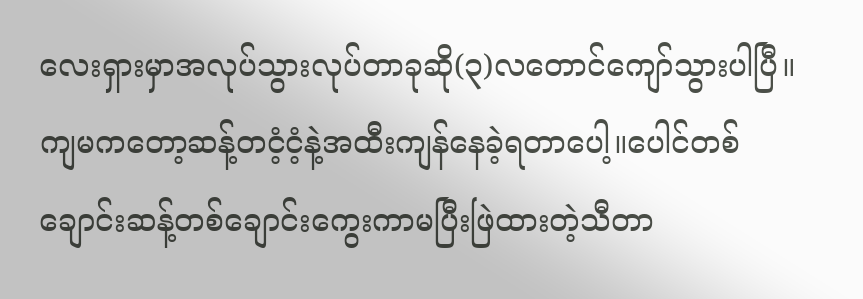လေးရှားမှာအလုပ်သွားလုပ်တာခုဆို(၃)လတောင်ကျော်သွားပါပြီ။ကျမကတော့ဆန့်တငံ့ငံ့နဲ့အထီးကျန်နေခဲ့ရတာပေါ့။ပေါင်တစ်ချောင်းဆန့်တစ်ချောင်းကွေးကာမပြီးဖြဲထားတဲ့သီတာ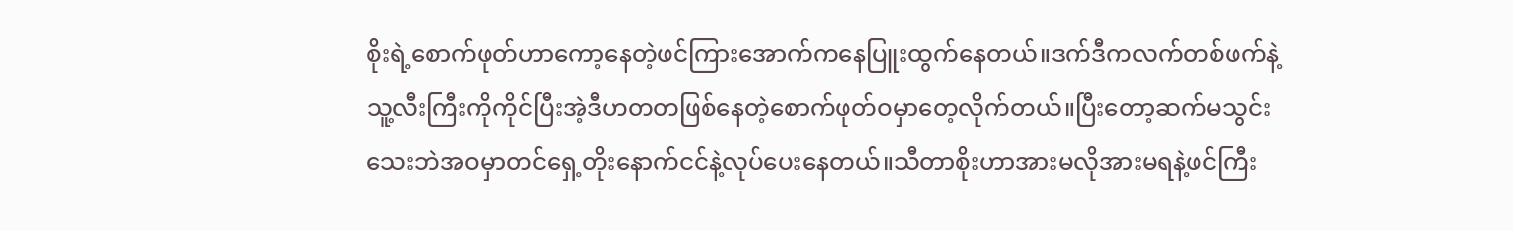စိုးရဲ့စောက်ဖုတ်ဟာကော့နေတဲ့ဖင်ကြားအောက်ကနေပြူးထွက်နေတယ်။ဒက်ဒီကလက်တစ်ဖက်နဲ့သူ့လီးကြီးကိုကိုင်ပြီးအဲ့ဒီဟတတဖြစ်နေတဲ့စောက်ဖုတ်ဝမှာတေ့လိုက်တယ်။ပြီးတော့ဆက်မသွင်းသေးဘဲအဝမှာတင်ရှေ့တိုးနောက်ငင်နဲ့လုပ်ပေးနေတယ်။သီတာစိုးဟာအားမလိုအားမရနဲ့ဖင်ကြီး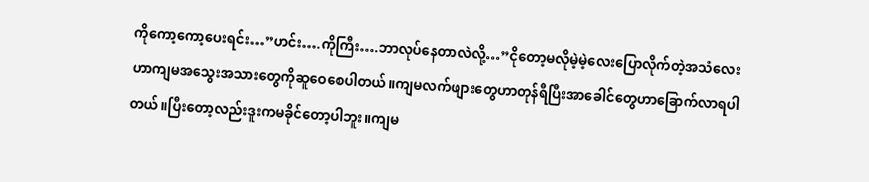ကိုကော့ကော့ပေးရင်း…”ဟင်း….ကိုကြီး….ဘာလုပ်နေတာလဲလို့…”ငိုတော့မလိုမဲ့မဲ့လေးပြောလိုက်တဲ့အသံလေးဟာကျမအသွေးအသားတွေကိုဆူဝေစေပါတယ်။ကျမလက်ဖျားတွေဟာတုန်ရီပြီးအာခေါင်တွေဟာခြောက်လာရပါတယ်။ပြီးတော့လည်းဒူးကမခိုင်တော့ပါဘူး။ကျမ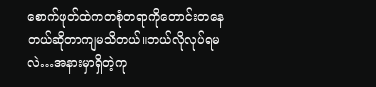စောက်ဖုတ်ထဲကတစုံတရာကိုတောင်းတနေတယ်ဆိုတာကျမသိတယ်။ဘယ်လိုလုပ်ရမလဲ…အနားမှာရှိတဲ့ကု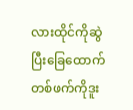လားထိုင်ကိုဆွဲပြီးခြေထောက်တစ်ဖက်ကိုဒူး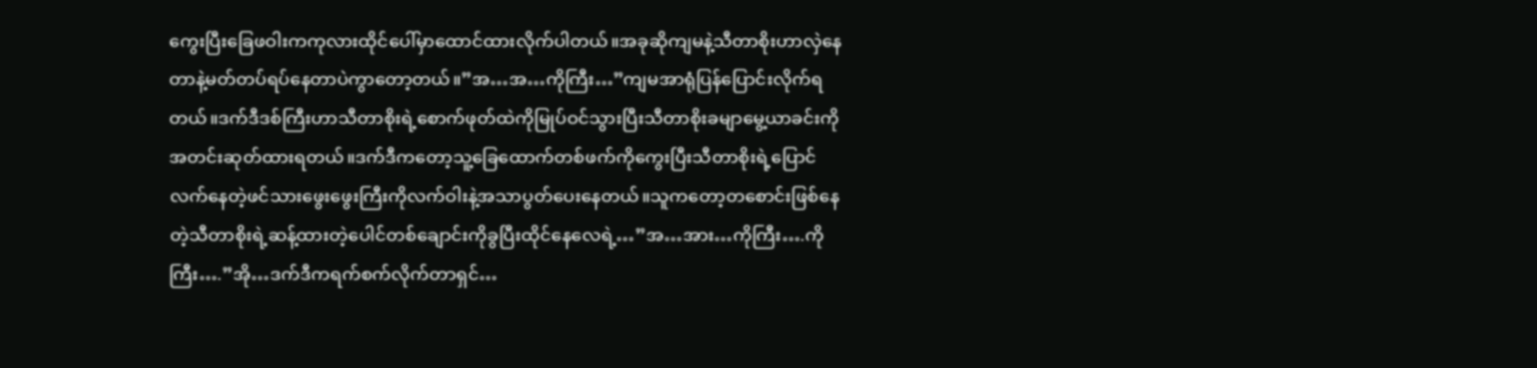ကွေးပြီးခြေဖဝါးကကုလားထိုင်ပေါ်မှာထောင်ထားလိုက်ပါတယ်။အခုဆိုကျမနဲ့သီတာစိုးဟာလှဲနေတာနဲ့မတ်တပ်ရပ်နေတာပဲကွာတော့တယ်။”အ…အ…ကိုကြီး…”ကျမအာရုံပြန်ပြောင်းလိုက်ရတယ်။ဒက်ဒီဒစ်ကြီးဟာသီတာစိုးရဲ့စောက်ဖုတ်ထဲကိုမြုပ်ဝင်သွားပြီးသီတာစိုးခမျာမွေ့ယာခင်းကိုအတင်းဆုတ်ထားရတယ်။ဒက်ဒီကတော့သူ့ခြေထောက်တစ်ဖက်ကိုကွေးပြီးသီတာစိုးရဲ့ပြောင်လက်နေတဲ့ဖင်သားဖွေးဖွေးကြီးကိုလက်ဝါးနဲ့အသာပွတ်ပေးနေတယ်။သူကတော့တစောင်းဖြစ်နေတဲ့သီတာစိုးရဲ့ဆန့်ထားတဲ့ပေါင်တစ်ချောင်းကိုခွပြီးထိုင်နေလေရဲ့…”အ…အား…ကိုကြီး….ကိုကြီး….”အို…ဒက်ဒီကရက်စက်လိုက်တာရှင်…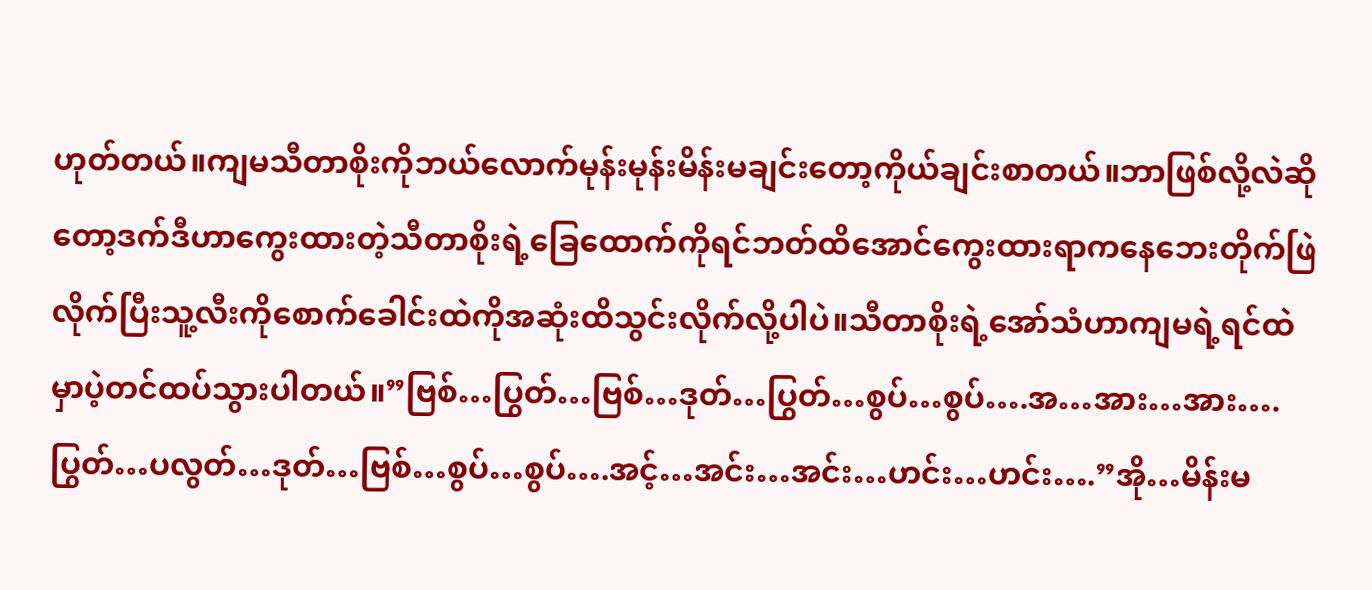ဟုတ်တယ်။ကျမသီတာစိုးကိုဘယ်လောက်မုန်းမုန်းမိန်းမချင်းတော့ကိုယ်ချင်းစာတယ်။ဘာဖြစ်လို့လဲဆိုတော့ဒက်ဒီဟာကွေးထားတဲ့သီတာစိုးရဲ့ခြေထောက်ကိုရင်ဘတ်ထိအောင်ကွေးထားရာကနေဘေးတိုက်ဖြဲလိုက်ပြီးသူ့လီးကိုစောက်ခေါင်းထဲကိုအဆုံးထိသွင်းလိုက်လို့ပါပဲ။သီတာစိုးရဲ့အော်သံဟာကျမရဲ့ရင်ထဲမှာပဲ့တင်ထပ်သွားပါတယ်။”ဗြစ်…ပြွတ်…ဗြစ်…ဒုတ်…ပြွတ်…စွပ်…စွပ်….အ…အား…အား….ပြွတ်…ပလွတ်…ဒုတ်…ဗြစ်…စွပ်…စွပ်….အင့်…အင်း…အင်း…ဟင်း…ဟင်း….”အို…မိန်းမ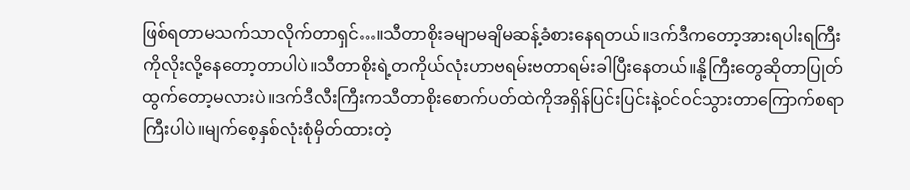ဖြစ်ရတာမသက်သာလိုက်တာရှင်…။သီတာစိုးခမျာမချိမဆန့်ခံစားနေရတယ်။ဒက်ဒီကတော့အားရပါးရကြီးကိုလိုးလို့နေတော့တာပါပဲ။သီတာစိုးရဲ့တကိုယ်လုံးဟာဗရမ်းဗတာရမ်းခါပြီးနေတယ်။နို့ကြီးတွေဆိုတာပြုတ်ထွက်တော့မလားပဲ။ဒက်ဒီလီးကြီးကသီတာစိုးစောက်ပတ်ထဲကိုအရှိန်ပြင်းပြင်းနဲ့ဝင်ဝင်သွားတာကြောက်စရာကြီးပါပဲ။မျက်စေ့နှစ်လုံးစုံမှိတ်ထားတဲ့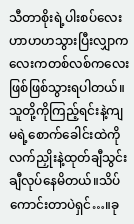သီတာစိုးရဲ့ပါးစပ်လေးဟာဟဟသွားပြီးလျှာကလေးကတစ်လစ်ကလေးဖြစ်ဖြစ်သွားရပါတယ်။သူတို့ကိုကြည့်ရင်းနဲ့ကျမရဲ့စောက်ခေါင်းထဲကိုလက်ညှိုးနဲ့ထုတ်ချီသွင်းချီလုပ်နေမိတယ်။သိပ်ကောင်းတာပဲရှင်…။ခု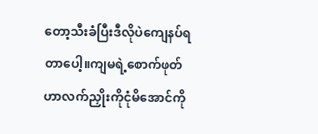တော့သီးခံပြီးဒီလိုပဲကျေနပ်ရတာပေါ့။ကျမရဲ့စောက်ဖုတ်ဟာလက်ညှိုးကိုငုံမိအောင်ကို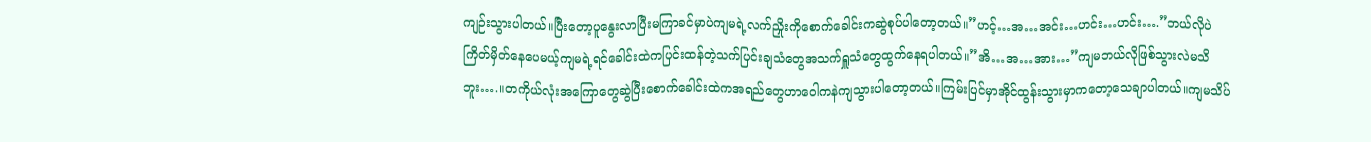ကျဉ်းသွားပါတယ်။ပြီးတော့ပူနွေးလာပြီးမကြာခင်မှာပဲကျမရဲ့လက်ညှိုးကိုစောက်ခေါင်းကဆွဲစုပ်ပါတော့တယ်။”ဟင့်…အ…အင်း…ဟင်း…ဟင်း….”ဘယ်လိုပဲကြိတ်မှိတ်နေပေမယ့်ကျမရဲ့ရင်ခေါင်းထဲကပြင်းထန်တဲ့သက်ပြင်းချသံတွေအသက်ရှူသံတွေထွက်နေရပါတယ်။”အိ…အ…အား…”ကျမဘယ်လိုဖြစ်သွားလဲမသိဘူး….။တကိုယ်လုံးအကြောတွေဆွဲပြီးစောက်ခေါင်းထဲကအရည်တွေဟာဝေါကနဲကျသွားပါတော့တယ်။ကြမ်းပြင်မှာအိုင်ထွန်းသွားမှာကတော့သေချာပါတယ်။ကျမသိပ်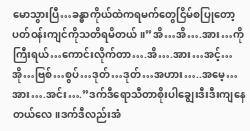မောသွားပြီ…ခန္ဓာကိုယ်ထဲကရမက်တွေငြိမ်စပြုတော့ပတ်ဝန်းကျင်ကိုသတိရမိတယ်။”အိ…အိ….အား…ကိုကြီးရယ်…ကောင်းလိုက်တာ….အိ….အား…အင့်…အို…ဗြစ်…စွပ်…ဒုတ်…ဒုတ်…အဟား…..အမေ့…အား….အင်း….”ဒက်ဒီရောသီတာစိုးပါချွေးဒီးဒီးကျနေတယ်လေ။ဒက်ဒီလည်းအံ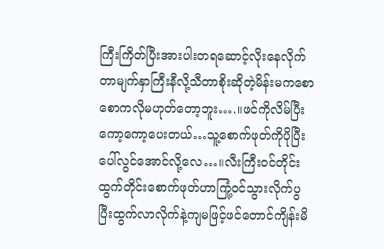ကြီးကြိတ်ပြီးအားပါးတရဆောင့်လိုးနေလိုက်တာမျက်နှာကြီးနီလို့သီတာစိုးဆိုတဲ့မိန်းမကစောစောကလိုမဟုတ်တော့ဘူး….။ဖင်ကိုလိမ်ပြီးကော့ကော့ပေးတယ်…သူ့စောက်ဖုတ်ကိုပိုပြီးပေါ်လွင်အောင်လို့လေ…။လီးကြီးဝင်တိုင်းထွက်တိုင်းစောက်ဖုတ်ဟာကြုံ့ဝင်သွားလိုက်ပွပြီးထွက်လာလိုက်နဲ့ကျမဖြင့်ဖင်တောင်ကျိန်းမိ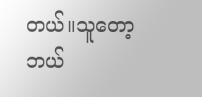တယ်။သူတော့ဘယ်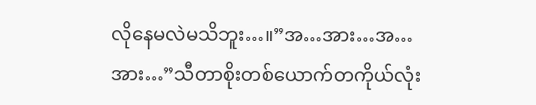လိုနေမလဲမသိဘူး…။”အ…အား…အ…အား…”သီတာစိုးတစ်ယောက်တကိုယ်လုံး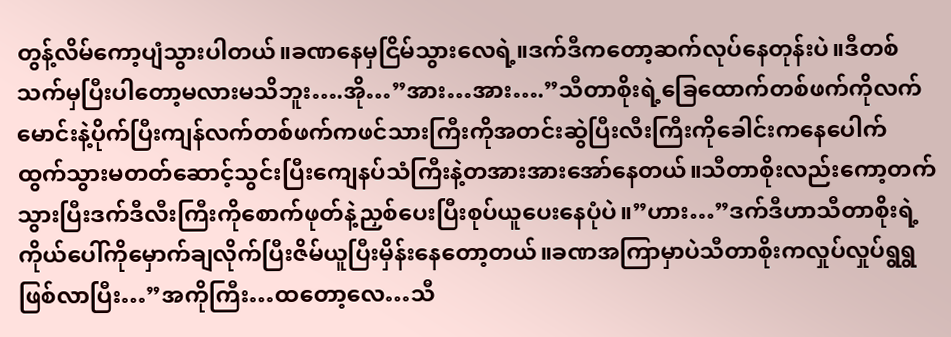တွန့်လိမ်ကော့ပျံသွားပါတယ်။ခဏနေမှငြိမ်သွားလေရဲ့။ဒက်ဒီကတော့ဆက်လုပ်နေတုန်းပဲ။ဒီတစ်သက်မှပြီးပါတော့မလားမသိဘူး….အို…”အား…အား….”သီတာစိုးရဲ့ခြေထောက်တစ်ဖက်ကိုလက်မောင်းနဲ့ပိုက်ပြီးကျန်လက်တစ်ဖက်ကဖင်သားကြီးကိုအတင်းဆွဲပြီးလီးကြီးကိုခေါင်းကနေပေါက်ထွက်သွားမတတ်ဆောင့်သွင်းပြီးကျေနပ်သံကြီးနဲ့တအားအားအော်နေတယ်။သီတာစိုးလည်းကော့တက်သွားပြီးဒက်ဒီလီးကြီးကိုစောက်ဖုတ်နဲ့ညှစ်ပေးပြီးစုပ်ယူပေးနေပုံပဲ။”ဟား…”ဒက်ဒီဟာသီတာစိုးရဲ့ကိုယ်ပေါ်ကိုမှောက်ချလိုက်ပြီးဇိမ်ယူပြီးမှိန်းနေတော့တယ်။ခဏအကြာမှာပဲသီတာစိုးကလှုပ်လှုပ်ရွရွဖြစ်လာပြီး…”အကိုကြီး…ထတော့လေ…သီ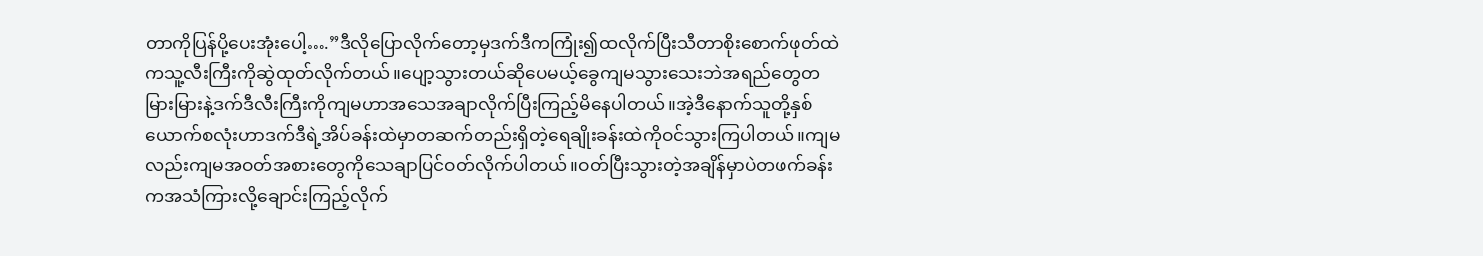တာကိုပြန်ပို့ပေးအုံးပေါ့….”ဒီလိုပြောလိုက်တော့မှဒက်ဒီကကြုံး၍ထလိုက်ပြီးသီတာစိုးစောက်ဖုတ်ထဲကသူ့လီးကြီးကိုဆွဲထုတ်လိုက်တယ်။ပျော့သွားတယ်ဆိုပေမယ့်ခွေကျမသွားသေးဘဲအရည်တွေတမြားမြားနဲ့ဒက်ဒီလီးကြီးကိုကျမဟာအသေအချာလိုက်ပြီးကြည့်မိနေပါတယ်။အဲ့ဒီနောက်သူတို့နှစ်ယောက်စလုံးဟာဒက်ဒီရဲ့အိပ်ခန်းထဲမှာတဆက်တည်းရှိတဲ့ရေချိုးခန်းထဲကိုဝင်သွားကြပါတယ်။ကျမလည်းကျမအဝတ်အစားတွေကိုသေချာပြင်ဝတ်လိုက်ပါတယ်။ဝတ်ပြီးသွားတဲ့အချိန်မှာပဲတဖက်ခန်းကအသံကြားလို့ချောင်းကြည့်လိုက်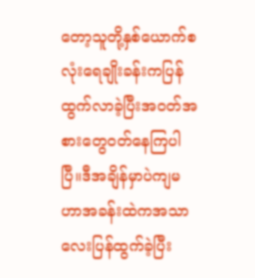တော့သူတို့နှစ်ယောက်စလုံးရေချိုးခန်းကပြန်ထွက်လာခဲ့ပြီးအဝတ်အစားတွေဝတ်နေကြပါပြီ။ဒီအချိန်မှာပဲကျမဟာအခန်းထဲကအသာလေးပြန်ထွက်ခဲ့ပြီး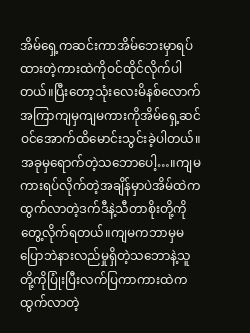အိမ်ရှေ့ကဆင်းကာအိမ်ဘေးမှာရပ်ထားတဲ့ကားထဲကိုဝင်ထိုင်လိုက်ပါတယ်။ပြီးတော့သုံးလေးမိနစ်လောက်အကြာကျမှကျမကားကိုအိမ်ရှေ့ဆင်ဝင်အောက်ထိမောင်းသွင်းခဲ့ပါတယ်။အခုမှရောက်တဲ့သဘောပေါ့…။ကျမကားရပ်လိုက်တဲ့အချိန်မှာပဲအိမ်ထဲကထွက်လာတဲ့ဒက်ဒီနဲ့သီတာစိုးတို့ကိုတွေ့လိုက်ရတယ်။ကျမကဘာမှမပြောဘဲနားလည်မှုရှိတဲ့သဘောနဲ့သူတို့ကိုပြုံးပြီးလက်ပြကာကားထဲကထွက်လာတဲ့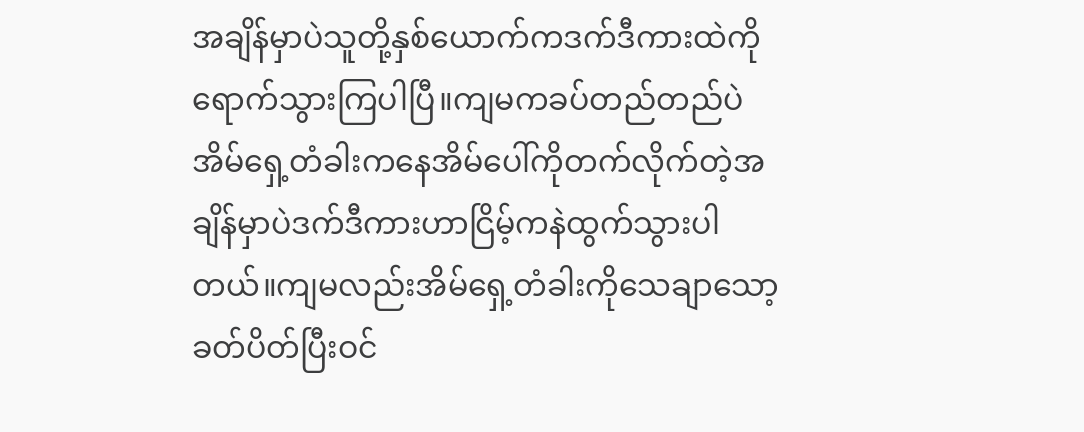အချိန်မှာပဲသူတို့နှစ်ယောက်ကဒက်ဒီကားထဲကိုရောက်သွားကြပါပြီ။ကျမကခပ်တည်တည်ပဲအိမ်ရှေ့တံခါးကနေအိမ်ပေါ်ကိုတက်လိုက်တဲ့အချိန်မှာပဲဒက်ဒီကားဟာငြိမ့်ကနဲထွက်သွားပါတယ်။ကျမလည်းအိမ်ရှေ့တံခါးကိုသေချာသော့ခတ်ပိတ်ပြီးဝင်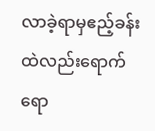လာခဲ့ရာမှဧည့်ခန်းထဲလည်းရောက်ရော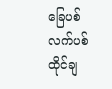ခြေပစ်လက်ပစ်ထိုင်ချ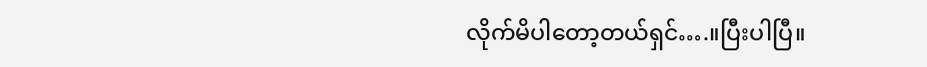လိုက်မိပါတော့တယ်ရှင်….။ပြီးပါပြီ။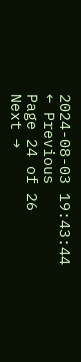2024-08-03 19:43:44
← Previous
Page 24 of 26
Next →